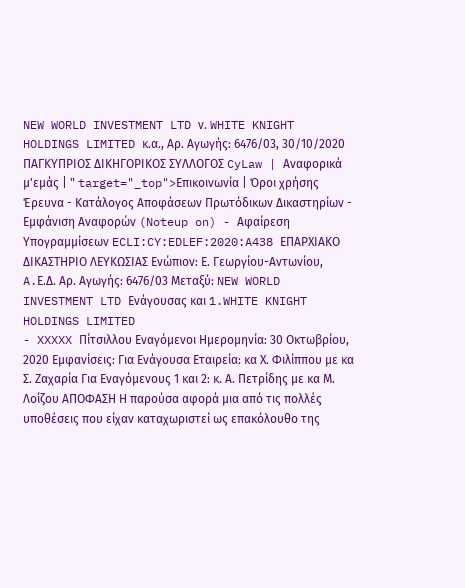NEW WORLD INVESTMENT LTD ν. WHITE KNIGHT HOLDINGS LIMITED κ.α., Αρ. Αγωγής: 6476/03, 30/10/2020 ΠΑΓΚΥΠΡΙΟΣ ΔΙΚΗΓΟΡΙΚΟΣ ΣΥΛΛΟΓΟΣ CyLaw | Αναφορικά μ'εμάς | " target="_top">Επικοινωνία | Όροι χρήσης Έρευνα - Κατάλογος Αποφάσεων Πρωτόδικων Δικαστηρίων - Εμφάνιση Αναφορών (Noteup on) - Αφαίρεση Υπογραμμίσεων ECLI:CY:EDLEF:2020:A438 ΕΠΑΡΧΙΑΚΟ ΔΙΚΑΣΤΗΡΙΟ ΛΕΥΚΩΣΙΑΣ Ενώπιον: Ε. Γεωργίου-Αντωνίου, A.Ε.Δ. Αρ. Αγωγής: 6476/03 Μεταξύ: NEW WORLD INVESTMENT LTD Ενάγουσας και 1.WHITE KNIGHT HOLDINGS LIMITED
- XXXXX Πίτσιλλου Εναγόμενοι Ημερομηνία: 30 Οκτωβρίου, 2020 Εμφανίσεις: Για Ενάγουσα Εταιρεία: κα Χ. Φιλίππου με κα Σ. Ζαχαρία Για Εναγόμενους 1 και 2: κ. Α. Πετρίδης με κα Μ. Λοίζου ΑΠΟΦΑΣΗ Η παρούσα αφορά μια από τις πολλές υποθέσεις που είχαν καταχωριστεί ως επακόλουθο της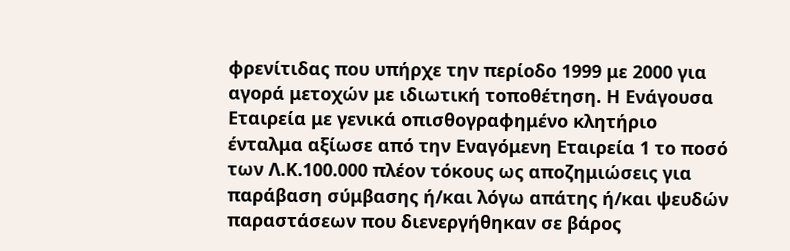φρενίτιδας που υπήρχε την περίοδο 1999 με 2000 για αγορά μετοχών με ιδιωτική τοποθέτηση. Η Ενάγουσα Εταιρεία με γενικά οπισθογραφημένο κλητήριο ένταλμα αξίωσε από την Εναγόμενη Εταιρεία 1 το ποσό των Λ.Κ.100.000 πλέον τόκους ως αποζημιώσεις για παράβαση σύμβασης ή/και λόγω απάτης ή/και ψευδών παραστάσεων που διενεργήθηκαν σε βάρος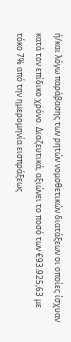ή/και λόγω παράβασης των ρητών νομοθετικών διατάξεων οι οποίες ίσχυαν κατά τον επίδικο χρόνο. Διαζευτικά, αξιώνει το ποσό των €93.925,63 με τόκο 7% από την ημερομηνία εισπράξεως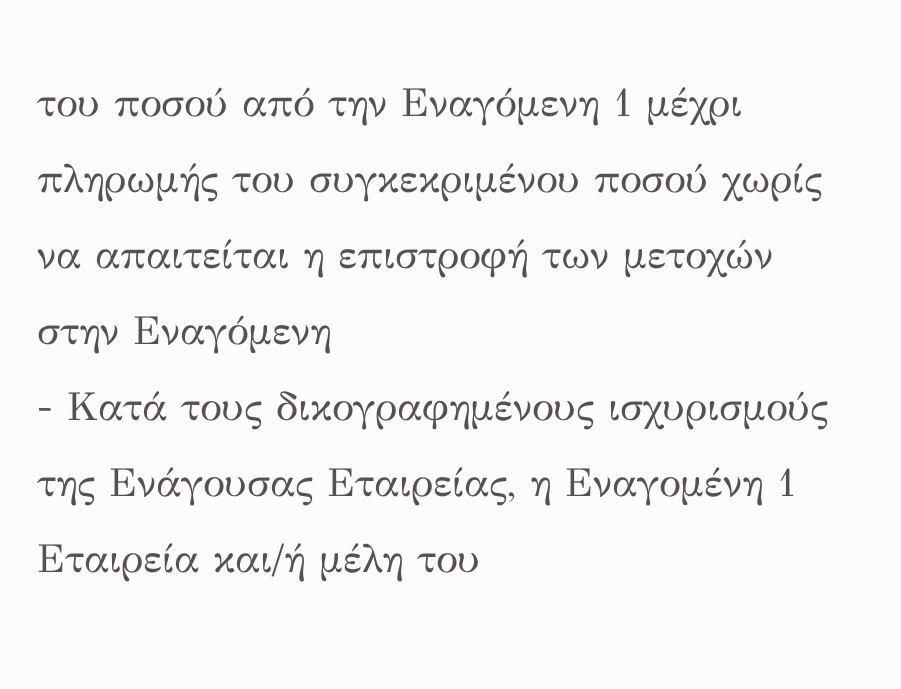του ποσού από την Εναγόμενη 1 μέχρι πληρωμής του συγκεκριμένου ποσού χωρίς να απαιτείται η επιστροφή των μετοχών στην Εναγόμενη
- Κατά τους δικογραφημένους ισχυρισμούς της Ενάγουσας Εταιρείας, η Εναγομένη 1 Εταιρεία και/ή μέλη του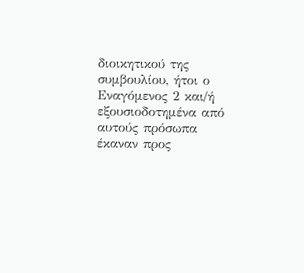διοικητικού της συμβουλίου, ήτοι ο Εναγόμενος 2 και/ή εξουσιοδοτημένα από αυτούς πρόσωπα έκαναν προς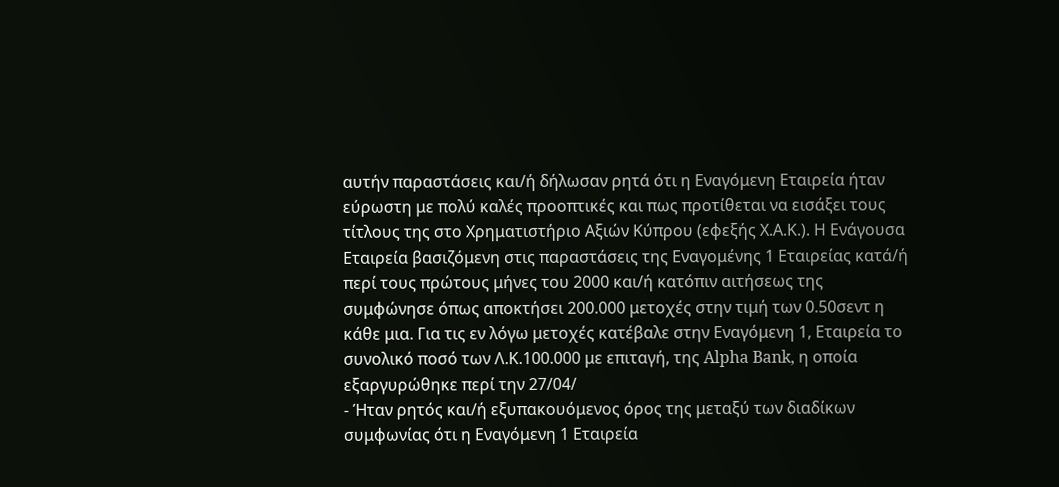αυτήν παραστάσεις και/ή δήλωσαν ρητά ότι η Εναγόμενη Εταιρεία ήταν εύρωστη με πολύ καλές προοπτικές και πως προτίθεται να εισάξει τους τίτλους της στο Χρηματιστήριο Αξιών Κύπρου (εφεξής Χ.Α.Κ.). Η Ενάγουσα Εταιρεία βασιζόμενη στις παραστάσεις της Εναγομένης 1 Εταιρείας κατά/ή περί τoυς πρώτους μήνες του 2000 και/ή κατόπιν αιτήσεως της συμφώνησε όπως αποκτήσει 200.000 μετοχές στην τιμή των 0.50σεντ η κάθε μια. Για τις εν λόγω μετοχές κατέβαλε στην Εναγόμενη 1, Εταιρεία το συνολικό ποσό των Λ.Κ.100.000 με επιταγή, της Alpha Bank, η οποία εξαργυρώθηκε περί την 27/04/
- Ήταν ρητός και/ή εξυπακουόμενος όρος της μεταξύ των διαδίκων συμφωνίας ότι η Εναγόμενη 1 Εταιρεία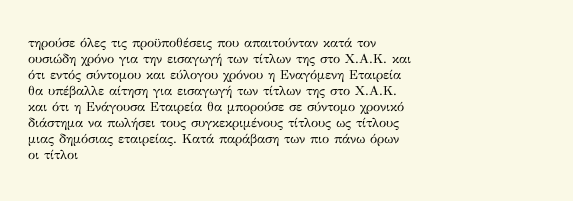τηρούσε όλες τις προϋποθέσεις που απαιτούνταν κατά τον ουσιώδη χρόνο για την εισαγωγή των τίτλων της στο Χ.Α.Κ. και ότι εντός σύντομου και εύλογου χρόνου η Εναγόμενη Εταιρεία θα υπέβαλλε αίτηση για εισαγωγή των τίτλων της στο Χ.Α.Κ. και ότι η Ενάγουσα Εταιρεία θα μπορούσε σε σύντομο χρονικό διάστημα να πωλήσει τους συγκεκριμένους τίτλους ως τίτλους μιας δημόσιας εταιρείας. Κατά παράβαση των πιο πάνω όρων οι τίτλοι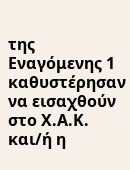της Εναγόμενης 1 καθυστέρησαν να εισαχθούν στο Χ.Α.Κ. και/ή η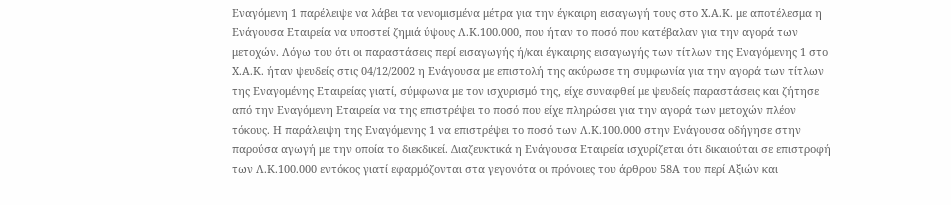Εναγόμενη 1 παρέλειψε να λάβει τα νενομισμένα μέτρα για την έγκαιρη εισαγωγή τους στο Χ.Α.Κ. με αποτέλεσμα η Ενάγουσα Εταιρεία να υποστεί ζημιά ύψους Λ.Κ.100.000, που ήταν το ποσό που κατέβαλαν για την αγορά των μετοχών. Λόγω του ότι οι παραστάσεις περί εισαγωγής ή/και έγκαιρης εισαγωγής των τίτλων της Εναγόμενης 1 στο Χ.Α.Κ. ήταν ψευδείς στις 04/12/2002 η Ενάγουσα με επιστολή της ακύρωσε τη συμφωνία για την αγορά των τίτλων της Εναγομένης Εταιρείας γιατί, σύμφωνα με τον ισχυρισμό της, είχε συναφθεί με ψευδείς παραστάσεις και ζήτησε από την Εναγόμενη Εταιρεία να της επιστρέψει το ποσό που είχε πληρώσει για την αγορά των μετοχών πλέον τόκους. Η παράλειψη της Εναγόμενης 1 να επιστρέψει το ποσό των Λ.Κ.100.000 στην Ενάγουσα οδήγησε στην παρούσα αγωγή με την οποία το διεκδικεί. Διαζευκτικά η Ενάγουσα Εταιρεία ισχυρίζεται ότι δικαιούται σε επιστροφή των Λ.Κ.100.000 εντόκος γιατί εφαρμόζονται στα γεγονότα οι πρόνοιες του άρθρου 58Α του περί Αξιών και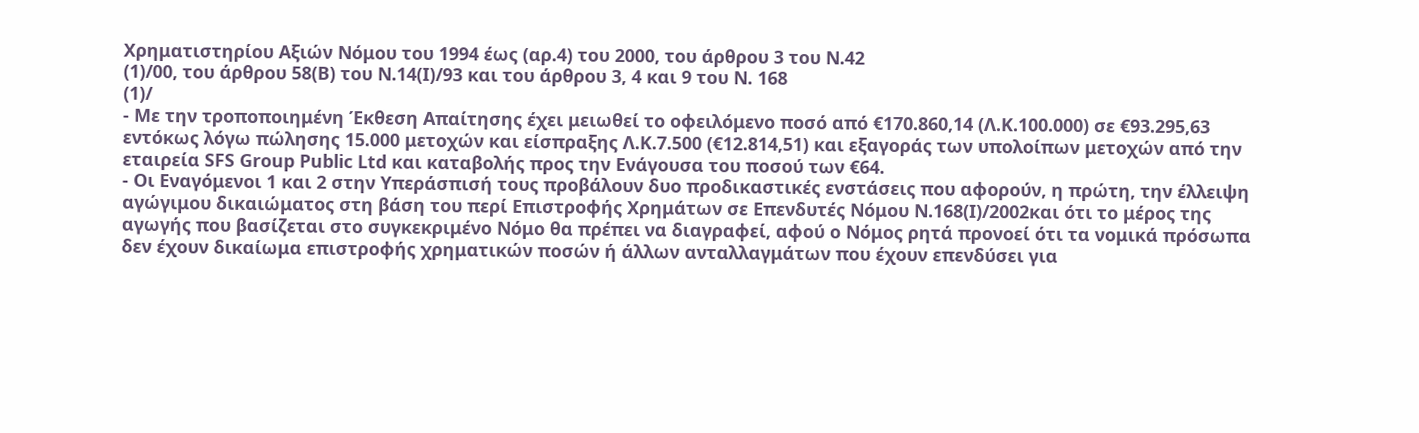Χρηματιστηρίου Αξιών Νόμου του 1994 έως (αρ.4) του 2000, του άρθρου 3 του Ν.42
(1)/00, του άρθρου 58(Β) του Ν.14(Ι)/93 και του άρθρου 3, 4 και 9 του Ν. 168
(1)/
- Με την τροποποιημένη Έκθεση Απαίτησης έχει μειωθεί το οφειλόμενο ποσό από €170.860,14 (Λ.Κ.100.000) σε €93.295,63 εντόκως λόγω πώλησης 15.000 μετοχών και είσπραξης Λ.Κ.7.500 (€12.814,51) και εξαγοράς των υπολοίπων μετοχών από την εταιρεία SFS Group Public Ltd και καταβολής προς την Ενάγουσα του ποσού των €64.
- Οι Εναγόμενοι 1 και 2 στην Υπεράσπισή τους προβάλουν δυο προδικαστικές ενστάσεις που αφορούν, η πρώτη, την έλλειψη αγώγιμου δικαιώματος στη βάση του περί Επιστροφής Χρημάτων σε Επενδυτές Νόμου Ν.168(Ι)/2002και ότι το μέρος της αγωγής που βασίζεται στο συγκεκριμένο Νόμο θα πρέπει να διαγραφεί, αφού ο Νόμος ρητά προνοεί ότι τα νομικά πρόσωπα δεν έχουν δικαίωμα επιστροφής χρηματικών ποσών ή άλλων ανταλλαγμάτων που έχουν επενδύσει για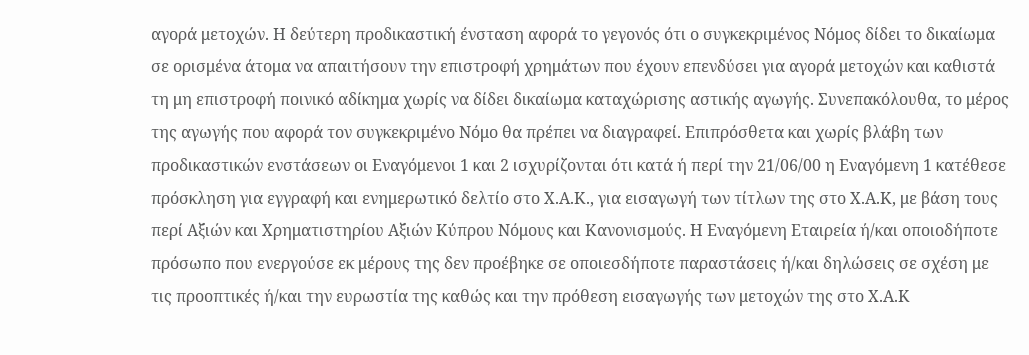αγορά μετοχών. Η δεύτερη προδικαστική ένσταση αφορά το γεγονός ότι ο συγκεκριμένος Νόμος δίδει το δικαίωμα σε ορισμένα άτομα να απαιτήσουν την επιστροφή χρημάτων που έχουν επενδύσει για αγορά μετοχών και καθιστά τη μη επιστροφή ποινικό αδίκημα χωρίς να δίδει δικαίωμα καταχώρισης αστικής αγωγής. Συνεπακόλουθα, το μέρος της αγωγής που αφορά τον συγκεκριμένο Νόμο θα πρέπει να διαγραφεί. Επιπρόσθετα και χωρίς βλάβη των προδικαστικών ενστάσεων οι Εναγόμενοι 1 και 2 ισχυρίζονται ότι κατά ή περί την 21/06/00 η Εναγόμενη 1 κατέθεσε πρόσκληση για εγγραφή και ενημερωτικό δελτίο στο Χ.Α.Κ., για εισαγωγή των τίτλων της στο Χ.Α.Κ, με βάση τους περί Αξιών και Χρηματιστηρίου Αξιών Κύπρου Νόμους και Κανονισμούς. Η Εναγόμενη Εταιρεία ή/και οποιοδήποτε πρόσωπο που ενεργούσε εκ μέρους της δεν προέβηκε σε οποιεσδήποτε παραστάσεις ή/και δηλώσεις σε σχέση με τις προοπτικές ή/και την ευρωστία της καθώς και την πρόθεση εισαγωγής των μετοχών της στο Χ.Α.Κ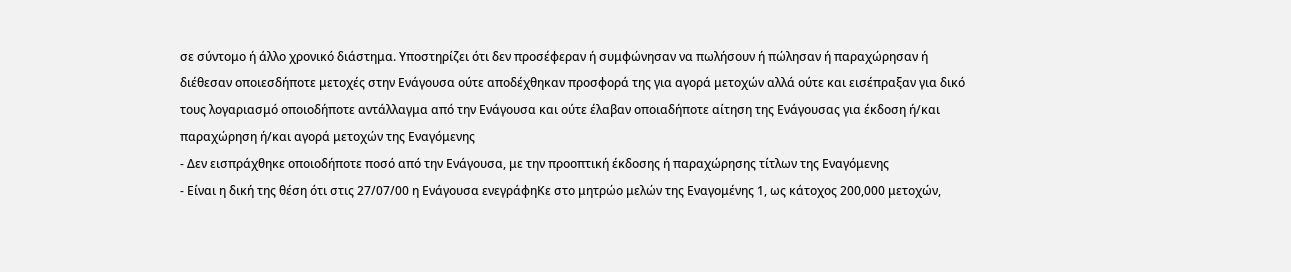σε σύντομο ή άλλο χρονικό διάστημα. Υποστηρίζει ότι δεν προσέφεραν ή συμφώνησαν να πωλήσουν ή πώλησαν ή παραχώρησαν ή διέθεσαν οποιεσδήποτε μετοχές στην Ενάγουσα ούτε αποδέχθηκαν προσφορά της για αγορά μετοχών αλλά ούτε και εισέπραξαν για δικό τους λογαριασμό οποιοδήποτε αντάλλαγμα από την Ενάγουσα και ούτε έλαβαν οποιαδήποτε αίτηση της Ενάγουσας για έκδοση ή/και παραχώρηση ή/και αγορά μετοχών της Εναγόμενης
- Δεν εισπράχθηκε οποιοδήποτε ποσό από την Ενάγουσα, με την προοπτική έκδοσης ή παραχώρησης τίτλων της Εναγόμενης
- Είναι η δική της θέση ότι στις 27/07/00 η Ενάγουσα ενεγράφηΚε στο μητρώο μελών της Εναγομένης 1, ως κάτοχος 200,000 μετοχών,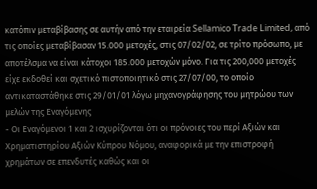κατόπιν μεταβίβασης σε αυτήν από την εταιρεία Sellamico Trade Limited, από τις οποίες μεταβίβασαν 15.000 μετοχές, στις 07/02/02, σε τρίτο πρόσωπο, με αποτέλσμα να είναι κάτοχοι 185.000 μετοχών μόνο. Για τις 200,000 μετοχές είχε εκδοθεί και σχετικό πιστοποιητικό στις 27/07/00, το οποίο αντικαταστάθηκε στις 29/01/01 λόγω μηχανογράφησης του μητρώου των μελών της Εναγόμενης
- Οι Εναγόμενοι 1 και 2 ισχυρίζονται ότι οι πρόνοιες του περί Αξιών και Χρηματιστηρίου Αξιών Κύπρου Νόμου, αναφορικά με την επιστροφή χρημάτων σε επενδυτές καθώς και οι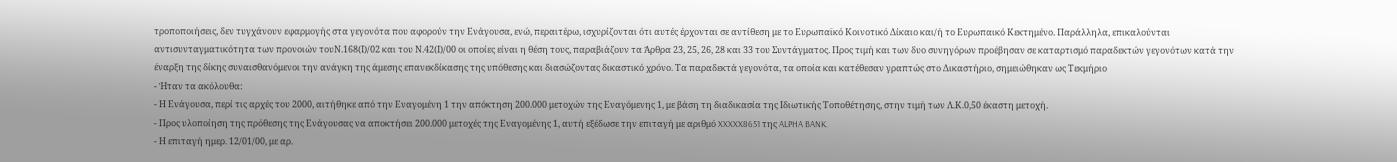τροποποιήσεις, δεν τυγχάνουν εφαρμογής στα γεγονότα που αφορούν την Ενάγουσα, ενώ, περαιτέρω, ισχυρίζονται ότι αυτές έρχονται σε αντίθεση με το Ευρωπαϊκό Κοινοτικό Δίκαιο και/ή το Ευρωπαικό Κεκτημένο. Παράλληλα, επικαλούνται αντισυνταγματικότητα των προνοιών τουΝ.168(Ι)/02 και του Ν.42(Ι)/00 οι οποίες είναι η θέση τους, παραβιάζουν τα Άρθρα 23, 25, 26, 28 και 33 του Συντάγματος. Προς τιμή και των δυο συνηγόρων προέβησαν σε καταρτισμό παραδεκτών γεγονότων κατά την έναρξη της δίκης συναισθανόμενοι την ανάγκη της άμεσης επανεκδίκασης της υπόθεσης και διασώζοντας δικαστικό χρόνο. Τα παραδεκτά γεγονότα, τα οποία και κατέθεσαν γραπτώς στο Δικαστήριο, σημειώθηκαν ως Τεκμήριο
- Ήταν τα ακόλουθα:
- Η Ενάγουσα, περί τις αρχές του 2000, αιτήθηκε από την Εναγομένη 1 την απόκτηση 200.000 μετοχών της Εναγόμενης 1, με βάση τη διαδικασία της Ιδιωτικής Τοποθέτησης, στην τιμή των Λ.Κ.0,50 έκαστη μετοχή.
- Προς υλοποίηση της πρόθεσης της Ενάγουσας να αποκτήσει 200.000 μετοχές της Εναγομένης 1, αυτή εξέδωσε την επιταγή με αριθμό XXXXX8651 της ALPHA BANK.
- Η επιταγή ημερ. 12/01/00, με αρ.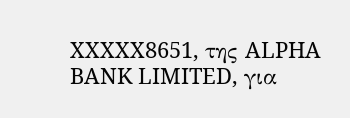XXXXX8651, της ALPHA BANK LIMITED, για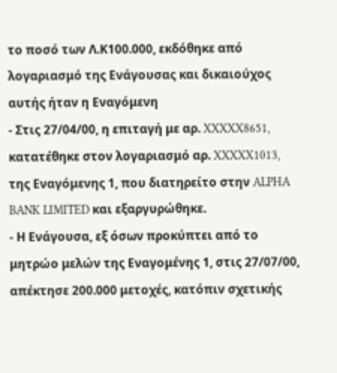το ποσό των Λ.Κ100.000, εκδόθηκε από λογαριασμό της Ενάγουσας και δικαιούχος αυτής ήταν η Εναγόμενη
- Στις 27/04/00, η επιταγή με αρ. XXXXX8651, κατατέθηκε στον λογαριασμό αρ. XXXXX1013, της Εναγόμενης 1, που διατηρείτο στην ALPHA BANK LIMITED και εξαργυρώθηκε.
- Η Ενάγουσα, εξ όσων προκύπτει από το μητρώο μελών της Εναγομένης 1, στις 27/07/00, απέκτησε 200.000 μετοχές, κατόπιν σχετικής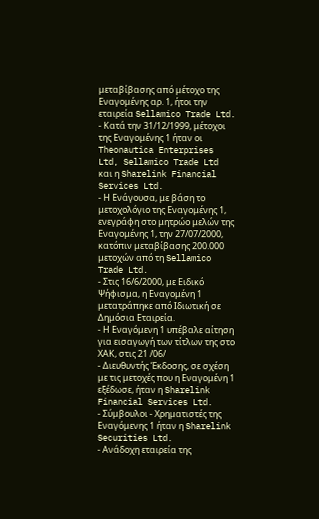μεταβίβασης από μέτοχο της Εναγομένης αρ. 1, ήτοι την εταιρεία Sellamico Trade Ltd.
- Κατά την 31/12/1999, μέτοχοι της Εναγομένης 1 ήταν οι Theonautica Enterprises Ltd, Sellamico Trade Ltd και η Sharelink Financial Services Ltd.
- Η Ενάγουσα, με βάση το μετοχολόγιο της Εναγομένης 1, ενεγράφη στο μητρώο μελών της Εναγομένης 1, την 27/07/2000, κατόπιν μεταβίβασης 200.000 μετοχών από τη Sellamico Trade Ltd.
- Στις 16/6/2000, με Ειδικό Ψήφισμα, η Εναγομένη 1 μετατράπηκε από Ιδιωτική σε Δημόσια Εταιρεία.
- Η Εναγόμενη 1 υπέβαλε αίτηση για εισαγωγή των τίτλων της στο ΧΑΚ, στις 21 /06/
- Διευθυντής Έκδοσης, σε σχέση με τις μετοχές που η Εναγομένη 1 εξέδωσε, ήταν η Sharelink Financial Services Ltd.
- Σύμβουλοι - Χρηματιστές της Εναγόμενης 1 ήταν η Sharelink Securities Ltd.
- Ανάδοχη εταιρεία της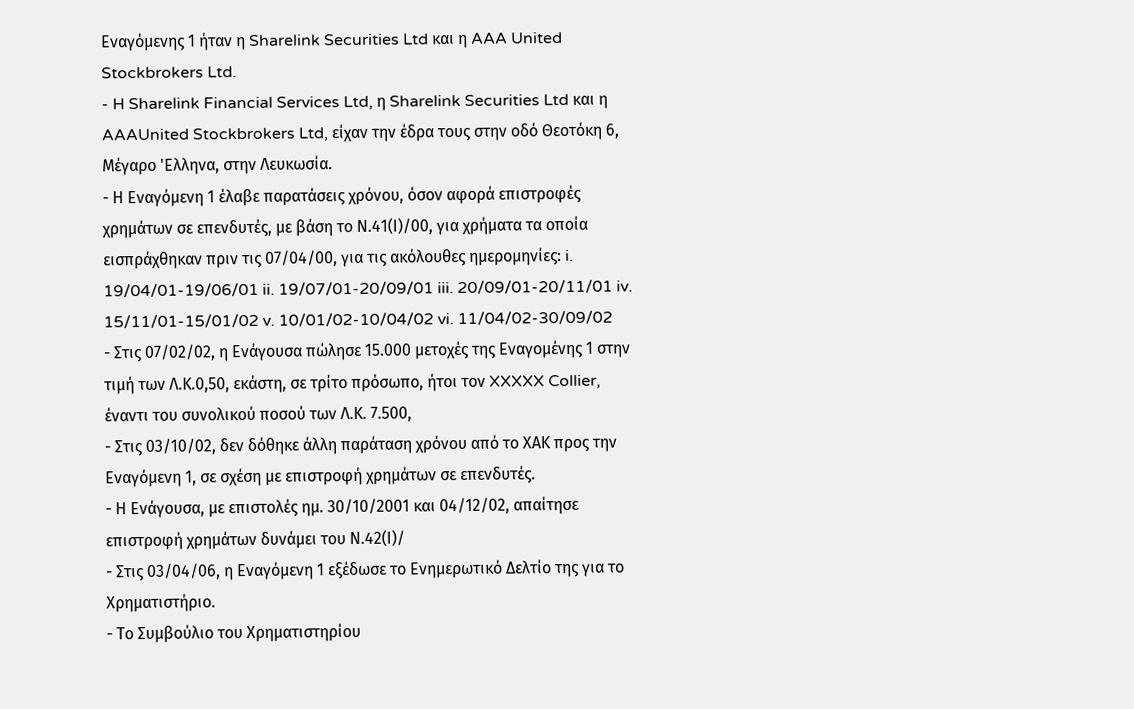Εναγόμενης 1 ήταν η Sharelink Securities Ltd και η AAA United Stockbrokers Ltd.
- H Sharelink Financial Services Ltd, η Sharelink Securities Ltd και η AAAUnited Stockbrokers Ltd, είχαν την έδρα τους στην οδό Θεοτόκη 6, Μέγαρο 'Ελληνα, στην Λευκωσία.
- Η Εναγόμενη 1 έλαβε παρατάσεις χρόνου, όσον αφορά επιστροφές χρημάτων σε επενδυτές, με βάση το Ν.41(Ι)/00, για χρήματα τα οποία εισπράχθηκαν πριν τις 07/04/00, για τις ακόλουθες ημερομηνίες: i. 19/04/01-19/06/01 ii. 19/07/01-20/09/01 iii. 20/09/01-20/11/01 iv. 15/11/01-15/01/02 v. 10/01/02-10/04/02 vi. 11/04/02-30/09/02
- Στις 07/02/02, η Ενάγουσα πώλησε 15.000 μετοχές της Εναγομένης 1 στην τιμή των Λ.Κ.0,50, εκάστη, σε τρίτο πρόσωπο, ήτοι τον XXXXX Collier, έναντι του συνολικού ποσού των Λ.Κ. 7.500,
- Στις 03/10/02, δεν δόθηκε άλλη παράταση χρόνου από το ΧΑΚ προς την Εναγόμενη 1, σε σχέση με επιστροφή χρημάτων σε επενδυτές.
- Η Ενάγουσα, με επιστολές ημ. 30/10/2001 και 04/12/02, απαίτησε επιστροφή χρημάτων δυνάμει του Ν.42(Ι)/
- Στις 03/04/06, η Εναγόμενη 1 εξέδωσε το Ενημερωτικό Δελτίο της για το Χρηματιστήριο.
- Το Συμβούλιο του Χρηματιστηρίου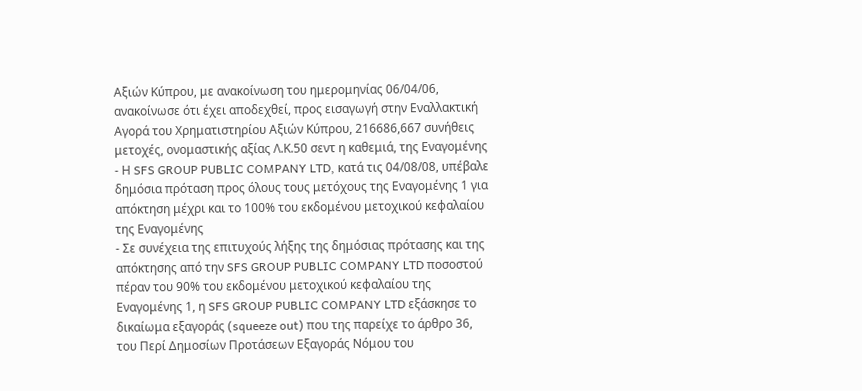Αξιών Κύπρου, με ανακοίνωση του ημερομηνίας 06/04/06, ανακοίνωσε ότι έχει αποδεχθεί, προς εισαγωγή στην Εναλλακτική Αγορά του Χρηματιστηρίου Αξιών Κύπρου, 216686,667 συνήθεις μετοχές, ονομαστικής αξίας Λ.Κ.50 σεντ η καθεμιά, της Εναγομένης
- Η SFS GROUP PUBLIC COMPANY LTD, κατά τις 04/08/08, υπέβαλε δημόσια πρόταση προς όλους τους μετόχους της Εναγομένης 1 για απόκτηση μέχρι και το 100% του εκδομένου μετοχικού κεφαλαίου της Εναγομένης
- Σε συνέχεια της επιτυχούς λήξης της δημόσιας πρότασης και της απόκτησης από την SFS GROUP PUBLIC COMPANY LTD ποσοστού πέραν του 90% του εκδομένου μετοχικού κεφαλαίου της Εναγομένης 1, η SFS GROUP PUBLIC COMPANY LTD εξάσκησε το δικαίωμα εξαγοράς (squeeze out) που της παρείχε το άρθρο 36, του Περί Δημοσίων Προτάσεων Εξαγοράς Νόμου του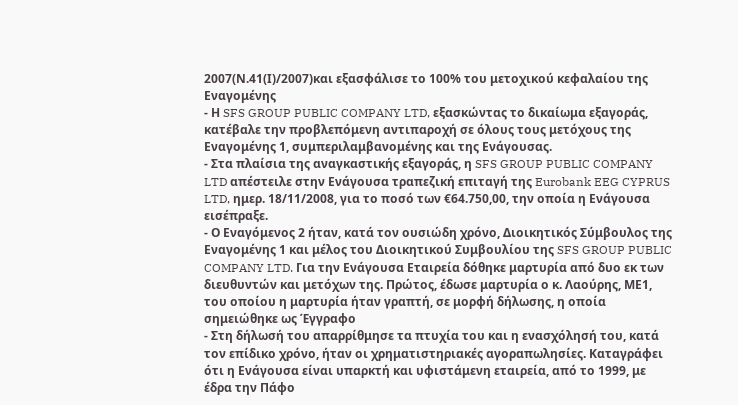2007(Ν.41(Ι)/2007)και εξασφάλισε το 100% του μετοχικού κεφαλαίου της Εναγομένης
- Η SFS GROUP PUBLIC COMPANY LTD, εξασκώντας το δικαίωμα εξαγοράς, κατέβαλε την προβλεπόμενη αντιπαροχή σε όλους τους μετόχους της Εναγομένης 1, συμπεριλαμβανομένης και της Ενάγουσας.
- Στα πλαίσια της αναγκαστικής εξαγοράς, η SFS GROUP PUBLIC COMPANY LTD απέστειλε στην Ενάγουσα τραπεζική επιταγή της Eurobank EEG CYPRUS LTD, ημερ. 18/11/2008, για το ποσό των €64.750,00, την οποία η Ενάγουσα εισέπραξε.
- Ο Εναγόμενος 2 ήταν, κατά τον ουσιώδη χρόνο, Διοικητικός Σύμβουλος της Εναγομένης 1 και μέλος του Διοικητικού Συμβουλίου της SFS GROUP PUBLIC COMPANY LTD. Για την Ενάγουσα Εταιρεία δόθηκε μαρτυρία από δυο εκ των διευθυντών και μετόχων της. Πρώτος, έδωσε μαρτυρία ο κ. Λαούρης, ΜΕ1, του οποίου η μαρτυρία ήταν γραπτή, σε μορφή δήλωσης, η οποία σημειώθηκε ως Έγγραφο
- Στη δήλωσή του απαρρίθμησε τα πτυχία του και η ενασχόλησή του, κατά τον επίδικο χρόνο, ήταν οι χρηματιστηριακές αγοραπωλησίες. Καταγράφει ότι η Ενάγουσα είναι υπαρκτή και υφιστάμενη εταιρεία, από το 1999, με έδρα την Πάφο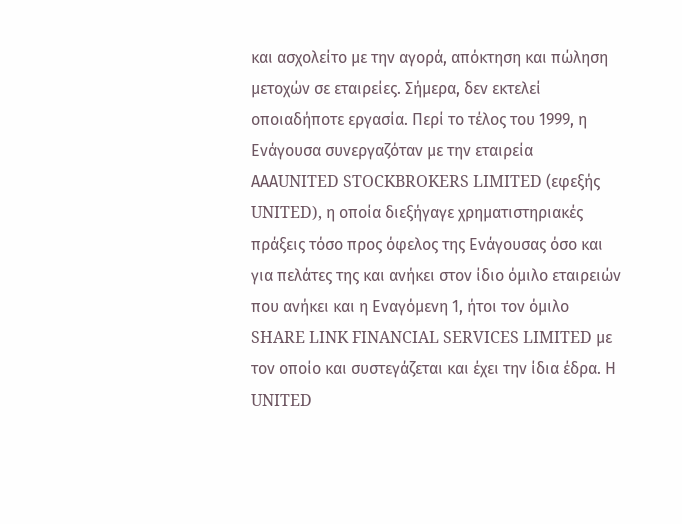και ασχολείτο με την αγορά, απόκτηση και πώληση μετοχών σε εταιρείες. Σήμερα, δεν εκτελεί οποιαδήποτε εργασία. Περί το τέλος του 1999, η Ενάγουσα συνεργαζόταν με την εταιρεία ΑΑΑUNITED STOCKBROKERS LIMITED (εφεξής UNITED), η οποία διεξήγαγε χρηματιστηριακές πράξεις τόσο προς όφελος της Ενάγουσας όσο και για πελάτες της και ανήκει στον ίδιο όμιλο εταιρειών που ανήκει και η Εναγόμενη 1, ήτοι τον όμιλο SHARE LINK FINANCIAL SERVICES LIMITED με τον οποίο και συστεγάζεται και έχει την ίδια έδρα. Η UNITED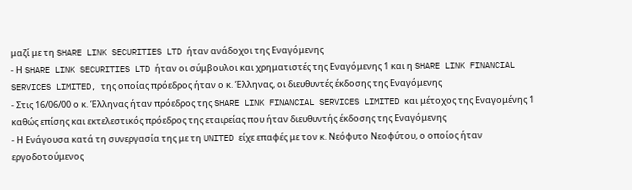μαζί με τη SHARE LINK SECURITIES LTD ήταν ανάδοχοι της Εναγόμενης
- Η SHARE LINK SECURITIES LTD ήταν οι σύμβουλοι και χρηματιστές της Εναγόμενης 1 και η SHARE LINK FINANCIAL SERVICES LIMITED, της οποίας πρόεδρος ήταν ο κ. Έλληνας, οι διευθυντές έκδοσης της Εναγόμενης
- Στις 16/06/00 ο κ. Έλληνας ήταν πρόεδρος της SHARE LINK FINANCIAL SERVICES LIMITED και μέτοχος της Εναγομένης 1 καθώς επίσης και εκτελεστικός πρόεδρος της εταιρείας που ήταν διευθυντής έκδοσης της Εναγόμενης
- Η Ενάγουσα κατά τη συνεργασία της με τη UNITED είχε επαφές με τον κ. Νεόφυτο Νεοφύτου, ο οποίος ήταν εργοδοτούμενος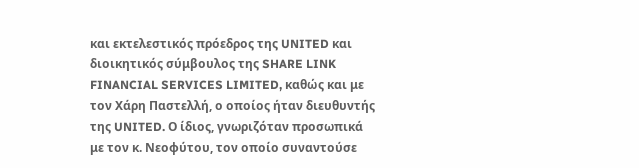και εκτελεστικός πρόεδρος της UNITED και διοικητικός σύμβουλος της SHARE LINK FINANCIAL SERVICES LIMITED, καθώς και με τον Χάρη Παστελλή, ο οποίος ήταν διευθυντής της UNITED. Ο ίδιος, γνωριζόταν προσωπικά με τον κ. Νεοφύτου, τον οποίο συναντούσε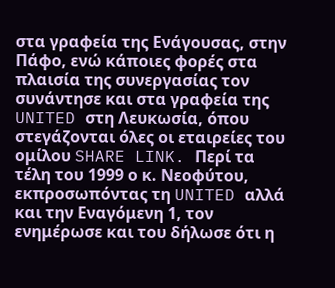στα γραφεία της Ενάγουσας, στην Πάφο, ενώ κάποιες φορές στα πλαισία της συνεργασίας τον συνάντησε και στα γραφεία της UNITED στη Λευκωσία, όπου στεγάζονται όλες οι εταιρείες του ομίλου SHARE LINK. Περί τα τέλη του 1999 ο κ. Νεοφύτου, εκπροσωπόντας τη UNITED αλλά και την Εναγόμενη 1, τον ενημέρωσε και του δήλωσε ότι η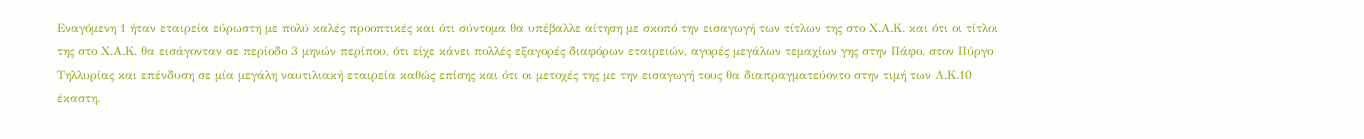Εναγόμενη 1 ήταν εταιρεία εύρωστη με πολύ καλές προοπτικές και ότι σύντομα θα υπέβαλλε αίτηση με σκοπό την εισαγωγή των τίτλων της στο Χ.Α.Κ. και ότι οι τίτλοι της στο Χ.Α.Κ. θα εισάγονταν σε περίοδο 3 μηνών περίπου, ότι είχε κάνει πολλές εξαγορές διαφόρων εταιρειών, αγορές μεγάλων τεμαχίων γης στην Πάφο, στον Πύργο Τηλλυρίας και επένδυση σε μία μεγάλη ναυτιλιακή εταιρεία καθώς επίσης και ότι οι μετοχές της με την εισαγωγή τους θα διαπραγματεύοντο στην τιμή των Λ.Κ.10 έκαστη.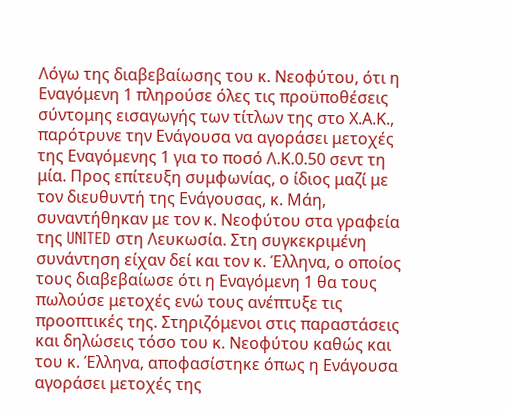Λόγω της διαβεβαίωσης του κ. Νεοφύτου, ότι η Εναγόμενη 1 πληρούσε όλες τις προϋποθέσεις σύντομης εισαγωγής των τίτλων της στο Χ.Α.Κ., παρότρυνε την Ενάγουσα να αγοράσει μετοχές της Εναγόμενης 1 για το ποσό Λ.Κ.0.50 σεντ τη μία. Προς επίτευξη συμφωνίας, ο ίδιος μαζί με τον διευθυντή της Ενάγουσας, κ. Μάη, συναντήθηκαν με τον κ. Νεοφύτου στα γραφεία της UNITED στη Λευκωσία. Στη συγκεκριμένη συνάντηση είχαν δεί και τον κ. Έλληνα, ο οποίος τους διαβεβαίωσε ότι η Εναγόμενη 1 θα τους πωλούσε μετοχές ενώ τους ανέπτυξε τις προοπτικές της. Στηριζόμενοι στις παραστάσεις και δηλώσεις τόσο του κ. Νεοφύτου καθώς και του κ. Έλληνα, αποφασίστηκε όπως η Ενάγουσα αγοράσει μετοχές της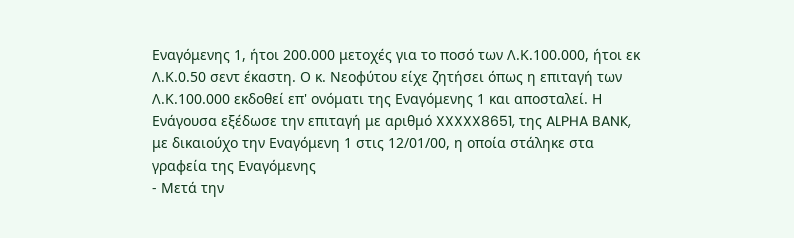Εναγόμενης 1, ήτοι 200.000 μετοχές για το ποσό των Λ.Κ.100.000, ήτοι εκ Λ.Κ.0.50 σεντ έκαστη. Ο κ. Νεοφύτου είχε ζητήσει όπως η επιταγή των Λ.Κ.100.000 εκδοθεί επ' ονόματι της Εναγόμενης 1 και αποσταλεί. Η Ενάγουσα εξέδωσε την επιταγή με αριθμό XXXXX8651, της ALPHA BANK, με δικαιούχο την Εναγόμενη 1 στις 12/01/00, η οποία στάληκε στα γραφεία της Εναγόμενης
- Μετά την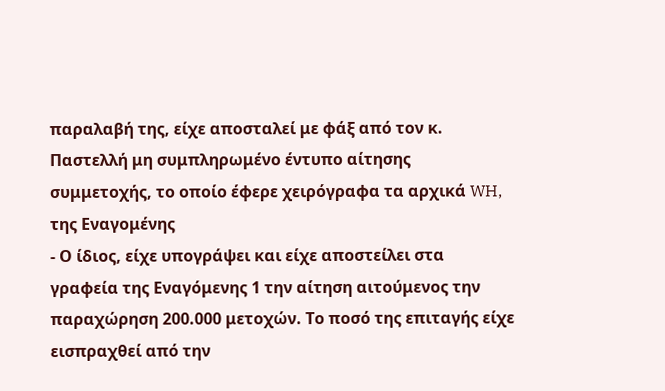παραλαβή της, είχε αποσταλεί με φάξ από τον κ. Παστελλή μη συμπληρωμένο έντυπο αίτησης συμμετοχής, το οποίο έφερε χειρόγραφα τα αρχικά WH, της Εναγομένης
- Ο ίδιος, είχε υπογράψει και είχε αποστείλει στα γραφεία της Εναγόμενης 1 την αίτηση αιτούμενος την παραχώρηση 200.000 μετοχών. Το ποσό της επιταγής είχε εισπραχθεί από την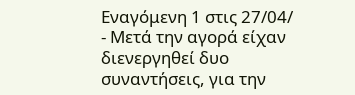Εναγόμενη 1 στις 27/04/
- Μετά την αγορά είχαν διενεργηθεί δυο συναντήσεις, για την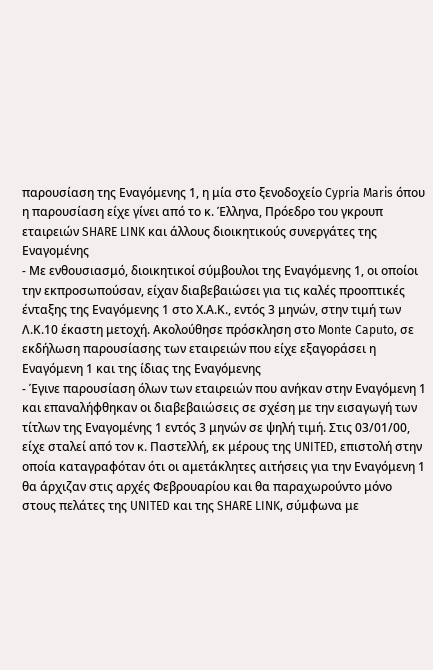παρουσίαση της Εναγόμενης 1, η μία στο ξενοδοχείο Cypria Maris όπου η παρουσίαση είχε γίνει από το κ. Έλληνα, Πρόεδρο του γκρουπ εταιρειών SHARE LINK και άλλους διοικητικούς συνεργάτες της Εναγομένης
- Με ενθουσιασμό, διοικητικοί σύμβουλοι της Εναγόμενης 1, οι οποίοι την εκπροσωπούσαν, είχαν διαβεβαιώσει για τις καλές προοπτικές ένταξης της Εναγόμενης 1 στο Χ.Α.Κ., εντός 3 μηνών, στην τιμή των Λ.Κ.10 έκαστη μετοχή. Ακολούθησε πρόσκληση στο Monte Caputo, σε εκδήλωση παρουσίασης των εταιρειών που είχε εξαγοράσει η Εναγόμενη 1 και της ίδιας της Εναγόμενης
- Έγινε παρουσίαση όλων των εταιρειών που ανήκαν στην Εναγόμενη 1 και επαναλήφθηκαν οι διαβεβαιώσεις σε σχέση με την εισαγωγή των τίτλων της Εναγομένης 1 εντός 3 μηνών σε ψηλή τιμή. Στις 03/01/00, είχε σταλεί από τον κ. Παστελλή, εκ μέρους της UNITED, επιστολή στην οποία καταγραφόταν ότι οι αμετάκλητες αιτήσεις για την Εναγόμενη 1 θα άρχιζαν στις αρχές Φεβρουαρίου και θα παραχωρούντο μόνο στους πελάτες της UNITED και της SHARE LINK, σύμφωνα με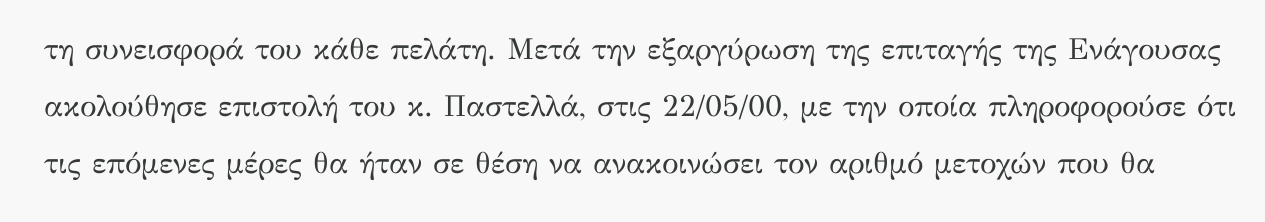τη συνεισφορά του κάθε πελάτη. Μετά την εξαργύρωση της επιταγής της Ενάγουσας ακολούθησε επιστολή του κ. Παστελλά, στις 22/05/00, με την οποία πληροφορούσε ότι τις επόμενες μέρες θα ήταν σε θέση να ανακοινώσει τον αριθμό μετοχών που θα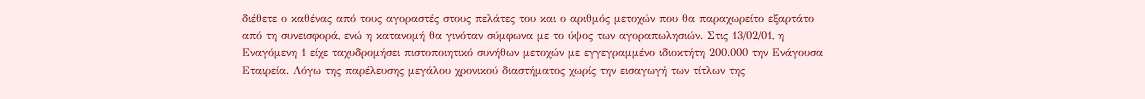διέθετε ο καθένας από τους αγοραστές στους πελάτες του και ο αριθμός μετοχών που θα παραχωρείτο εξαρτάτο από τη συνεισφορά, ενώ η κατανομή θα γινόταν σύμφωνα με το ύψος των αγοραπωλησιών. Στις 13/02/01, η Εναγόμενη 1 είχε ταχυδρομήσει πιστοποιητικό συνήθων μετοχών με εγγεγραμμένο ιδιοκτήτη 200.000 την Ενάγουσα Εταιρεία. Λόγω της παρέλευσης μεγάλου χρονικού διαστήματος χωρίς την εισαγωγή των τίτλων της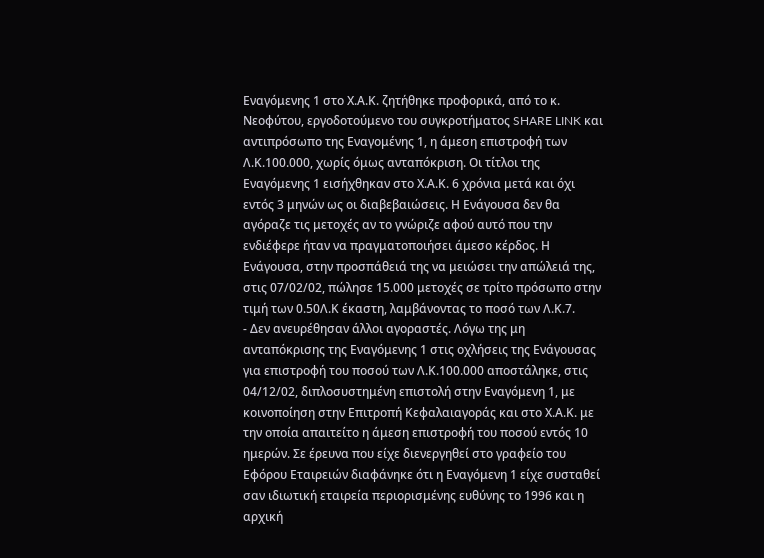Εναγόμενης 1 στο Χ.Α.Κ. ζητήθηκε προφορικά, από το κ. Νεοφύτου, εργοδοτούμενο του συγκροτήματος SHARE LINK και αντιπρόσωπο της Εναγομένης 1, η άμεση επιστροφή των Λ.Κ.100.000, χωρίς όμως ανταπόκριση. Οι τίτλοι της Εναγόμενης 1 εισήχθηκαν στο Χ.Α.Κ. 6 χρόνια μετά και όχι εντός 3 μηνών ως οι διαβεβαιώσεις. Η Ενάγουσα δεν θα αγόραζε τις μετοχές αν το γνώριζε αφού αυτό που την ενδιέφερε ήταν να πραγματοποιήσει άμεσο κέρδος. Η Ενάγουσα, στην προσπάθειά της να μειώσει την απώλειά της, στις 07/02/02, πώλησε 15.000 μετοχές σε τρίτο πρόσωπο στην τιμή των 0.50Λ.Κ έκαστη, λαμβάνοντας το ποσό των Λ.Κ.7.
- Δεν ανευρέθησαν άλλοι αγοραστές. Λόγω της μη ανταπόκρισης της Εναγόμενης 1 στις οχλήσεις της Ενάγουσας για επιστροφή του ποσού των Λ.Κ.100.000 αποστάληκε, στις 04/12/02, διπλοσυστημένη επιστολή στην Εναγόμενη 1, με κοινοποίηση στην Επιτροπή Κεφαλαιαγοράς και στο Χ.Α.Κ. με την οποία απαιτείτο η άμεση επιστροφή του ποσού εντός 10 ημερών. Σε έρευνα που είχε διενεργηθεί στο γραφείο του Εφόρου Εταιρειών διαφάνηκε ότι η Εναγόμενη 1 είχε συσταθεί σαν ιδιωτική εταιρεία περιορισμένης ευθύνης το 1996 και η αρχική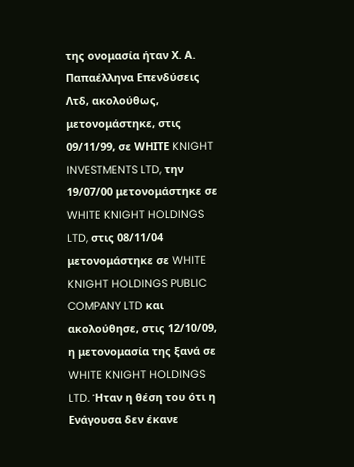της ονομασία ήταν Χ. Α. Παπαέλληνα Επενδύσεις Λτδ, ακολούθως, μετονομάστηκε, στις 09/11/99, σε WΗΙΤΕ KNIGHT INVESTMENTS LTD, την 19/07/00 μετονομάστηκε σε WHITE KNIGHT HOLDINGS LTD, στις 08/11/04 μετονομάστηκε σε WHITE KNIGHT HOLDINGS PUBLIC COMPANY LTD και ακολούθησε, στις 12/10/09, η μετονομασία της ξανά σε WHITE KNIGHT HOLDINGS LTD. Ήταν η θέση του ότι η Ενάγουσα δεν έκανε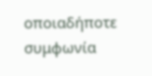οποιαδήποτε συμφωνία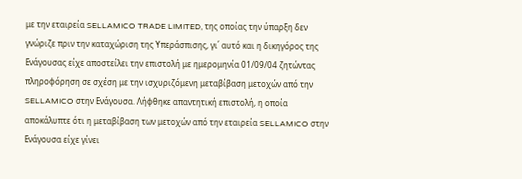με την εταιρεία SELLAMICO TRADE LIMITED, της οποίας την ύπαρξη δεν γνώριζε πριν την καταχώριση της Υπεράσπισης, γι΄ αυτό και η δικηγόρος της Ενάγουσας είχε αποστείλει την επιστολή με ημερομηνία 01/09/04 ζητώντας πληροφόρηση σε σχέση με την ισχυριζόμενη μεταβίβαση μετοχών από την SELLAMICO στην Ενάγουσα. Λήφθηκε απαντητική επιστολή, η οποία αποκάλυπτε ότι η μεταβίβαση των μετοχών από την εταιρεία SELLAMICO στην Ενάγουσα είχε γίνει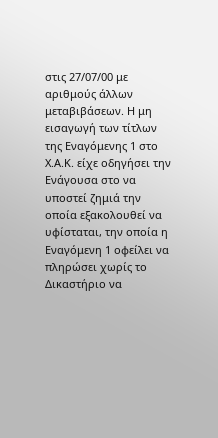στις 27/07/00 με αριθμούς άλλων μεταβιβάσεων. Η μη εισαγωγή των τίτλων της Εναγόμενης 1 στο Χ.Α.Κ. είχε οδηγήσει την Ενάγουσα στο να υποστεί ζημιά την οποία εξακολουθεί να υφίσταται, την οποία η Εναγόμενη 1 οφείλει να πληρώσει χωρίς το Δικαστήριο να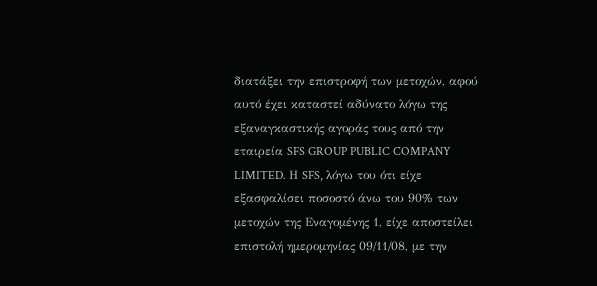διατάξει την επιστροφή των μετοχών, αφού αυτό έχει καταστεί αδύνατο λόγω της εξαναγκαστικής αγοράς τους από την εταιρεία SFS GROUP PUBLIC COMPANY LIMITED. Η SFS, λόγω του ότι είχε εξασφαλίσει ποσοστό άνω του 90% των μετοχών της Εναγομένης 1, είχε αποστείλει επιστολή ημερομηνίας 09/11/08, με την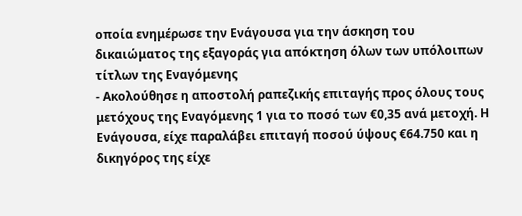οποία ενημέρωσε την Ενάγουσα για την άσκηση του δικαιώματος της εξαγοράς για απόκτηση όλων των υπόλοιπων τίτλων της Εναγόμενης
- Ακολούθησε η αποστολή ραπεζικής επιταγής προς όλους τους μετόχους της Εναγόμενης 1 για το ποσό των €0,35 ανά μετοχή. Η Ενάγουσα, είχε παραλάβει επιταγή ποσού ύψους €64.750 και η δικηγόρος της είχε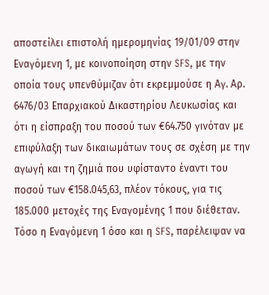αποστείλει επιστολή ημερομηνίας 19/01/09 στην Εναγόμενη 1, με κοινοποίηση στην SFS, με την οποία τους υπενθύμιζαν ότι εκρεμμούσε η Αγ. Αρ. 6476/03 Επαρχιακού Δικαστηρίου Λευκωσίας και ότι η είσπραξη του ποσού των €64.750 γινόταν με επιφύλαξη των δικαιωμάτων τους σε σχέση με την αγωγή και τη ζημιά που υφίσταντο έναντι του ποσού των €158.045,63, πλέον τόκους, για τις 185.000 μετοχές της Εναγομένης 1 που διέθεταν. Τόσο η Εναγόμενη 1 όσο και η SFS, παρέλειψαν να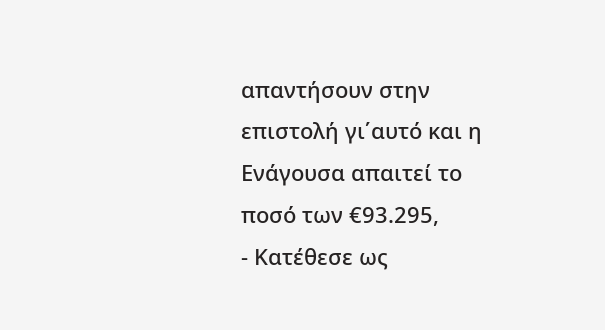απαντήσουν στην επιστολή γι΄αυτό και η Ενάγουσα απαιτεί το ποσό των €93.295,
- Κατέθεσε ως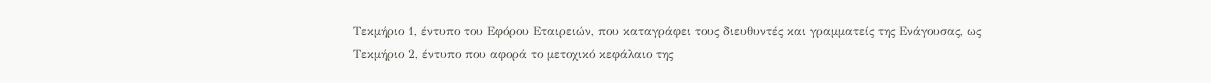Τεκμήριο 1, έντυπο του Εφόρου Εταιρειών, που καταγράφει τους διευθυντές και γραμματείς της Ενάγουσας, ως Τεκμήριο 2, έντυπο που αφορά το μετοχικό κεφάλαιο της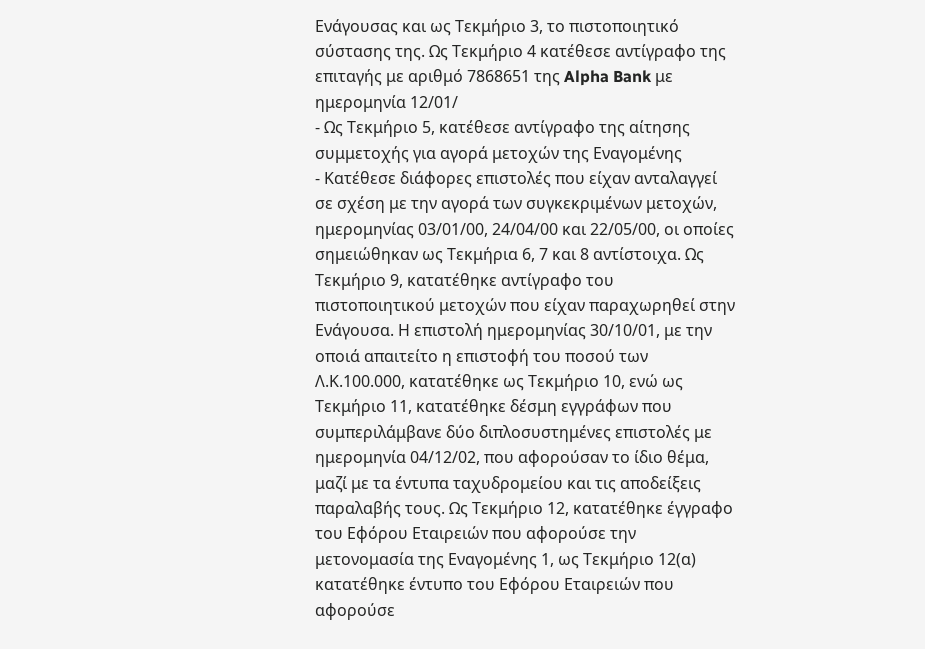Ενάγουσας και ως Τεκμήριο 3, το πιστοποιητικό σύστασης της. Ως Τεκμήριο 4 κατέθεσε αντίγραφο της επιταγής με αριθμό 7868651 της Alpha Bank με ημερομηνία 12/01/
- Ως Τεκμήριο 5, κατέθεσε αντίγραφο της αίτησης συμμετοχής για αγορά μετοχών της Εναγομένης
- Κατέθεσε διάφορες επιστολές που είχαν ανταλαγγεί σε σχέση με την αγορά των συγκεκριμένων μετοχών, ημερομηνίας 03/01/00, 24/04/00 και 22/05/00, οι οποίες σημειώθηκαν ως Τεκμήρια 6, 7 και 8 αντίστοιχα. Ως Τεκμήριο 9, κατατέθηκε αντίγραφο του πιστοποιητικού μετοχών που είχαν παραχωρηθεί στην Ενάγουσα. Η επιστολή ημερομηνίας 30/10/01, με την οποιά απαιτείτο η επιστοφή του ποσού των Λ.Κ.100.000, κατατέθηκε ως Τεκμήριο 10, ενώ ως Τεκμήριο 11, κατατέθηκε δέσμη εγγράφων που συμπεριλάμβανε δύο διπλοσυστημένες επιστολές με ημερομηνία 04/12/02, που αφορούσαν το ίδιο θέμα, μαζί με τα έντυπα ταχυδρομείου και τις αποδείξεις παραλαβής τους. Ως Τεκμήριο 12, κατατέθηκε έγγραφο του Εφόρου Εταιρειών που αφορούσε την μετονομασία της Εναγομένης 1, ως Τεκμήριο 12(α) κατατέθηκε έντυπο του Εφόρου Εταιρειών που αφορούσε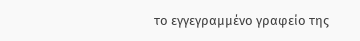το εγγεγραμμένο γραφείο της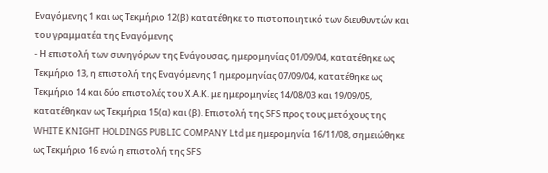Εναγόμενης 1 και ως Τεκμήριο 12(β) κατατέθηκε το πιστοποιητικό των διευθυντών και του γραμματέα της Εναγόμενης
- Η επιστολή των συνηγόρων της Ενάγουσας, ημερομηνίας 01/09/04, κατατέθηκε ως Τεκμήριο 13, η επιστολή της Εναγόμενης 1 ημερομηνίας 07/09/04, κατατέθηκε ως Τεκμήριο 14 και δύο επιστολές του Χ.Α.Κ. με ημερομηνίες 14/08/03 και 19/09/05, κατατέθηκαν ως Τεκμήρια 15(α) και (β). Επιστολή της SFS προς τους μετόχους της WHITE KNIGHT HOLDINGS PUBLIC COMPANY Ltd με ημερομηνία 16/11/08, σημειώθηκε ως Τεκμήριο 16 ενώ η επιστολή της SFS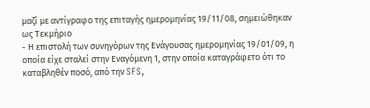μαζί με αντίγραφο της επιταγής ημερομηνίας 19/11/08, σημειώθηκαν ως Τεκμήριο
- Η επιστολή των συνηγόρων της Ενάγουσας ημερομηνίας 19/01/09, η οποία είχε σταλεί στην Εναγόμενη 1, στην οποία καταγράφετο ότι το καταβληθέν ποσό, από την SFS,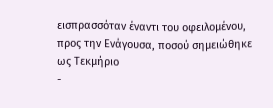εισπρασσόταν έναντι του οφειλομένου, προς την Ενάγουσα, ποσού σημειώθηκε ως Τεκμήριο
-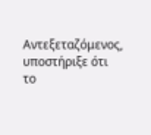Αντεξεταζόμενος, υποστήριξε ότι το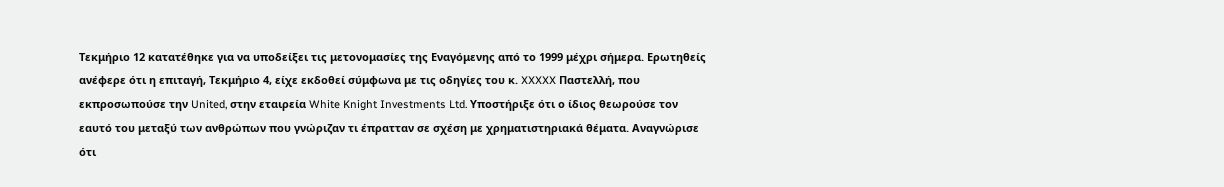Τεκμήριο 12 κατατέθηκε για να υποδείξει τις μετονομασίες της Εναγόμενης από το 1999 μέχρι σήμερα. Ερωτηθείς ανέφερε ότι η επιταγή, Τεκμήριο 4, είχε εκδοθεί σύμφωνα με τις οδηγίες του κ. XXXXX Παστελλή, που εκπροσωπούσε την United, στην εταιρεία White Knight Investments Ltd. Υποστήριξε ότι ο ίδιος θεωρούσε τον εαυτό του μεταξύ των ανθρώπων που γνώριζαν τι έπρατταν σε σχέση με χρηματιστηριακά θέματα. Αναγνώρισε ότι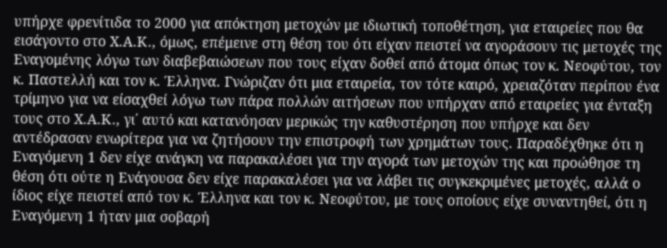υπήρχε φρενίτιδα το 2000 για απόκτηση μετοχών με ιδιωτική τοποθέτηση, για εταιρείες που θα εισάγοντο στο Χ.Α.Κ., όμως, επέμεινε στη θέση του ότι είχαν πειστεί να αγοράσουν τις μετοχές της Εναγομένης λόγω των διαβεβαιώσεων που τους είχαν δοθεί από άτομα όπως τον κ. Νεοφύτου, τον κ. Παστελλή και τον κ. Έλληνα. Γνώριζαν ότι μια εταιρεία, τον τότε καιρό, χρειαζόταν περίπου ένα τρίμηνο για να είσαχθεί λόγω των πάρα πολλών αιτήσεων που υπήρχαν από εταιρείες για ένταξη τους στο Χ.Α.Κ., γι΄ αυτό και κατανόησαν μερικώς την καθυστέρηση που υπήρχε και δεν αντέδρασαν ενωρίτερα για να ζητήσουν την επιστροφή των χρημάτων τους. Παραδέχθηκε ότι η Εναγόμενη 1 δεν είχε ανάγκη να παρακαλέσει για την αγορά των μετοχών της και προώθησε τη θέση ότι ούτε η Ενάγουσα δεν είχε παρακαλέσει για να λάβει τις συγκεκριμένες μετοχές, αλλά ο ίδιος είχε πειστεί από τον κ. Έλληνα και τον κ. Νεοφύτου, με τους οποίους είχε συναντηθεί, ότι η Εναγόμενη 1 ήταν μια σοβαρή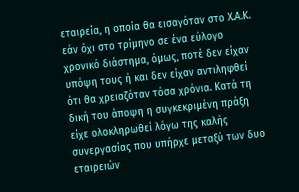εταιρεία, η οποία θα εισαγόταν στο Χ.Α.Κ. εάν όχι στο τρίμηνο σε ένα εύλογο χρονικό διάστημα, όμως, ποτέ δεν είχαν υπόψη τους ή και δεν είχαν αντιληφθεί ότι θα χρειαζόταν τόσα χρόνια. Κατά τη δική του άποψη η συγκεκριμένη πράξη είχε ολοκληρωθεί λόγω της καλής συνεργασίας που υπήρχε μεταξύ των δυο εταιρειών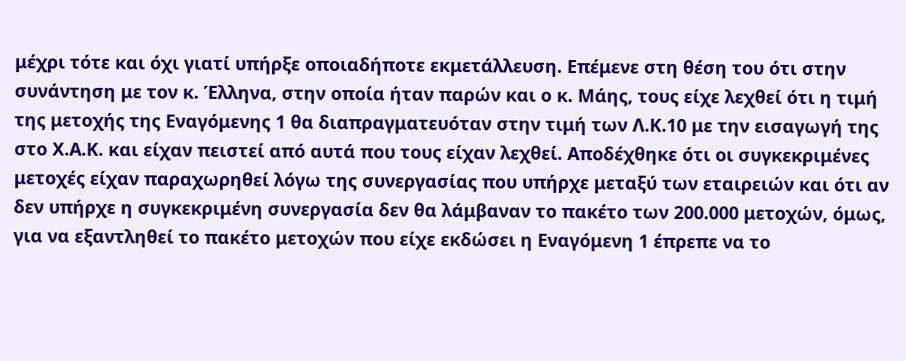μέχρι τότε και όχι γιατί υπήρξε οποιαδήποτε εκμετάλλευση. Επέμενε στη θέση του ότι στην συνάντηση με τον κ. Έλληνα, στην οποία ήταν παρών και ο κ. Μάης, τους είχε λεχθεί ότι η τιμή της μετοχής της Εναγόμενης 1 θα διαπραγματευόταν στην τιμή των Λ.Κ.10 με την εισαγωγή της στο Χ.Α.Κ. και είχαν πειστεί από αυτά που τους είχαν λεχθεί. Αποδέχθηκε ότι οι συγκεκριμένες μετοχές είχαν παραχωρηθεί λόγω της συνεργασίας που υπήρχε μεταξύ των εταιρειών και ότι αν δεν υπήρχε η συγκεκριμένη συνεργασία δεν θα λάμβαναν το πακέτο των 200.000 μετοχών, όμως, για να εξαντληθεί το πακέτο μετοχών που είχε εκδώσει η Εναγόμενη 1 έπρεπε να το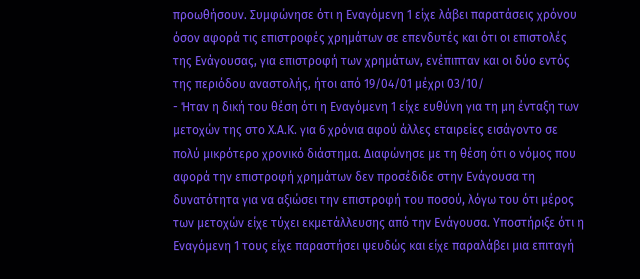προωθήσουν. Συμφώνησε ότι η Εναγόμενη 1 είχε λάβει παρατάσεις χρόνου όσον αφορά τις επιστροφές χρημάτων σε επενδυτές και ότι οι επιστολές της Ενάγουσας, για επιστροφή των χρημάτων, ενέπιπταν και οι δύο εντός της περιόδου αναστολής, ήτοι από 19/04/01 μέχρι 03/10/
- Ήταν η δική του θέση ότι η Εναγόμενη 1 είχε ευθύνη για τη μη ένταξη των μετοχών της στο Χ.Α.Κ. για 6 χρόνια αφού άλλες εταιρείες εισάγοντο σε πολύ μικρότερο χρονικό διάστημα. Διαφώνησε με τη θέση ότι ο νόμος που αφορά την επιστροφή χρημάτων δεν προσέδιδε στην Ενάγουσα τη δυνατότητα για να αξιώσει την επιστροφή του ποσού, λόγω του ότι μέρος των μετοχών είχε τύχει εκμετάλλευσης από την Ενάγουσα. Υποστήριξε ότι η Εναγόμενη 1 τους είχε παραστήσει ψευδώς και είχε παραλάβει μια επιταγή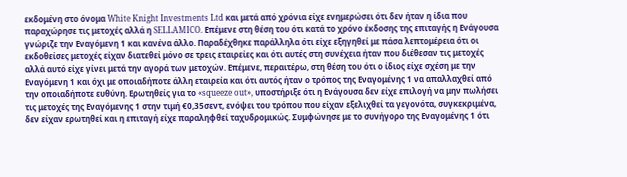εκδομένη στο όνομα White Knight Investments Ltd και μετά από χρόνια είχε ενημερώσει ότι δεν ήταν η ίδια που παραχώρησε τις μετοχές αλλά η SELLAMICO. Επέμενε στη θέση του ότι κατά το χρόνο έκδοσης της επιταγής η Ενάγουσα γνώριζε την Εναγόμενη 1 και κανένα άλλο. Παραδέχθηκε παράλληλα ότι είχε εξηγηθεί με πάσα λεπτομέρεια ότι οι εκδοθείσες μετοχές είχαν διατεθεί μόνο σε τρεις εταιρείες και ότι αυτές στη συνέχεια ήταν που διέθεσαν τις μετοχές αλλά αυτό είχε γίνει μετά την αγορά των μετοχών. Επέμενε, περαιτέρω, στη θέση του ότι ο ίδιος είχε σχέση με την Εναγόμενη 1 και όχι με οποιαδήποτε άλλη εταιρεία και ότι αυτός ήταν ο τρόπος της Εναγομένης 1 να απαλλαχθεί από την οποιαδήποτε ευθύνη. Ερωτηθείς για το «squeeze out», υποστήριξε ότι η Ενάγουσα δεν είχε επιλογή να μην πωλήσει τις μετοχές της Εναγόμενης 1 στην τιμή €0,35σεντ, ενόψει του τρόπου που είχαν εξελιχθεί τα γεγονότα, συγκεκριμένα, δεν είχαν ερωτηθεί και η επιταγή είχε παραληφθεί ταχυδρομικώς. Συμφώνησε με το συνήγορο της Εναγομένης 1 ότι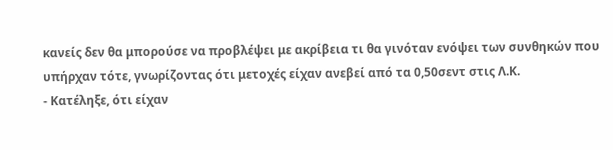κανείς δεν θα μπορούσε να προβλέψει με ακρίβεια τι θα γινόταν ενόψει των συνθηκών που υπήρχαν τότε, γνωρίζοντας ότι μετοχές είχαν ανεβεί από τα 0,50σεντ στις Λ.Κ.
- Κατέληξε, ότι είχαν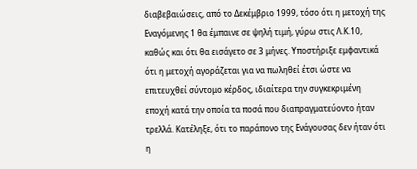διαβεβαιώσεις, από το Δεκέμβριο 1999, τόσο ότι η μετοχή της Εναγόμενης 1 θα έμπαινε σε ψηλή τιμή, γύρω στις Λ.Κ.10, καθώς και ότι θα εισάγετο σε 3 μήνες. Υποστήριξε εμφαντικά ότι η μετοχή αγοράζεται για να πωληθεί έτσι ώστε να επιτευχθεί σύντομο κέρδος, ιδιαίτερα την συγκεκριμένη εποχή κατά την οποία τα ποσά που διαπραγματεύοντο ήταν τρελλά. Κατέληξε, ότι το παράπονο της Ενάγουσας δεν ήταν ότι η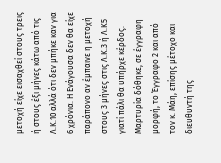μετοχή είχε εισαχθεί στους τρεις ή στους έξι μήνες κάτω από τις Λ.Κ.10 αλλά ότι δεν μπήκε καν για 6 χρόνια. Η Ενάγουσα δεν θα είχε παράπονο αν έμπαινε η μετοχή στους 3 μήνες στις Λ.Κ.3 ή Λ.Κ5 γιατί πάλι θα υπήρχε κέρδος. Μαρτυρία δόθηκε, σε έγγραφη μορφή, το Έγγραφο 2 και από τον κ. Μάη, επίσης μέτοχο και διευθυντή της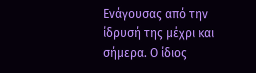Ενάγουσας από την ίδρυσή της μέχρι και σήμερα. Ο ίδιος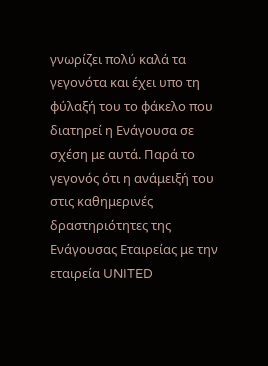γνωρίζει πολύ καλά τα γεγονότα και έχει υπο τη φύλαξή του το φάκελο που διατηρεί η Ενάγουσα σε σχέση με αυτά. Παρά το γεγονός ότι η ανάμειξή του στις καθημερινές δραστηριότητες της Ενάγουσας Εταιρείας με την εταιρεία UNITED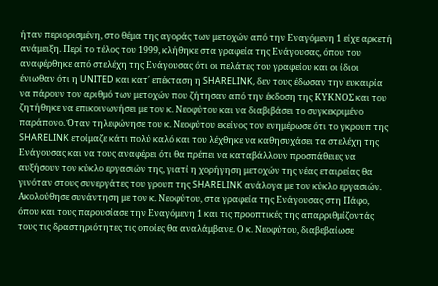ήταν περιορισμένη, στο θέμα της αγοράς των μετοχών από την Εναγόμενη 1 είχε αρκετή ανάμειξη. Περί το τέλος του 1999, κλήθηκε στα γραφεία της Ενάγουσας, όπου του αναφέρθηκε από στελέχη της Ενάγουσας ότι οι πελάτες του γραφείου και οι ίδιοι ένιωθαν ότι η UNITED και κατ΄ επέκταση η SHARELINK, δεν τους έδωσαν την ευκαιρία να πάρουν τον αριθμό των μετοχών που ζήτησαν από την έκδοση της ΚΥΚΝΟΣ και του ζητήθηκε να επικοινωνήσει με τον κ. Νεοφύτου και να διαβιβάσει το συγκεκριμένο παράπονο. Όταν τηλεφώνησε του κ. Νεοφύτου εκείνος τον ενημέρωσε ότι το γκρουπ της SHARELINK ετοίμαζε κάτι πολύ καλό και του λέχθηκε να καθησυχάσει τα στελέχη της Ενάγουσας και να τους αναφέρει ότι θα πρέπει να καταβάλλουν προσπάθειες να αυξήσουν τον κύκλο εργασιών της, γιατί η χορήγηση μετοχών της νέας εταιρείας θα γινόταν στους συνεργάτες του γρουπ της SHARELINK ανάλογα με τον κύκλο εργασιών. Ακολούθησε συνάντηση με τον κ. Νεοφύτου, στα γραφεία της Ενάγουσας στη Πάφο, όπου και τους παρουσίασε την Εναγόμενη 1 και τις προοπτικές της απαρριθμίζοντάς τους τις δραστηριότητες τις οποίες θα αναλάμβανε. Ο κ. Νεοφύτου, διαβεβαίωσε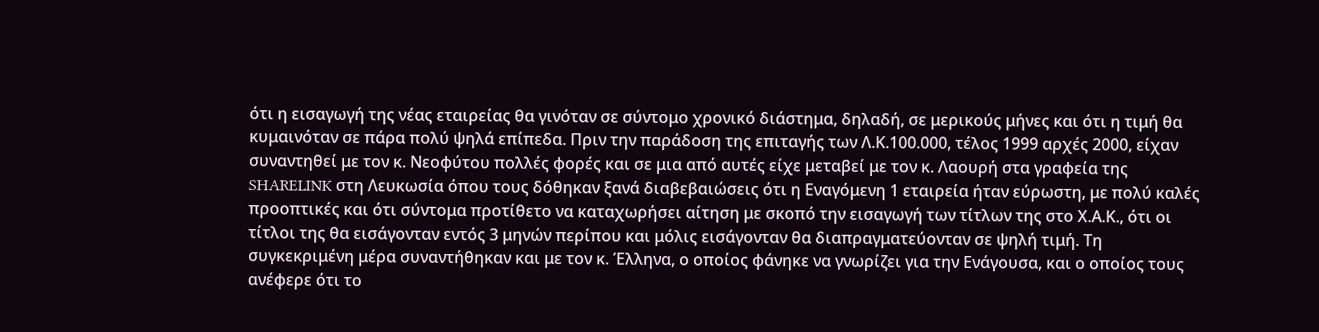ότι η εισαγωγή της νέας εταιρείας θα γινόταν σε σύντομο χρονικό διάστημα, δηλαδή, σε μερικούς μήνες και ότι η τιμή θα κυμαινόταν σε πάρα πολύ ψηλά επίπεδα. Πριν την παράδοση της επιταγής των Λ.Κ.100.000, τέλος 1999 αρχές 2000, είχαν συναντηθεί με τον κ. Νεοφύτου πολλές φορές και σε μια από αυτές είχε μεταβεί με τον κ. Λαουρή στα γραφεία της SHARELINK στη Λευκωσία όπου τους δόθηκαν ξανά διαβεβαιώσεις ότι η Εναγόμενη 1 εταιρεία ήταν εύρωστη, με πολύ καλές προοπτικές και ότι σύντομα προτίθετο να καταχωρήσει αίτηση με σκοπό την εισαγωγή των τίτλων της στο Χ.Α.Κ., ότι οι τίτλοι της θα εισάγονταν εντός 3 μηνών περίπου και μόλις εισάγονταν θα διαπραγματεύονταν σε ψηλή τιμή. Τη συγκεκριμένη μέρα συναντήθηκαν και με τον κ. Έλληνα, ο οποίος φάνηκε να γνωρίζει για την Ενάγουσα, και ο οποίος τους ανέφερε ότι το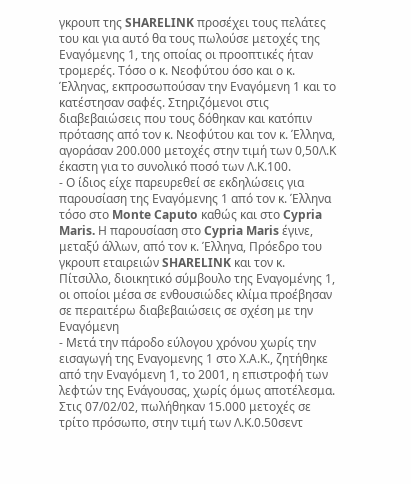γκρουπ της SHARELINK προσέχει τους πελάτες του και για αυτό θα τους πωλούσε μετοχές της Εναγόμενης 1, της οποίας οι προοπτικές ήταν τρομερές. Τόσο ο κ. Νεοφύτου όσο και ο κ. Έλληνας, εκπροσωπούσαν την Εναγόμενη 1 και το κατέστησαν σαφές. Στηριζόμενοι στις διαβεβαιώσεις που τους δόθηκαν και κατόπιν πρότασης από τον κ. Νεοφύτου και τον κ. Έλληνα, αγοράσαν 200.000 μετοχές στην τιμή των 0,50Λ.Κ έκαστη για το συνολικό ποσό των Λ.Κ.100.
- Ο ίδιος είχε παρευρεθεί σε εκδηλώσεις για παρουσίαση της Εναγόμενης 1 από τον κ. Έλληνα τόσο στο Monte Caputo καθώς και στο Cypria Maris. Η παρουσίαση στο Cypria Maris έγινε, μεταξύ άλλων, από τον κ. Έλληνα, Πρόεδρο του γκρουπ εταιρειών SHARELINK και τον κ. Πίτσιλλο, διοικητικό σύμβουλο της Εναγομένης 1, οι οποίοι μέσα σε ενθουσιώδες κλίμα προέβησαν σε περαιτέρω διαβεβαιώσεις σε σχέση με την Εναγόμενη
- Μετά την πάροδο εύλογου χρόνου χωρίς την εισαγωγή της Εναγομενης 1 στο Χ.Α.Κ., ζητήθηκε από την Εναγόμενη 1, το 2001, η επιστροφή των λεφτών της Ενάγουσας, χωρίς όμως αποτέλεσμα. Στις 07/02/02, πωλήθηκαν 15.000 μετοχές σε τρίτο πρόσωπο, στην τιμή των Λ.Κ.0.50σεντ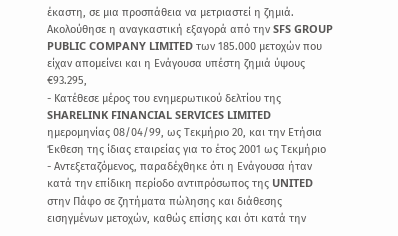έκαστη, σε μια προσπάθεια να μετριαστεί η ζημιά. Ακολούθησε η αναγκαστική εξαγορά από την SFS GROUP PUBLIC COMPANY LIMITED των 185.000 μετοχών που είχαν απομείνει και η Ενάγουσα υπέστη ζημιά ύψους €93.295,
- Κατέθεσε μέρος του ενημερωτικού δελτίου της SHARELINK FINANCIAL SERVICES LIMITED ημερομηνίας 08/04/99, ως Τεκμήριο 20, και την Ετήσια Έκθεση της ίδιας εταιρείας για το έτος 2001 ως Τεκμήριο
- Αντεξεταζόμενος, παραδέχθηκε ότι η Ενάγουσα ήταν κατά την επίδικη περίοδο αντιπρόσωπος της UNITED στην Πάφο σε ζητήματα πώλησης και διάθεσης εισηγμένων μετοχών, καθώς επίσης και ότι κατά την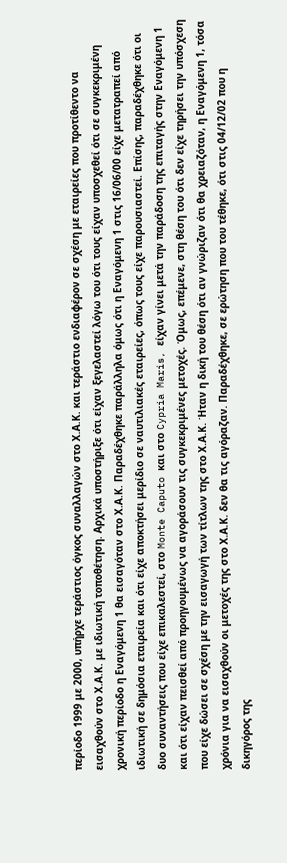περίοδο 1999 με 2000, υπήρχε τεράστιος όγκος συναλλαγών στο Χ.Α.Κ. και τεράστιο ενδιαφέρον σε σχέση με εταιρείες που προτίθεντο να εισαχθούν στο Χ.Α.Κ. με ιδιωτική τοποθέτηση. Αρχικά υποστήριξε ότι είχαν ξεγελαστεί λόγω του ότι τους είχαν υποσχεθεί ότι σε συγκεκριμένη χρονική περίοδο η Εναγόμενη 1 θα εισαγόταν στο Χ.Α.Κ. Παραδέχθηκε παράλληλα όμως ότι η Εναγόμενη 1 στις 16/06/00 είχε μετατραπεί από ιδιωτική σε δημόσια εταιρεία και ότι είχε αποκτήσει μερίδιο σε ναυτιλιακές εταιρείες, όπως τους είχε παρουσιαστεί. Επίσης, παραδέχθηκε ότι οι δυο συναντήσεις που είχε επικαλεστεί, στο Monte Caputo και στο Cypria Maris, είχαν γίνει μετά την παράδοση της επιταγής στην Εναγόμενη 1 και ότι είχαν πεισθεί από προηγουμένως να αγοράσουν τις συγκεκριμένες μετοχές. Όμως, επέμενε, στη θέση του ότι δεν είχε τηρήσει την υπόσχεση που είχε δώσει σε σχέση με την εισαγωγή των τίτλων της στο Χ.Α.Κ. Ήταν η δική του θέση ότι αν γνώριζαν ότι θα χρειαζόταν, η Εναγόμενη 1, τόσα χρόνια για να εισαχθούν οι μετοχές της στο Χ.Α.Κ. δεν θα τις αγόραζαν. Παραδέχθηκε, σε ερώτηση που του τέθηκε, ότι στις 04/12/02 που η δικηγόρος της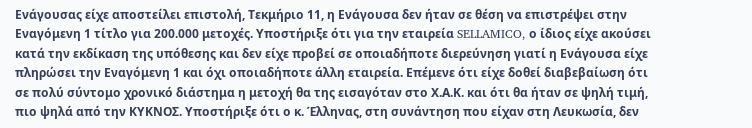Ενάγουσας είχε αποστείλει επιστολή, Τεκμήριο 11, η Ενάγουσα δεν ήταν σε θέση να επιστρέψει στην Εναγόμενη 1 τίτλο για 200.000 μετοχές. Υποστήριξε ότι για την εταιρεία SELLAMICO, ο ίδιος είχε ακούσει κατά την εκδίκαση της υπόθεσης και δεν είχε προβεί σε οποιαδήποτε διερεύνηση γιατί η Ενάγουσα είχε πληρώσει την Εναγόμενη 1 και όχι οποιαδήποτε άλλη εταιρεία. Επέμενε ότι είχε δοθεί διαβεβαίωση ότι σε πολύ σύντομο χρονικό διάστημα η μετοχή θα της εισαγόταν στο Χ.Α.Κ. και ότι θα ήταν σε ψηλή τιμή, πιο ψηλά από την ΚΥΚΝΟΣ. Υποστήριξε ότι ο κ. Έλληνας, στη συνάντηση που είχαν στη Λευκωσία, δεν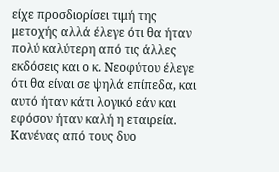είχε προσδιορίσει τιμή της μετοχής αλλά έλεγε ότι θα ήταν πολύ καλύτερη από τις άλλες εκδόσεις και ο κ. Νεοφύτου έλεγε ότι θα είναι σε ψηλά επίπεδα, και αυτό ήταν κάτι λογικό εάν και εφόσον ήταν καλή η εταιρεία. Κανένας από τους δυο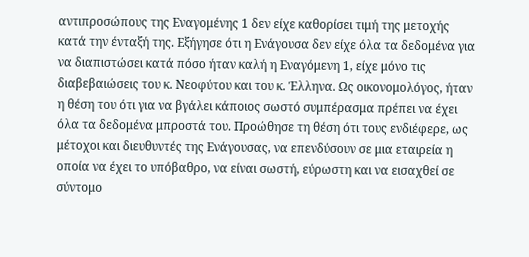αντιπροσώπους της Εναγομένης 1 δεν είχε καθορίσει τιμή της μετοχής κατά την ένταξή της. Εξήγησε ότι η Ενάγουσα δεν είχε όλα τα δεδομένα για να διαπιστώσει κατά πόσο ήταν καλή η Εναγόμενη 1, είχε μόνο τις διαβεβαιώσεις του κ. Νεοφύτου και του κ. Έλληνα. Ως οικονομολόγος, ήταν η θέση του ότι για να βγάλει κάποιος σωστό συμπέρασμα πρέπει να έχει όλα τα δεδομένα μπροστά του. Προώθησε τη θέση ότι τους ενδιέφερε, ως μέτοχοι και διευθυντές της Ενάγουσας, να επενδύσουν σε μια εταιρεία η οποία να έχει το υπόβαθρο, να είναι σωστή, εύρωστη και να εισαχθεί σε σύντομο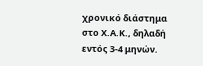χρονικό διάστημα στο Χ.Α.Κ., δηλαδή εντός 3-4 μηνών.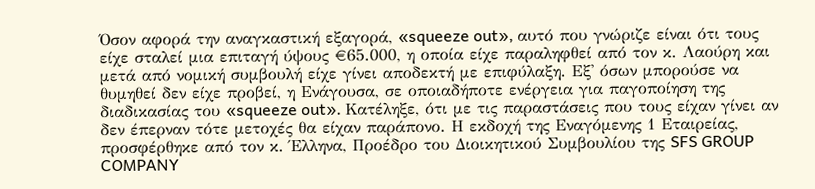Όσον αφορά την αναγκαστική εξαγορά, «squeeze out», αυτό που γνώριζε είναι ότι τους είχε σταλεί μια επιταγή ύψους €65.000, η οποία είχε παραληφθεί από τον κ. Λαούρη και μετά από νομική συμβουλή είχε γίνει αποδεκτή με επιφύλαξη. Εξ' όσων μπορούσε να θυμηθεί δεν είχε προβεί, η Ενάγουσα, σε οποιαδήποτε ενέργεια για παγοποίηση της διαδικασίας του «squeeze out». Κατέληξε, ότι με τις παραστάσεις που τους είχαν γίνει αν δεν έπερναν τότε μετοχές θα είχαν παράπονο. Η εκδοχή της Εναγόμενης 1 Εταιρείας, προσφέρθηκε από τον κ. Έλληνα, Προέδρο του Διοικητικού Συμβουλίου της SFS GROUP COMPANY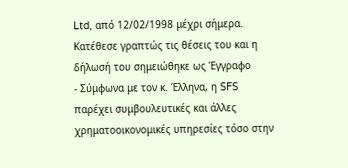Ltd, από 12/02/1998 μέχρι σήμερα. Κατέθεσε γραπτώς τις θέσεις του και η δήλωσή του σημειώθηκε ως Έγγραφο
- Σύμφωνα με τον κ. Έλληνα, η SFS παρέχει συμβουλευτικές και άλλες χρηματοοικονομικές υπηρεσίες τόσο στην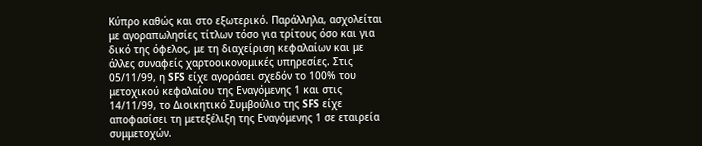Κύπρο καθώς και στο εξωτερικό. Παράλληλα, ασχολείται με αγοραπωλησίες τίτλων τόσο για τρίτους όσο και για δικό της όφελος, με τη διαχείριση κεφαλαίων και με άλλες συναφείς χαρτοοικονομικές υπηρεσίες. Στις 05/11/99, η SFS είχε αγοράσει σχεδόν το 100% του μετοχικού κεφαλαίου της Εναγόμενης 1 και στις 14/11/99, το Διοικητικό Συμβούλιο της SFS είχε αποφασίσει τη μετεξέλιξη της Εναγόμενης 1 σε εταιρεία συμμετοχών.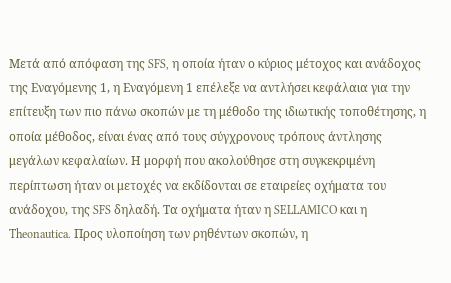Μετά από απόφαση της SFS, η οποία ήταν ο κύριος μέτοχος και ανάδοχος της Εναγόμενης 1, η Εναγόμενη 1 επέλεξε να αντλήσει κεφάλαια για την επίτευξη των πιο πάνω σκοπών με τη μέθοδο της ιδιωτικής τοποθέτησης, η οποία μέθοδος, είναι ένας από τους σύγχρονους τρόπους άντλησης μεγάλων κεφαλαίων. Η μορφή που ακολούθησε στη συγκεκριμένη περίπτωση ήταν οι μετοχές να εκδίδονται σε εταιρείες οχήματα του ανάδοχου, της SFS δηλαδή. Τα οχήματα ήταν η SELLAMICO και η Theonautica. Προς υλοποίηση των ρηθέντων σκοπών, η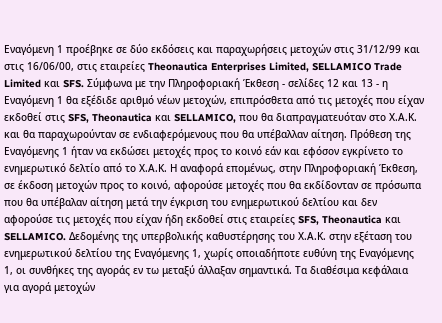Εναγόμενη 1 προέβηκε σε δύο εκδόσεις και παραχωρήσεις μετοχών στις 31/12/99 και στις 16/06/00, στις εταιρείες Theonautica Enterprises Limited, SELLAMICO Trade Limited και SFS. Σύμφωνα με την Πληροφοριακή Έκθεση - σελίδες 12 και 13 - η Εναγόμενη 1 θα εξέδιδε αριθμό νέων μετοχών, επιπρόσθετα από τις μετοχές που είχαν εκδοθεί στις SFS, Theonautica και SELLAMICO, που θα διαπραγματευόταν στο Χ.Α.Κ. και θα παραχωρούνταν σε ενδιαφερόμενους που θα υπέβαλλαν αίτηση. Πρόθεση της Εναγόμενης 1 ήταν να εκδώσει μετοχές προς το κοινό εάν και εφόσον εγκρίνετο το ενημερωτικό δελτίο από το Χ.Α.Κ. Η αναφορά επομένως, στην Πληροφοριακή Έκθεση, σε έκδοση μετοχών προς το κοινό, αφορούσε μετοχές που θα εκδίδονταν σε πρόσωπα που θα υπέβαλαν αίτηση μετά την έγκριση του ενημερωτικού δελτίου και δεν αφορούσε τις μετοχές που είχαν ήδη εκδοθεί στις εταιρείες SFS, Theonautica και SELLAMICO. Δεδομένης της υπερβολικής καθυστέρησης του Χ.Α.Κ. στην εξέταση του ενημερωτικού δελτίου της Εναγόμενης 1, χωρίς οποιαδήποτε ευθύνη της Εναγόμενης 1, οι συνθήκες της αγοράς εν τω μεταξύ άλλαξαν σημαντικά. Τα διαθέσιμα κεφάλαια για αγορά μετοχών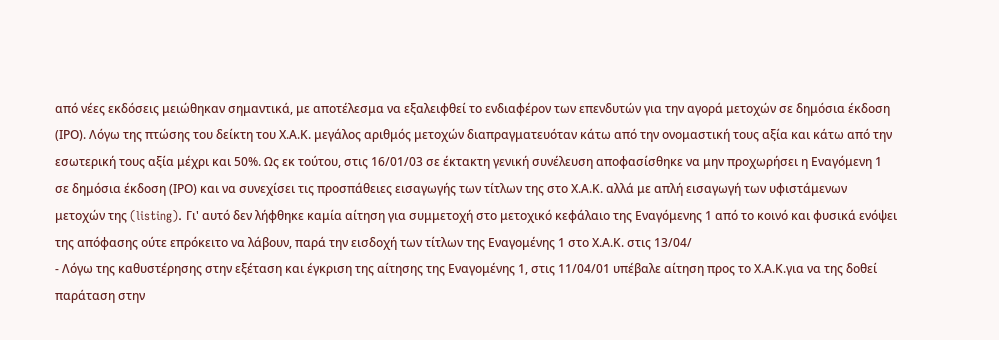από νέες εκδόσεις μειώθηκαν σημαντικά, με αποτέλεσμα να εξαλειφθεί το ενδιαφέρον των επενδυτών για την αγορά μετοχών σε δημόσια έκδοση (ΙΡΟ). Λόγω της πτώσης του δείκτη του Χ.Α.Κ. μεγάλος αριθμός μετοχών διαπραγματευόταν κάτω από την ονομαστική τους αξία και κάτω από την εσωτερική τους αξία μέχρι και 50%. Ως εκ τούτου, στις 16/01/03 σε έκτακτη γενική συνέλευση αποφασίσθηκε να μην προχωρήσει η Εναγόμενη 1 σε δημόσια έκδοση (ΙΡΟ) και να συνεχίσει τις προσπάθειες εισαγωγής των τίτλων της στο Χ.Α.Κ. αλλά με απλή εισαγωγή των υφιστάμενων μετοχών της (listing). Γι' αυτό δεν λήφθηκε καμία αίτηση για συμμετοχή στο μετοχικό κεφάλαιο της Εναγόμενης 1 από το κοινό και φυσικά ενόψει της απόφασης ούτε επρόκειτο να λάβουν, παρά την εισδοχή των τίτλων της Εναγομένης 1 στο Χ.Α.Κ. στις 13/04/
- Λόγω της καθυστέρησης στην εξέταση και έγκριση της αίτησης της Εναγομένης 1, στις 11/04/01 υπέβαλε αίτηση προς το Χ.Α.Κ.για να της δοθεί παράταση στην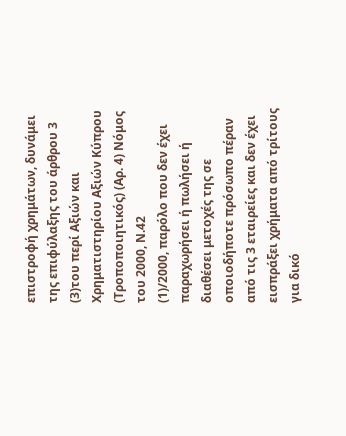επιστροφή χρημάτων, δυνάμει της επιφύλαξης του άρθρου 3
(3)του περί Αξιών και Χρηματιστηρίου Αξιών Κύπρου (Τροποποιητικός) (Αρ. 4) Νόμος του 2000, Ν.42
(1)/2000, παρόλο που δεν έχει παραχωρήσει ή πωλήσει ή διαθέσει μετοχές της σε οποιοδήποτε πρόσωπο πέραν από τις 3 εταιρείες και δεν έχει εισπράξει χρήματα από τρίτους για δικό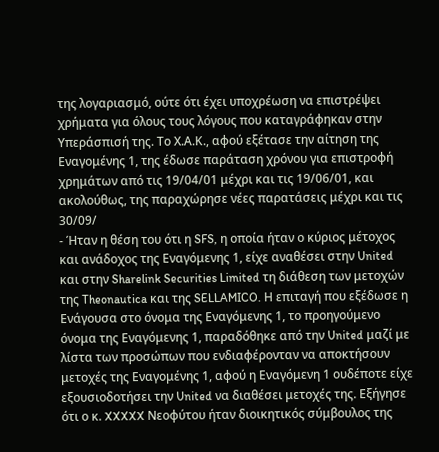της λογαριασμό, ούτε ότι έχει υποχρέωση να επιστρέψει χρήματα για όλους τους λόγους που καταγράφηκαν στην Υπεράσπισή της. Το Χ.Α.Κ., αφού εξέτασε την αίτηση της Εναγομένης 1, της έδωσε παράταση χρόνου για επιστροφή χρημάτων από τις 19/04/01 μέχρι και τις 19/06/01, και ακολούθως, της παραχώρησε νέες παρατάσεις μέχρι και τις 30/09/
- Ήταν η θέση του ότι η SFS, η οποία ήταν ο κύριος μέτοχος και ανάδοχος της Εναγόμενης 1, είχε αναθέσει στην United και στην Sharelink Securities Limited τη διάθεση των μετοχών της Theonautica και της SELLAMICO. Η επιταγή που εξέδωσε η Ενάγουσα στο όνομα της Εναγόμενης 1, το προηγούμενο όνομα της Εναγόμενης 1, παραδόθηκε από την United μαζί με λίστα των προσώπων που ενδιαφέρονταν να αποκτήσουν μετοχές της Εναγομένης 1, αφού η Εναγόμενη 1 ουδέποτε είχε εξουσιοδοτήσει την United να διαθέσει μετοχές της. Εξήγησε ότι ο κ. XXXXX Νεοφύτου ήταν διοικητικός σύμβουλος της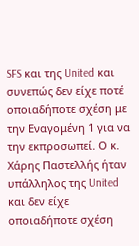SFS και της United και συνεπώς δεν είχε ποτέ οποιαδήποτε σχέση με την Εναγομένη 1 για να την εκπροσωπεί. Ο κ. Χάρης Παστελλής ήταν υπάλληλος της United και δεν είχε οποιαδήποτε σχέση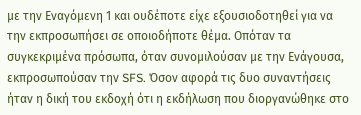με την Εναγόμενη 1 και ουδέποτε είχε εξουσιοδοτηθεί για να την εκπροσωπήσει σε οποιοδήποτε θέμα. Οπόταν τα συγκεκριμένα πρόσωπα, όταν συνομιλούσαν με την Ενάγουσα, εκπροσωπούσαν την SFS. Όσον αφορά τις δυο συναντήσεις ήταν η δική του εκδοχή ότι η εκδήλωση που διοργανώθηκε στο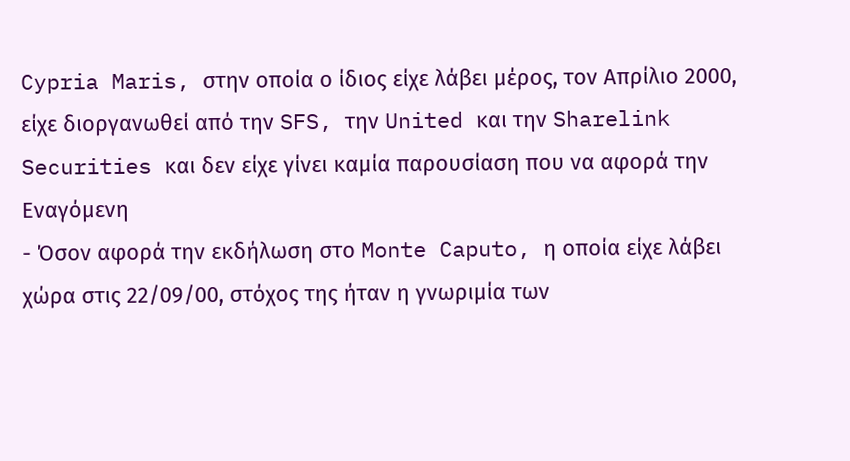Cypria Maris, στην οποία ο ίδιος είχε λάβει μέρος, τον Απρίλιο 2000, είχε διοργανωθεί από την SFS, την United και την Sharelink Securities και δεν είχε γίνει καμία παρουσίαση που να αφορά την Εναγόμενη
- Όσον αφορά την εκδήλωση στο Monte Caputo, η οποία είχε λάβει χώρα στις 22/09/00, στόχος της ήταν η γνωριμία των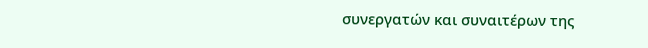συνεργατών και συναιτέρων της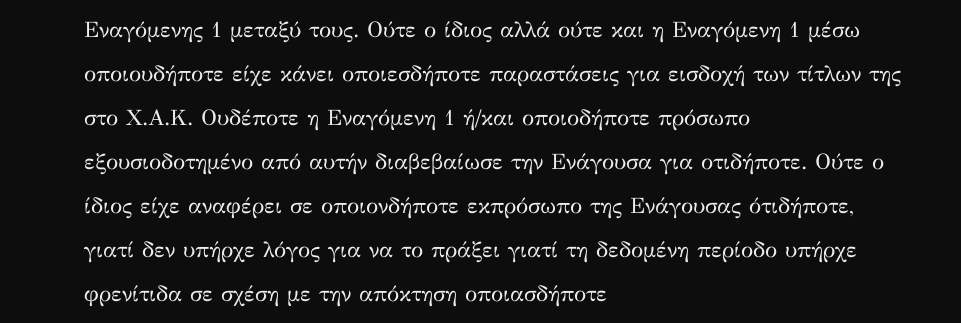Εναγόμενης 1 μεταξύ τους. Ούτε ο ίδιος αλλά ούτε και η Εναγόμενη 1 μέσω οποιουδήποτε είχε κάνει οποιεσδήποτε παραστάσεις για εισδοχή των τίτλων της στο Χ.Α.Κ. Ουδέποτε η Εναγόμενη 1 ή/και οποιοδήποτε πρόσωπο εξουσιοδοτημένο από αυτήν διαβεβαίωσε την Ενάγουσα για οτιδήποτε. Ούτε ο ίδιος είχε αναφέρει σε οποιονδήποτε εκπρόσωπο της Ενάγουσας ότιδήποτε, γιατί δεν υπήρχε λόγος για να το πράξει γιατί τη δεδομένη περίοδο υπήρχε φρενίτιδα σε σχέση με την απόκτηση οποιασδήποτε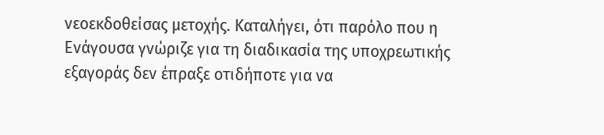νεοεκδοθείσας μετοχής. Καταλήγει, ότι παρόλο που η Ενάγουσα γνώριζε για τη διαδικασία της υποχρεωτικής εξαγοράς δεν έπραξε οτιδήποτε για να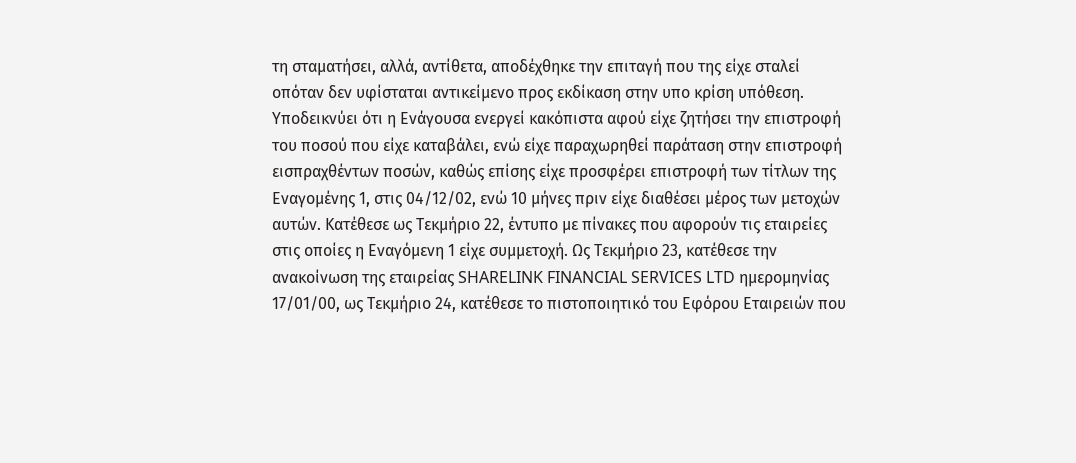τη σταματήσει, αλλά, αντίθετα, αποδέχθηκε την επιταγή που της είχε σταλεί οπόταν δεν υφίσταται αντικείμενο προς εκδίκαση στην υπο κρίση υπόθεση. Υποδεικνύει ότι η Ενάγουσα ενεργεί κακόπιστα αφού είχε ζητήσει την επιστροφή του ποσού που είχε καταβάλει, ενώ είχε παραχωρηθεί παράταση στην επιστροφή εισπραχθέντων ποσών, καθώς επίσης είχε προσφέρει επιστροφή των τίτλων της Εναγομένης 1, στις 04/12/02, ενώ 10 μήνες πριν είχε διαθέσει μέρος των μετοχών αυτών. Κατέθεσε ως Τεκμήριο 22, έντυπο με πίνακες που αφορούν τις εταιρείες στις οποίες η Εναγόμενη 1 είχε συμμετοχή. Ως Τεκμήριο 23, κατέθεσε την ανακοίνωση της εταιρείας SHARELINK FINANCIAL SERVICES LTD ημερομηνίας 17/01/00, ως Τεκμήριο 24, κατέθεσε το πιστοποιητικό του Εφόρου Εταιρειών που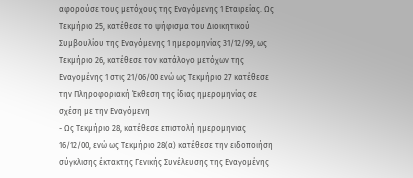αφορούσε τους μετόχους της Εναγόμενης 1 Εταιρείας. Ως Τεκμήριο 25, κατέθεσε το ψήφισμα του Διοικητικού Συμβουλίου της Εναγόμενης 1 ημερομηνίας 31/12/99, ως Τεκμήριο 26, κατέθεσε τον κατάλογο μετόχων της Εναγομένης 1 στις 21/06/00 ενώ ως Τεκμήριο 27 κατέθεσε την Πληροφοριακή Έκθεση της ίδιας ημερομηνίας σε σχέση με την Εναγόμενη
- Ως Τεκμήριο 28, κατέθεσε επιστολή ημερομηνιας 16/12/00, ενώ ως Τεκμήριο 28(α) κατέθεσε την ειδοποιήση σύγκλισης έκτακτης Γενικής Συνέλευσης της Εναγομένης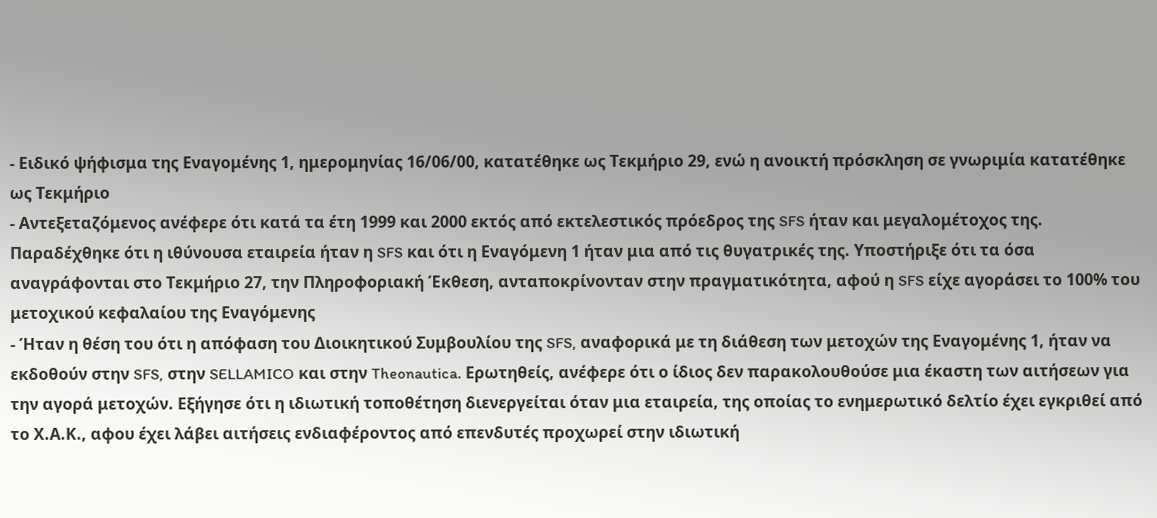- Ειδικό ψήφισμα της Εναγομένης 1, ημερομηνίας 16/06/00, κατατέθηκε ως Τεκμήριο 29, ενώ η ανοικτή πρόσκληση σε γνωριμία κατατέθηκε ως Τεκμήριο
- Αντεξεταζόμενος ανέφερε ότι κατά τα έτη 1999 και 2000 εκτός από εκτελεστικός πρόεδρος της SFS ήταν και μεγαλομέτοχος της. Παραδέχθηκε ότι η ιθύνουσα εταιρεία ήταν η SFS και ότι η Εναγόμενη 1 ήταν μια από τις θυγατρικές της. Υποστήριξε ότι τα όσα αναγράφονται στο Τεκμήριο 27, την Πληροφοριακή Έκθεση, ανταποκρίνονταν στην πραγματικότητα, αφού η SFS είχε αγοράσει το 100% του μετοχικού κεφαλαίου της Εναγόμενης
- Ήταν η θέση του ότι η απόφαση του Διοικητικού Συμβουλίου της SFS, αναφορικά με τη διάθεση των μετοχών της Εναγομένης 1, ήταν να εκδοθούν στην SFS, στην SELLAMICO και στην Theonautica. Ερωτηθείς, ανέφερε ότι ο ίδιος δεν παρακολουθούσε μια έκαστη των αιτήσεων για την αγορά μετοχών. Εξήγησε ότι η ιδιωτική τοποθέτηση διενεργείται όταν μια εταιρεία, της οποίας το ενημερωτικό δελτίο έχει εγκριθεί από το Χ.Α.Κ., αφου έχει λάβει αιτήσεις ενδιαφέροντος από επενδυτές προχωρεί στην ιδιωτική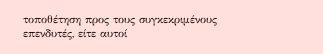τοποθέτηση προς τους συγκεκριμένους επενδυτές, είτε αυτοί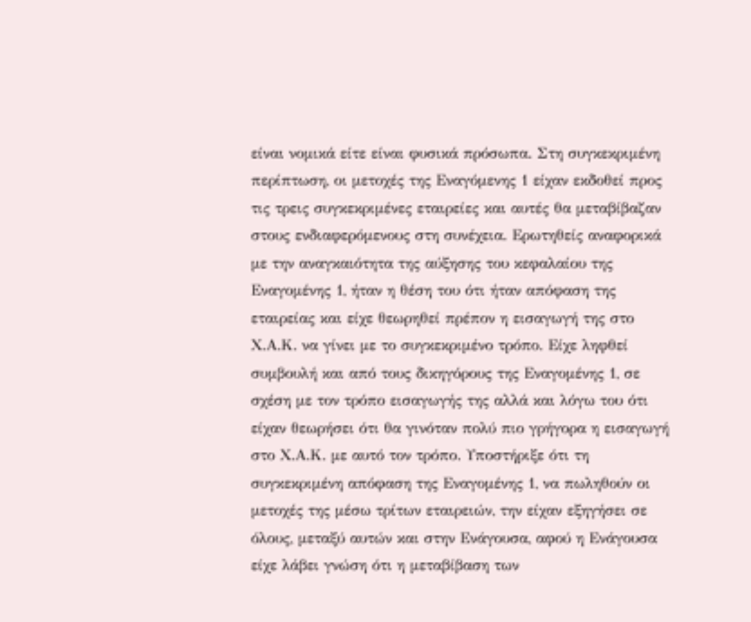είναι νομικά είτε είναι φυσικά πρόσωπα. Στη συγκεκριμένη περίπτωση, οι μετοχές της Εναγόμενης 1 είχαν εκδοθεί προς τις τρεις συγκεκριμένες εταιρείες και αυτές θα μεταβίβαζαν στους ενδιαφερόμενους στη συνέχεια. Ερωτηθείς αναφορικά με την αναγκαιότητα της αύξησης του κεφαλαίου της Εναγομένης 1, ήταν η θέση του ότι ήταν απόφαση της εταιρείας και είχε θεωρηθεί πρέπον η εισαγωγή της στο Χ.Α.Κ. να γίνει με το συγκεκριμένο τρόπο. Είχε ληφθεί συμβουλή και από τους δικηγόρους της Εναγομένης 1, σε σχέση με τον τρόπο εισαγωγής της αλλά και λόγω του ότι είχαν θεωρήσει ότι θα γινόταν πολύ πιο γρήγορα η εισαγωγή στο Χ.Α.Κ. με αυτό τον τρόπο. Υποστήριξε ότι τη συγκεκριμένη απόφαση της Εναγομένης 1, να πωληθούν οι μετοχές της μέσω τρίτων εταιρειών, την είχαν εξηγήσει σε όλους, μεταξύ αυτών και στην Ενάγουσα, αφού η Ενάγουσα είχε λάβει γνώση ότι η μεταβίβαση των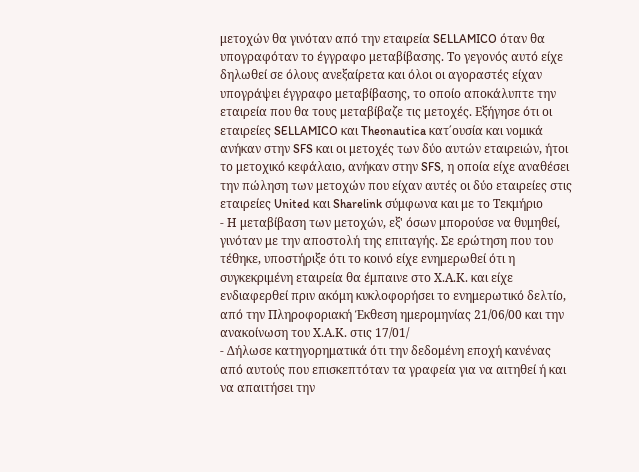μετοχών θα γινόταν από την εταιρεία SELLAMICO όταν θα υπογραφόταν το έγγραφο μεταβίβασης. Το γεγονός αυτό είχε δηλωθεί σε όλους ανεξαίρετα και όλοι οι αγοραστές είχαν υπογράψει έγγραφο μεταβίβασης, το οποίο αποκάλυπτε την εταιρεία που θα τους μεταβίβαζε τις μετοχές. Εξήγησε ότι οι εταιρείες SELLAMICO και Theonautica κατ΄ουσία και νομικά ανήκαν στην SFS και οι μετοχές των δύο αυτών εταιρειών, ήτοι το μετοχικό κεφάλαιο, ανήκαν στην SFS, η οποία είχε αναθέσει την πώληση των μετοχών που είχαν αυτές οι δύο εταιρείες στις εταιρείες United και Sharelink σύμφωνα και με το Τεκμήριο
- Η μεταβίβαση των μετοχών, εξ' όσων μπορούσε να θυμηθεί, γινόταν με την αποστολή της επιταγής. Σε ερώτηση που του τέθηκε, υποστήριξε ότι το κοινό είχε ενημερωθεί ότι η συγκεκριμένη εταιρεία θα έμπαινε στο Χ.Α.Κ. και είχε ενδιαφερθεί πριν ακόμη κυκλοφορήσει το ενημερωτικό δελτίο, από την Πληροφοριακή Έκθεση ημερομηνίας 21/06/00 και την ανακοίνωση του Χ.Α.Κ. στις 17/01/
- Δήλωσε κατηγορηματικά ότι την δεδομένη εποχή κανένας από αυτούς που επισκεπτόταν τα γραφεία για να αιτηθεί ή και να απαιτήσει την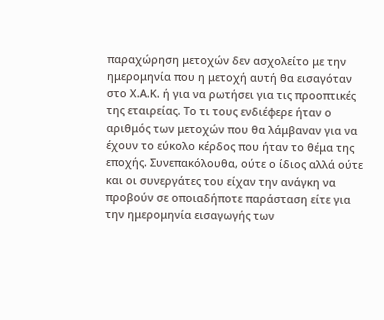παραχώρηση μετοχών δεν ασχολείτο με την ημερομηνία που η μετοχή αυτή θα εισαγόταν στο Χ.Α.Κ. ή για να ρωτήσει για τις προοπτικές της εταιρείας. Το τι τους ενδιέφερε ήταν ο αριθμός των μετοχών που θα λάμβαναν για να έχουν το εύκολο κέρδος που ήταν το θέμα της εποχής. Συνεπακόλουθα, ούτε ο ίδιος αλλά ούτε και οι συνεργάτες του είχαν την ανάγκη να προβούν σε οποιαδήποτε παράσταση είτε για την ημερομηνία εισαγωγής των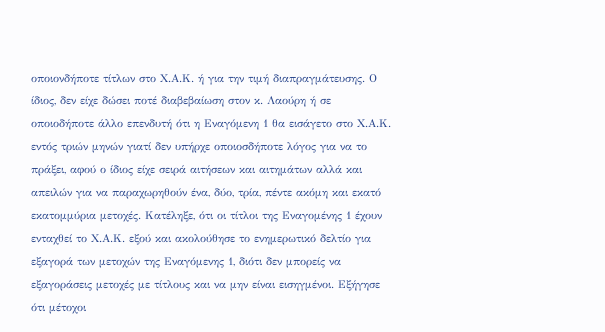οποιονδήποτε τίτλων στο Χ.Α.Κ. ή για την τιμή διαπραγμάτευσης. Ο ίδιος, δεν είχε δώσει ποτέ διαβεβαίωση στον κ. Λαούρη ή σε οποιοδήποτε άλλο επενδυτή ότι η Εναγόμενη 1 θα εισάγετο στο Χ.Α.Κ. εντός τριών μηνών γιατί δεν υπήρχε οποιοσδήποτε λόγος για να το πράξει, αφού ο ίδιος είχε σειρά αιτήσεων και αιτημάτων αλλά και απειλών για να παραχωρηθούν ένα, δύο, τρία, πέντε ακόμη και εκατό εκατομμύρια μετοχές. Κατέληξε, ότι οι τίτλοι της Εναγομένης 1 έχουν ενταχθεί το Χ.Α.Κ. εξού και ακολούθησε το ενημερωτικό δελτίο για εξαγορά των μετοχών της Εναγόμενης 1, διότι δεν μπορείς να εξαγοράσεις μετοχές με τίτλους και να μην είναι εισηγμένοι. Εξήγησε ότι μέτοχοι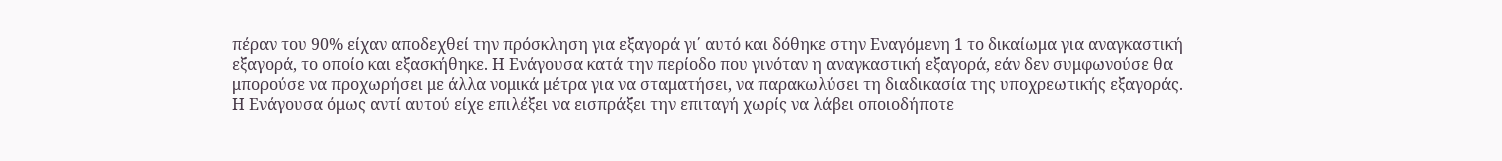πέραν του 90% είχαν αποδεχθεί την πρόσκληση για εξαγορά γι΄ αυτό και δόθηκε στην Εναγόμενη 1 το δικαίωμα για αναγκαστική εξαγορά, το οποίο και εξασκήθηκε. Η Ενάγουσα κατά την περίοδο που γινόταν η αναγκαστική εξαγορά, εάν δεν συμφωνούσε θα μπορούσε να προχωρήσει με άλλα νομικά μέτρα για να σταματήσει, να παρακωλύσει τη διαδικασία της υποχρεωτικής εξαγοράς. Η Ενάγουσα όμως αντί αυτού είχε επιλέξει να εισπράξει την επιταγή χωρίς να λάβει οποιοδήποτε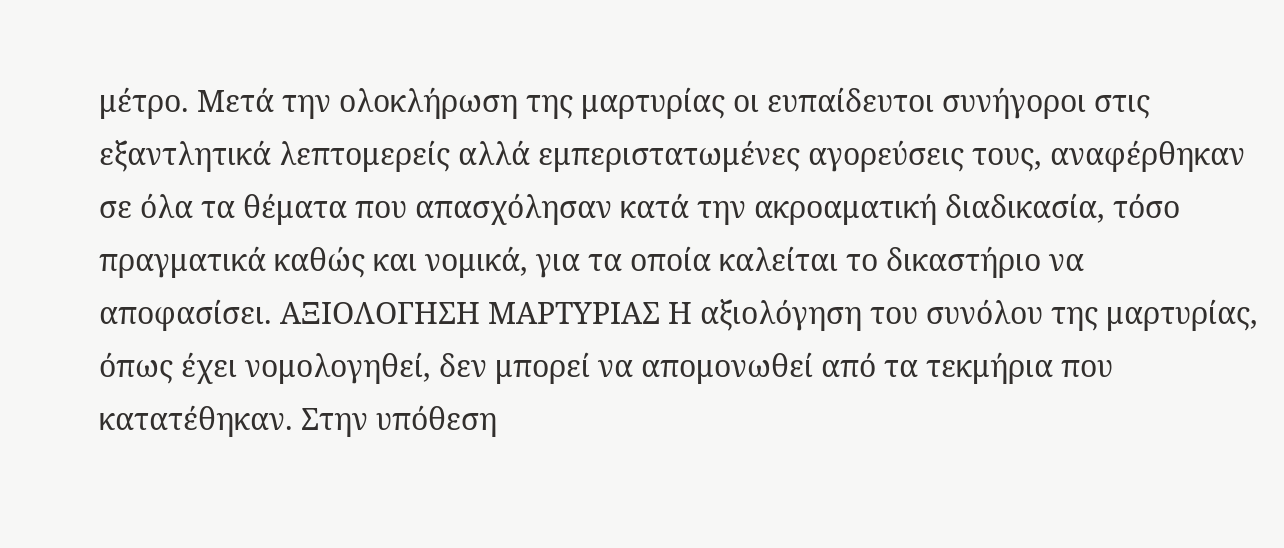μέτρο. Μετά την ολοκλήρωση της μαρτυρίας οι ευπαίδευτοι συνήγοροι στις εξαντλητικά λεπτομερείς αλλά εμπεριστατωμένες αγορεύσεις τους, αναφέρθηκαν σε όλα τα θέματα που απασχόλησαν κατά την ακροαματική διαδικασία, τόσο πραγματικά καθώς και νομικά, για τα οποία καλείται το δικαστήριο να αποφασίσει. AΞΙΟΛΟΓΗΣΗ ΜΑΡΤΥΡΙΑΣ Η αξιολόγηση του συνόλου της μαρτυρίας, όπως έχει νομολογηθεί, δεν μπορεί να απομονωθεί από τα τεκμήρια που κατατέθηκαν. Στην υπόθεση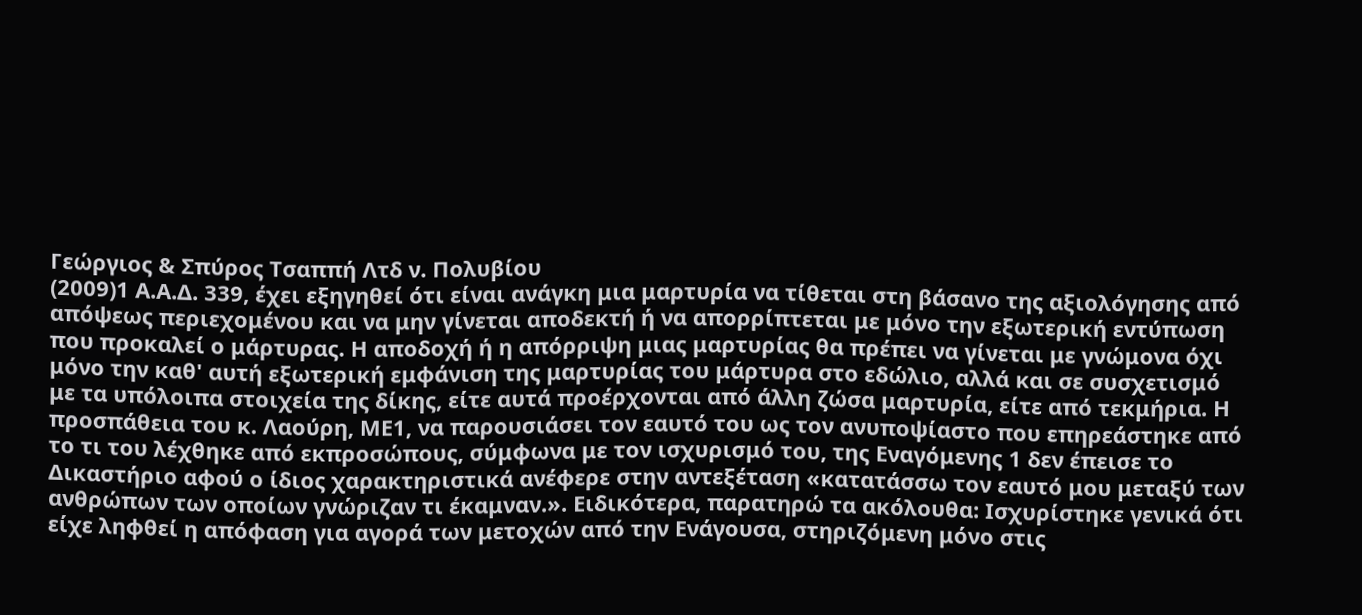Γεώργιος & Σπύρος Τσαππή Λτδ ν. Πολυβίου
(2009)1 Α.Α.Δ. 339, έχει εξηγηθεί ότι είναι ανάγκη μια μαρτυρία να τίθεται στη βάσανο της αξιολόγησης από απόψεως περιεχομένου και να μην γίνεται αποδεκτή ή να απορρίπτεται με μόνο την εξωτερική εντύπωση που προκαλεί ο μάρτυρας. Η αποδοχή ή η απόρριψη μιας μαρτυρίας θα πρέπει να γίνεται με γνώμονα όχι μόνο την καθ' αυτή εξωτερική εμφάνιση της μαρτυρίας του μάρτυρα στο εδώλιο, αλλά και σε συσχετισμό με τα υπόλοιπα στοιχεία της δίκης, είτε αυτά προέρχονται από άλλη ζώσα μαρτυρία, είτε από τεκμήρια. Η προσπάθεια του κ. Λαούρη, ΜΕ1, να παρουσιάσει τον εαυτό του ως τον ανυποψίαστο που επηρεάστηκε από το τι του λέχθηκε από εκπροσώπους, σύμφωνα με τον ισχυρισμό του, της Εναγόμενης 1 δεν έπεισε το Δικαστήριο αφού ο ίδιος χαρακτηριστικά ανέφερε στην αντεξέταση «κατατάσσω τον εαυτό μου μεταξύ των ανθρώπων των οποίων γνώριζαν τι έκαμναν.». Ειδικότερα, παρατηρώ τα ακόλουθα: Ισχυρίστηκε γενικά ότι είχε ληφθεί η απόφαση για αγορά των μετοχών από την Ενάγουσα, στηριζόμενη μόνο στις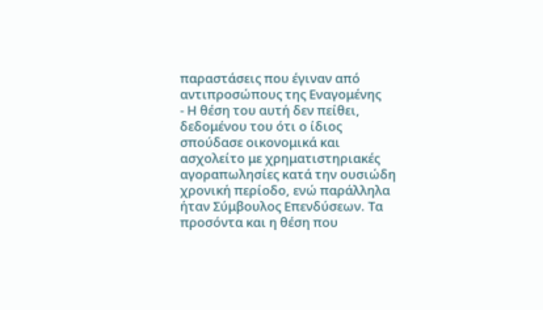παραστάσεις που έγιναν από αντιπροσώπους της Εναγομένης
- Η θέση του αυτή δεν πείθει, δεδομένου του ότι ο ίδιος σπούδασε οικονομικά και ασχολείτο με χρηματιστηριακές αγοραπωλησίες κατά την ουσιώδη χρονική περίοδο, ενώ παράλληλα ήταν Σύμβουλος Επενδύσεων. Τα προσόντα και η θέση που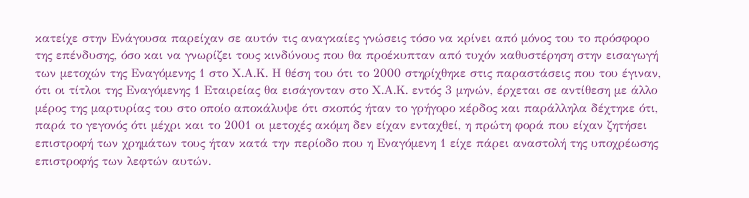κατείχε στην Ενάγουσα παρείχαν σε αυτόν τις αναγκαίες γνώσεις τόσο να κρίνει από μόνος του το πρόσφορο της επένδυσης, όσο και να γνωρίζει τους κινδύνους που θα προέκυπταν από τυχόν καθυστέρηση στην εισαγωγή των μετοχών της Εναγόμενης 1 στο Χ.Α.Κ. Η θέση του ότι το 2000 στηρίχθηκε στις παραστάσεις που του έγιναν, ότι οι τίτλοι της Εναγόμενης 1 Εταιρείας θα εισάγονταν στο Χ.Α.Κ. εντός 3 μηνών, έρχεται σε αντίθεση με άλλο μέρος της μαρτυρίας του στο οποίο αποκάλυψε ότι σκοπός ήταν το γρήγορο κέρδος και παράλληλα δέχτηκε ότι, παρά το γεγονός ότι μέχρι και το 2001 οι μετοχές ακόμη δεν είχαν ενταχθεί, η πρώτη φορά που είχαν ζητήσει επιστροφή των χρημάτων τους ήταν κατά την περίοδο που η Εναγόμενη 1 είχε πάρει αναστολή της υποχρέωσης επιστροφής των λεφτών αυτών.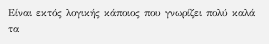Είναι εκτός λογικής κάποιος που γνωρίζει πολύ καλά τα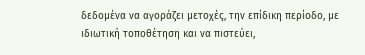δεδομένα να αγοράζει μετοχές, την επίδικη περίοδο, με ιδιωτική τοποθέτηση και να πιστεύει,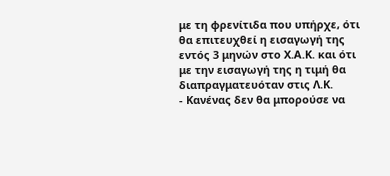με τη φρενίτιδα που υπήρχε, ότι θα επιτευχθεί η εισαγωγή της εντός 3 μηνών στο Χ.Α.Κ. και ότι με την εισαγωγή της η τιμή θα διαπραγματευόταν στις Λ.Κ.
- Κανένας δεν θα μπορούσε να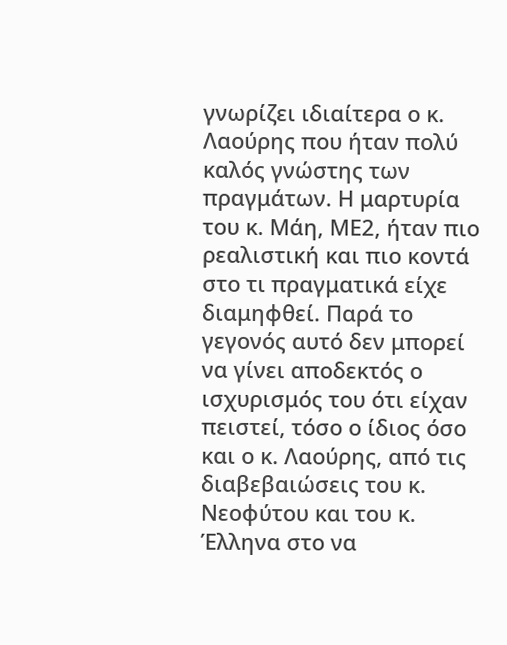γνωρίζει ιδιαίτερα ο κ. Λαούρης που ήταν πολύ καλός γνώστης των πραγμάτων. Η μαρτυρία του κ. Μάη, ΜΕ2, ήταν πιο ρεαλιστική και πιο κοντά στο τι πραγματικά είχε διαμηφθεί. Παρά το γεγονός αυτό δεν μπορεί να γίνει αποδεκτός ο ισχυρισμός του ότι είχαν πειστεί, τόσο ο ίδιος όσο και ο κ. Λαούρης, από τις διαβεβαιώσεις του κ. Νεοφύτου και του κ. Έλληνα στο να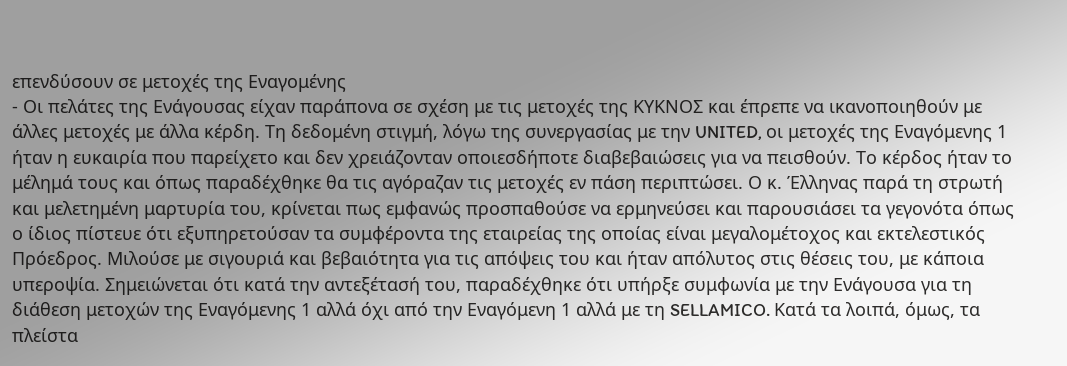επενδύσουν σε μετοχές της Εναγομένης
- Οι πελάτες της Ενάγουσας είχαν παράπονα σε σχέση με τις μετοχές της ΚΥΚΝΟΣ και έπρεπε να ικανοποιηθούν με άλλες μετοχές με άλλα κέρδη. Τη δεδομένη στιγμή, λόγω της συνεργασίας με την UNITED, οι μετοχές της Εναγόμενης 1 ήταν η ευκαιρία που παρείχετο και δεν χρειάζονταν οποιεσδήποτε διαβεβαιώσεις για να πεισθούν. Το κέρδος ήταν το μέλημά τους και όπως παραδέχθηκε θα τις αγόραζαν τις μετοχές εν πάση περιπτώσει. Ο κ. Έλληνας παρά τη στρωτή και μελετημένη μαρτυρία του, κρίνεται πως εμφανώς προσπαθούσε να ερμηνεύσει και παρουσιάσει τα γεγονότα όπως ο ίδιος πίστευε ότι εξυπηρετούσαν τα συμφέροντα της εταιρείας της οποίας είναι μεγαλομέτοχος και εκτελεστικός Πρόεδρος. Μιλούσε με σιγουριά και βεβαιότητα για τις απόψεις του και ήταν απόλυτος στις θέσεις του, με κάποια υπεροψία. Σημειώνεται ότι κατά την αντεξέτασή του, παραδέχθηκε ότι υπήρξε συμφωνία με την Ενάγουσα για τη διάθεση μετοχών της Εναγόμενης 1 αλλά όχι από την Εναγόμενη 1 αλλά με τη SELLAMICO. Κατά τα λοιπά, όμως, τα πλείστα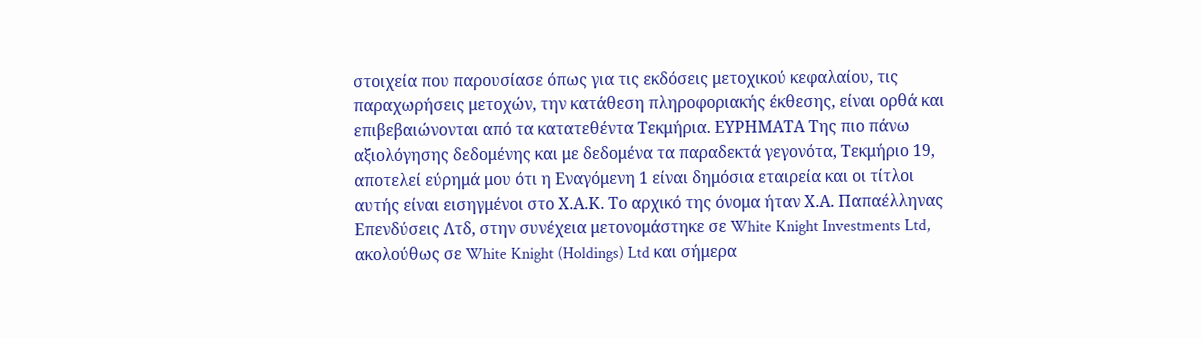στοιχεία που παρουσίασε όπως για τις εκδόσεις μετοχικού κεφαλαίου, τις παραχωρήσεις μετοχών, την κατάθεση πληροφοριακής έκθεσης, είναι ορθά και επιβεβαιώνονται από τα κατατεθέντα Τεκμήρια. ΕΥΡΗΜΑΤΑ Της πιο πάνω αξιολόγησης δεδομένης και με δεδομένα τα παραδεκτά γεγονότα, Τεκμήριο 19, αποτελεί εύρημά μου ότι η Εναγόμενη 1 είναι δημόσια εταιρεία και οι τίτλοι αυτής είναι εισηγμένοι στο Χ.Α.Κ. Το αρχικό της όνομα ήταν Χ.Α. Παπαέλληνας Επενδύσεις Λτδ, στην συνέχεια μετονομάστηκε σε White Knight Investments Ltd, ακολούθως σε White Knight (Holdings) Ltd και σήμερα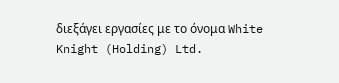διεξάγει εργασίες με το όνομα White Knight (Holding) Ltd.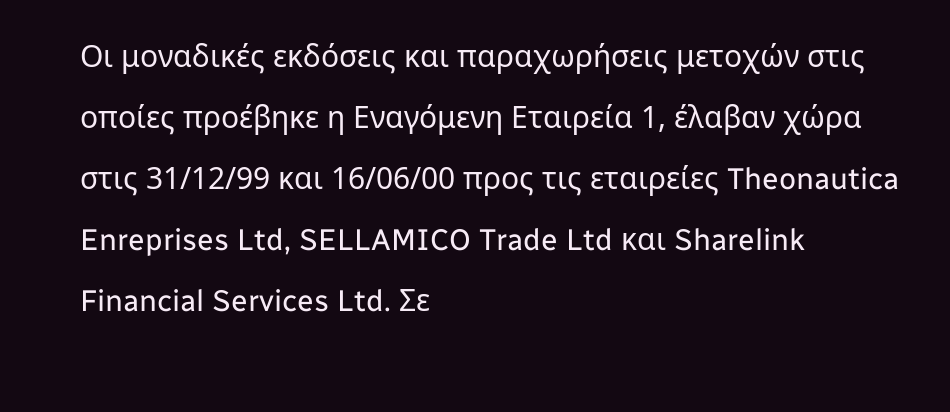Οι μοναδικές εκδόσεις και παραχωρήσεις μετοχών στις οποίες προέβηκε η Εναγόμενη Εταιρεία 1, έλαβαν χώρα στις 31/12/99 και 16/06/00 προς τις εταιρείες Theonautica Enreprises Ltd, SELLAMICO Trade Ltd και Sharelink Financial Services Ltd. Σε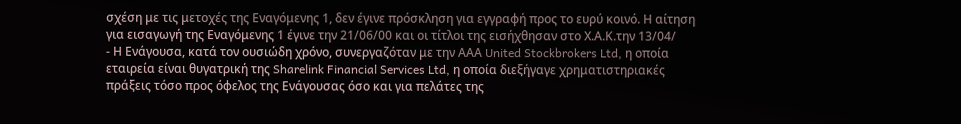σχέση με τις μετοχές της Εναγόμενης 1, δεν έγινε πρόσκληση για εγγραφή προς το ευρύ κοινό. Η αίτηση για εισαγωγή της Εναγόμενης 1 έγινε την 21/06/00 και οι τίτλοι της εισήχθησαν στο Χ.Α.Κ.την 13/04/
- Η Ενάγουσα, κατά τον ουσιώδη χρόνο, συνεργαζόταν με την ΑΑΑ United Stockbrokers Ltd, η οποία εταιρεία είναι θυγατρική της Sharelink Financial Services Ltd, η οποία διεξήγαγε χρηματιστηριακές πράξεις τόσο προς όφελος της Ενάγουσας όσο και για πελάτες της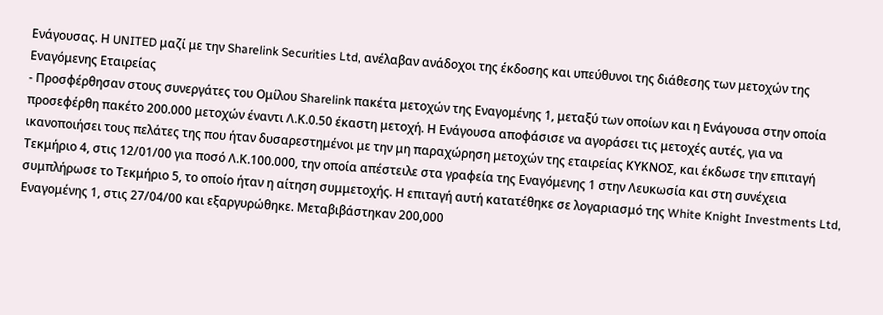Ενάγουσας. Η UNITED μαζί με την Sharelink Securities Ltd, ανέλαβαν ανάδοχοι της έκδοσης και υπεύθυνοι της διάθεσης των μετοχών της Εναγόμενης Eταιρείας
- Προσφέρθησαν στους συνεργάτες του Ομίλου Sharelink πακέτα μετοχών της Εναγομένης 1, μεταξύ των οποίων και η Ενάγουσα στην οποία προσεφέρθη πακέτο 200.000 μετοχών έναντι Λ.Κ.0.50 έκαστη μετοχή. Η Ενάγουσα αποφάσισε να αγοράσει τις μετοχές αυτές, για να ικανοποιήσει τους πελάτες της που ήταν δυσαρεστημένοι με την μη παραχώρηση μετοχών της εταιρείας ΚΥΚΝΟΣ, και έκδωσε την επιταγή Τεκμήριο 4, στις 12/01/00 για ποσό Λ.Κ.100.000, την οποία απέστειλε στα γραφεία της Εναγόμενης 1 στην Λευκωσία και στη συνέχεια συμπλήρωσε το Τεκμήριο 5, το οποίο ήταν η αίτηση συμμετοχής. Η επιταγή αυτή κατατέθηκε σε λογαριασμό της White Knight Investments Ltd, Εναγομένης 1, στις 27/04/00 και εξαργυρώθηκε. Μεταβιβάστηκαν 200,000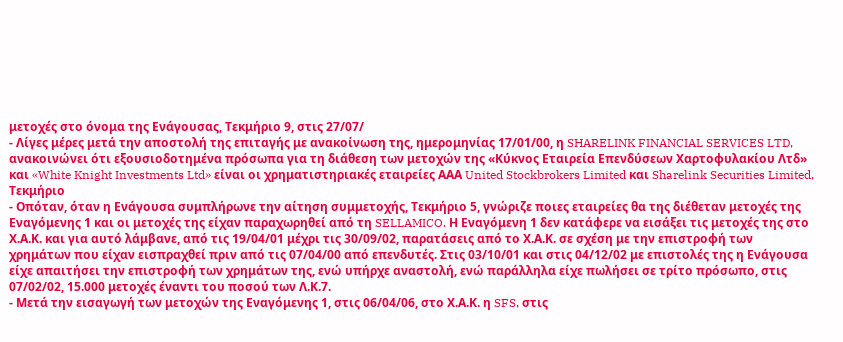μετοχές στο όνομα της Ενάγουσας, Τεκμήριο 9, στις 27/07/
- Λίγες μέρες μετά την αποστολή της επιταγής με ανακοίνωση της, ημερομηνίας 17/01/00, η SHARELINK FINANCIAL SERVICES LTD, ανακοινώνει ότι εξουσιοδοτημένα πρόσωπα για τη διάθεση των μετοχών της «Κύκνος Εταιρεία Επενδύσεων Χαρτοφυλακίου Λτδ» και «White Knight Investments Ltd» είναι οι χρηματιστηριακές εταιρείες ΑΑΑ United Stockbrokers Limited και Sharelink Securities Limited, Τεκμήριο
- Οπόταν, όταν η Ενάγουσα συμπλήρωνε την αίτηση συμμετοχής, Τεκμήριο 5, γνώριζε ποιες εταιρείες θα της διέθεταν μετοχές της Εναγόμενης 1 και οι μετοχές της είχαν παραχωρηθεί από τη SELLAMICO. Η Εναγόμενη 1 δεν κατάφερε να εισάξει τις μετοχές της στο Χ.Α.Κ. και για αυτό λάμβανε, από τις 19/04/01 μέχρι τις 30/09/02, παρατάσεις από το Χ.Α.Κ. σε σχέση με την επιστροφή των χρημάτων που είχαν εισπραχθεί πριν από τις 07/04/00 από επενδυτές. Στις 03/10/01 και στις 04/12/02 με επιστολές της η Ενάγουσα είχε απαιτήσει την επιστροφή των χρημάτων της, ενώ υπήρχε αναστολή, ενώ παράλληλα είχε πωλήσει σε τρίτο πρόσωπο, στις 07/02/02, 15.000 μετοχές έναντι του ποσού των Λ.Κ.7.
- Μετά την εισαγωγή των μετοχών της Εναγόμενης 1, στις 06/04/06, στο Χ.Α.Κ. η SFS, στις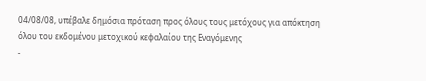04/08/08, υπέβαλε δημόσια πρόταση προς όλους τους μετόχους για απόκτηση όλου του εκδομένου μετοχικού κεφαλαίου της Εναγόμενης
-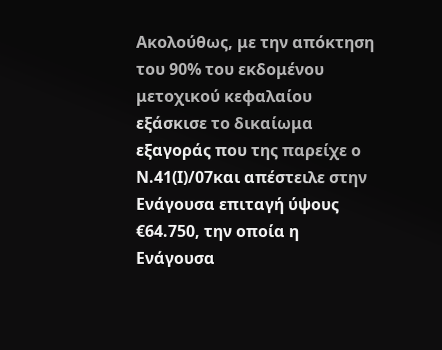Ακολούθως, με την απόκτηση του 90% του εκδομένου μετοχικού κεφαλαίου εξάσκισε το δικαίωμα εξαγοράς που της παρείχε ο Ν.41(Ι)/07και απέστειλε στην Ενάγουσα επιταγή ύψους €64.750, την οποία η Ενάγουσα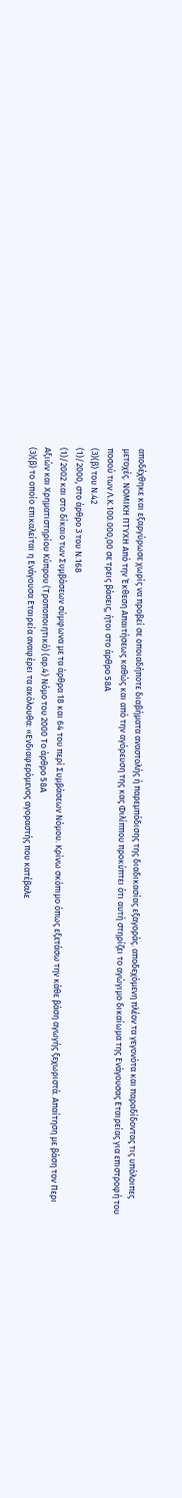αποδέχθηκε και εξαργύρωσε χωρίς να προβεί σε οποιαδήποτε διαβήματα αναστολής ή παρεμπόδισης της διαδικασίας εξαγοράς. αποδεχόμενη πλέον τα γεγονότα και παραδίδοντας τις υπόλοιπες μετοχές. ΝΟΜΙΚΗ ΠΤΥΧΗ Από την Έκθεση Απαιτήσεως καθώς και από την αγόρευση της κας Φιλίππου προκύπτει ότι αυτή στηρίζει το αγώγιμο δικαίωμα της Ενάγουσας Εταιρείας για επιστροφή του ποσού των Λ.Κ.100.000,00 σε τρεις βάσεις, ήτοι στο άρθρο 58Α
(3)(β) του Ν.42
(1)/2000, στο άρθρο 3 του Ν.168
(1)/2002 και στο δίκαιο των Συμβάσεων σύμφωνα με τα άρθρα 18 και 64 του περί Συμβάσεων Νόμου. Κρίνω σκόπιμο όπως εξετάσω την κάθε βάση αγωγής ξεχωριστά. Απαίτηση με βάση τον Περι Αξιών και Χρηματιστηρίου Κύπρου (Τροποποιητικό) (αρ.4) Νόμο του 2000 Το άρθρο 58Α
(3)(β) το οποίο επικαλείται η Ενάγουσα Εταιρεία αναφέρει τα ακόλουθα: «Ενδιαφερόμενος αγοραστής που κατέβαλε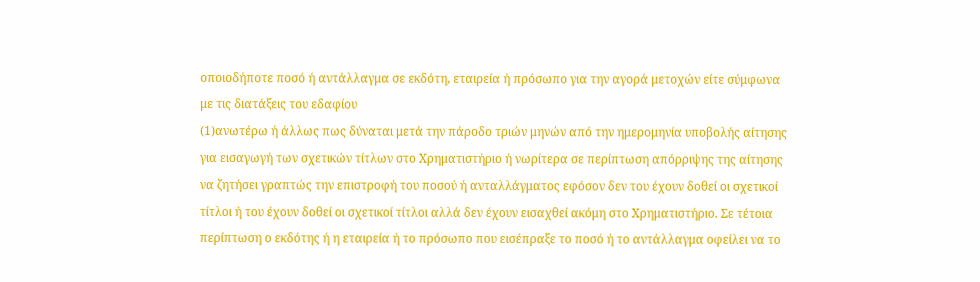οποιοδήποτε ποσό ή αντάλλαγμα σε εκδότη, εταιρεία ή πρόσωπο για την αγορά μετοχών είτε σύμφωνα με τις διατάξεις του εδαφίου
(1)ανωτέρω ή άλλως πως δύναται μετά την πάροδο τριών μηνών από την ημερομηνία υποβολής αίτησης για εισαγωγή των σχετικών τίτλων στο Χρηματιστήριο ή νωρίτερα σε περίπτωση απόρριψης της αίτησης να ζητήσει γραπτώς την επιστροφή του ποσού ή ανταλλάγματος εφόσον δεν του έχουν δοθεί οι σχετικοί τίτλοι ή του έχουν δοθεί οι σχετικοί τίτλοι αλλά δεν έχουν εισαχθεί ακόμη στο Χρηματιστήριο. Σε τέτοια περίπτωση ο εκδότης ή η εταιρεία ή το πρόσωπο που εισέπραξε το ποσό ή το αντάλλαγμα οφείλει να το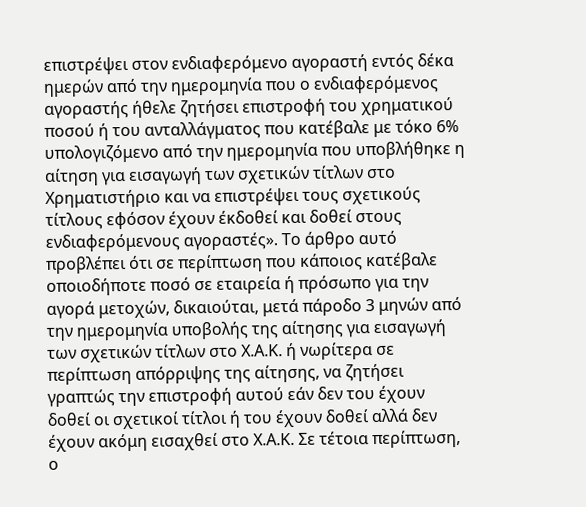επιστρέψει στον ενδιαφερόμενο αγοραστή εντός δέκα ημερών από την ημερομηνία που ο ενδιαφερόμενος αγοραστής ήθελε ζητήσει επιστροφή του χρηματικού ποσού ή του ανταλλάγματος που κατέβαλε με τόκο 6% υπολογιζόμενο από την ημερομηνία που υποβλήθηκε η αίτηση για εισαγωγή των σχετικών τίτλων στο Χρηματιστήριο και να επιστρέψει τους σχετικούς τίτλους εφόσον έχουν έκδοθεί και δοθεί στους ενδιαφερόμενους αγοραστές». Το άρθρο αυτό προβλέπει ότι σε περίπτωση που κάποιος κατέβαλε οποιοδήποτε ποσό σε εταιρεία ή πρόσωπο για την αγορά μετοχών, δικαιούται, μετά πάροδο 3 μηνών από την ημερομηνία υποβολής της αίτησης για εισαγωγή των σχετικών τίτλων στο Χ.Α.Κ. ή νωρίτερα σε περίπτωση απόρριψης της αίτησης, να ζητήσει γραπτώς την επιστροφή αυτού εάν δεν του έχουν δοθεί οι σχετικοί τίτλοι ή του έχουν δοθεί αλλά δεν έχουν ακόμη εισαχθεί στο Χ.Α.Κ. Σε τέτοια περίπτωση, ο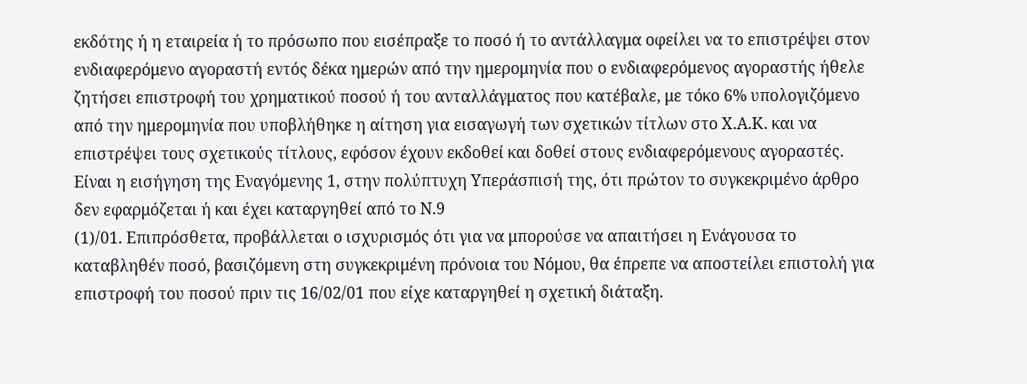εκδότης ή η εταιρεία ή το πρόσωπο που εισέπραξε το ποσό ή το αντάλλαγμα οφείλει να το επιστρέψει στον ενδιαφερόμενο αγοραστή εντός δέκα ημερών από την ημερομηνία που ο ενδιαφερόμενος αγοραστής ήθελε ζητήσει επιστροφή του χρηματικού ποσού ή του ανταλλάγματος που κατέβαλε, με τόκο 6% υπολογιζόμενο από την ημερομηνία που υποβλήθηκε η αίτηση για εισαγωγή των σχετικών τίτλων στο Χ.Α.Κ. και να επιστρέψει τους σχετικούς τίτλους, εφόσον έχουν εκδοθεί και δοθεί στους ενδιαφερόμενους αγοραστές. Είναι η εισήγηση της Εναγόμενης 1, στην πολύπτυχη Υπεράσπισή της, ότι πρώτον το συγκεκριμένο άρθρο δεν εφαρμόζεται ή και έχει καταργηθεί από το Ν.9
(1)/01. Επιπρόσθετα, προβάλλεται ο ισχυρισμός ότι για να μπορούσε να απαιτήσει η Ενάγουσα το καταβληθέν ποσό, βασιζόμενη στη συγκεκριμένη πρόνοια του Νόμου, θα έπρεπε να αποστείλει επιστολή για επιστροφή του ποσού πριν τις 16/02/01 που είχε καταργηθεί η σχετική διάταξη.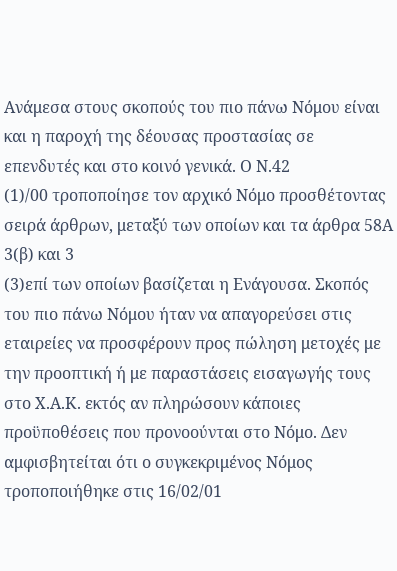Ανάμεσα στους σκοπούς του πιο πάνω Νόμου είναι και η παροχή της δέουσας προστασίας σε επενδυτές και στο κοινό γενικά. Ο Ν.42
(1)/00 τροποποίησε τον αρχικό Νόμο προσθέτοντας σειρά άρθρων, μεταξύ των οποίων και τα άρθρα 58Α 3(β) και 3
(3)επί των οποίων βασίζεται η Ενάγουσα. Σκοπός του πιο πάνω Νόμου ήταν να απαγορεύσει στις εταιρείες να προσφέρουν προς πώληση μετοχές με την προοπτική ή με παραστάσεις εισαγωγής τους στο Χ.Α.Κ. εκτός αν πληρώσουν κάποιες προϋποθέσεις που προνοούνται στο Νόμο. Δεν αμφισβητείται ότι ο συγκεκριμένος Νόμος τροποποιήθηκε στις 16/02/01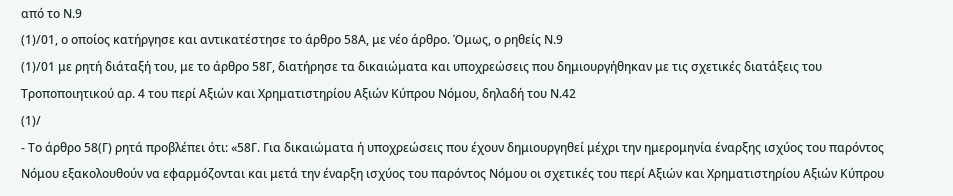από το Ν.9
(1)/01, ο οποίος κατήργησε και αντικατέστησε το άρθρο 58Α, με νέο άρθρο. Όμως, ο ρηθείς Ν.9
(1)/01 με ρητή διάταξή του, με το άρθρο 58Γ, διατήρησε τα δικαιώματα και υποχρεώσεις που δημιουργήθηκαν με τις σχετικές διατάξεις του Τροποποιητικού αρ. 4 του περί Αξιών και Χρηματιστηρίου Αξιών Κύπρου Νόμου, δηλαδή του Ν.42
(1)/
- Το άρθρο 58(Γ) ρητά προβλέπει ότι: «58Γ. Για δικαιώματα ή υποχρεώσεις που έχουν δημιουργηθεί μέχρι την ημερομηνία έναρξης ισχύος του παρόντος Νόμου εξακολουθούν να εφαρμόζονται και μετά την έναρξη ισχύος του παρόντος Νόμου οι σχετικές του περί Αξιών και Χρηματιστηρίου Αξιών Κύπρου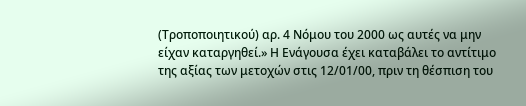(Τροποποιητικού) αρ. 4 Νόμου του 2000 ως αυτές να μην είχαν καταργηθεί.» Η Ενάγουσα έχει καταβάλει το αντίτιμο της αξίας των μετοχών στις 12/01/00, πριν τη θέσπιση του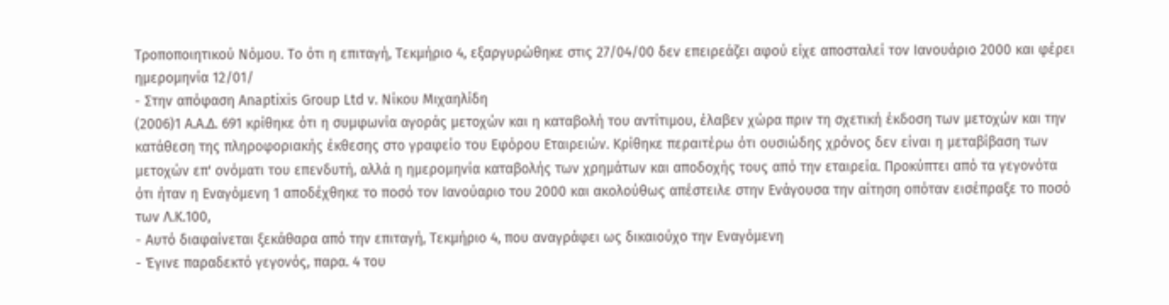Τροποποιητικού Νόμου. Το ότι η επιταγή, Τεκμήριο 4, εξαργυρώθηκε στις 27/04/00 δεν επειρεάζει αφού είχε αποσταλεί τον Ιανουάριο 2000 και φέρει ημερομηνία 12/01/
- Στην απόφαση Anaptixis Group Ltd v. Νίκου Μιχαηλίδη
(2006)1 Α.Α.Δ. 691 κρίθηκε ότι η συμφωνία αγοράς μετοχών και η καταβολή του αντίτιμου, έλαβεν χώρα πριν τη σχετική έκδοση των μετοχών και την κατάθεση της πληροφοριακής έκθεσης στο γραφείο του Εφόρου Εταιρειών. Κρίθηκε περαιτέρω ότι ουσιώδης χρόνος δεν είναι η μεταβίβαση των μετοχών επ' ονόματι του επενδυτή, αλλά η ημερομηνία καταβολής των χρημάτων και αποδοχής τους από την εταιρεία. Προκύπτει από τα γεγονότα ότι ήταν η Εναγόμενη 1 αποδέχθηκε το ποσό τον Ιανούαριο του 2000 και ακολούθως απέστειλε στην Ενάγουσα την αίτηση οπόταν εισέπραξε το ποσό των Λ.Κ.100,
- Αυτό διαφαίνεται ξεκάθαρα από την επιταγή, Τεκμήριο 4, που αναγράφει ως δικαιούχο την Εναγόμενη
- Έγινε παραδεκτό γεγονός, παρα. 4 του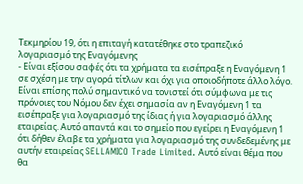Τεκμηρίου 19, ότι η επιταγή κατατέθηκε στο τραπεζικό λογαριασμό της Εναγόμενης
- Είναι εξίσου σαφές ότι τα χρήματα τα εισέπραξε η Εναγόμενη 1 σε σχέση με την αγορά τίτλων και όχι για οποιοδήποτε άλλο λόγο. Είναι επίσης πολύ σημαντικό να τονιστεί ότι σύμφωνα με τις πρόνοιες του Νόμου δεν έχει σημασία αν η Εναγόμενη 1 τα εισέπραξε για λογαριασμό της ίδιας ή για λογαριασμό άλλης εταιρείας. Αυτό απαντά και το σημείο που εγείρει η Εναγόμενη 1 ότι δήθεν έλαβε τα χρήματα για λογαριασμό της συνδεδεμένης με αυτήν εταιρείας SELLAMICO Trade Limited. Αυτό είναι θέμα που θα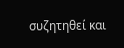συζητηθεί και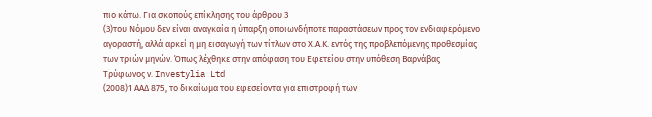πιο κάτω. Για σκοπούς επίκλησης του άρθρου 3
(3)του Νόμου δεν είναι αναγκαία η ύπαρξη οποιωνδήποτε παραστάσεων προς τον ενδιαφερόμενο αγοραστή, αλλά αρκεί η μη εισαγωγή των τίτλων στο Χ.Α.Κ. εντός της προβλεπόμενης προθεσμίας των τριών μηνών. Όπως λέχθηκε στην απόφαση του Εφετείου στην υπόθεση Βαρνάβας Τρύφωνος ν. Investylia Ltd
(2008)1 ΑΑΔ 875, το δικαίωμα του εφεσείοντα για επιστροφή των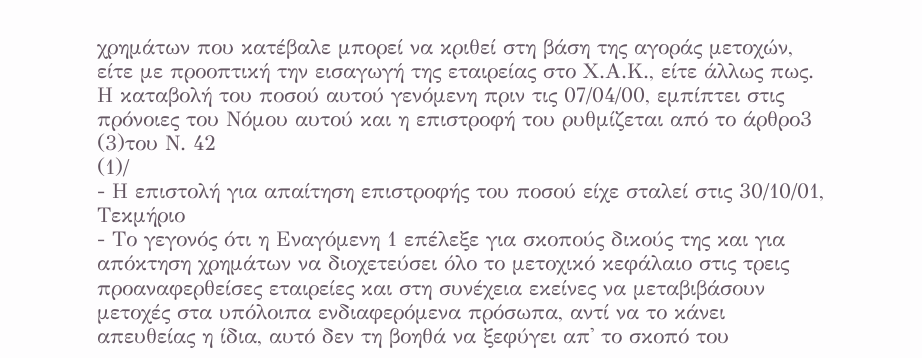χρημάτων που κατέβαλε μπορεί να κριθεί στη βάση της αγοράς μετοχών, είτε με προοπτική την εισαγωγή της εταιρείας στο Χ.Α.Κ., είτε άλλως πως. Η καταβολή του ποσού αυτού γενόμενη πριν τις 07/04/00, εμπίπτει στις πρόνοιες του Νόμου αυτού και η επιστροφή του ρυθμίζεται από το άρθρο3
(3)του Ν. 42
(1)/
- Η επιστολή για απαίτηση επιστροφής του ποσού είχε σταλεί στις 30/10/01, Τεκμήριο
- Το γεγονός ότι η Εναγόμενη 1 επέλεξε για σκοπούς δικούς της και για απόκτηση χρημάτων να διοχετεύσει όλο το μετοχικό κεφάλαιο στις τρεις προαναφερθείσες εταιρείες και στη συνέχεια εκείνες να μεταβιβάσουν μετοχές στα υπόλοιπα ενδιαφερόμενα πρόσωπα, αντί να το κάνει απευθείας η ίδια, αυτό δεν τη βοηθά να ξεφύγει απ' το σκοπό του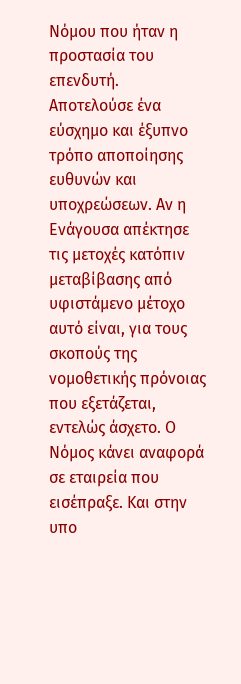Νόμου που ήταν η προστασία του επενδυτή. Αποτελούσε ένα εύσχημο και έξυπνο τρόπο αποποίησης ευθυνών και υποχρεώσεων. Αν η Ενάγουσα απέκτησε τις μετοχές κατόπιν μεταβίβασης από υφιστάμενο μέτοχο αυτό είναι, για τους σκοπούς της νομοθετικής πρόνοιας που εξετάζεται, εντελώς άσχετο. Ο Νόμος κάνει αναφορά σε εταιρεία που εισέπραξε. Και στην υπο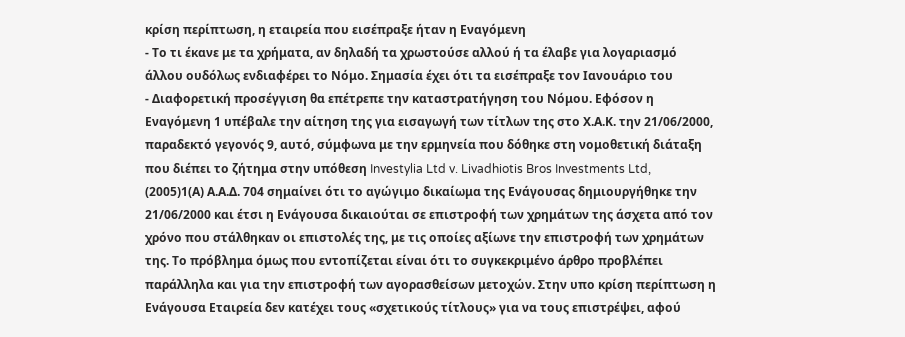κρίση περίπτωση, η εταιρεία που εισέπραξε ήταν η Εναγόμενη
- Το τι έκανε με τα χρήματα, αν δηλαδή τα χρωστούσε αλλού ή τα έλαβε για λογαριασμό άλλου ουδόλως ενδιαφέρει το Νόμο. Σημασία έχει ότι τα εισέπραξε τον Ιανουάριο του
- Διαφορετική προσέγγιση θα επέτρεπε την καταστρατήγηση του Νόμου. Εφόσον η Εναγόμενη 1 υπέβαλε την αίτηση της για εισαγωγή των τίτλων της στο Χ.Α.Κ. την 21/06/2000, παραδεκτό γεγονός 9, αυτό, σύμφωνα με την ερμηνεία που δόθηκε στη νομοθετική διάταξη που διέπει το ζήτημα στην υπόθεση Investylia Ltd v. Livadhiotis Bros Investments Ltd,
(2005)1(Α) Α.Α.Δ. 704 σημαίνει ότι το αγώγιμο δικαίωμα της Ενάγουσας δημιουργήθηκε την 21/06/2000 και έτσι η Ενάγουσα δικαιούται σε επιστροφή των χρημάτων της άσχετα από τον χρόνο που στάλθηκαν οι επιστολές της, με τις οποίες αξίωνε την επιστροφή των χρημάτων της. Το πρόβλημα όμως που εντοπίζεται είναι ότι το συγκεκριμένο άρθρο προβλέπει παράλληλα και για την επιστροφή των αγορασθείσων μετοχών. Στην υπο κρίση περίπτωση η Ενάγουσα Εταιρεία δεν κατέχει τους «σχετικούς τίτλους» για να τους επιστρέψει, αφού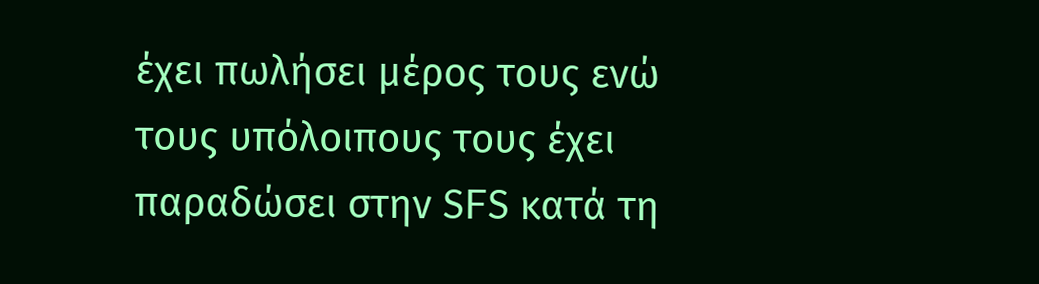έχει πωλήσει μέρος τους ενώ τους υπόλοιπους τους έχει παραδώσει στην SFS κατά τη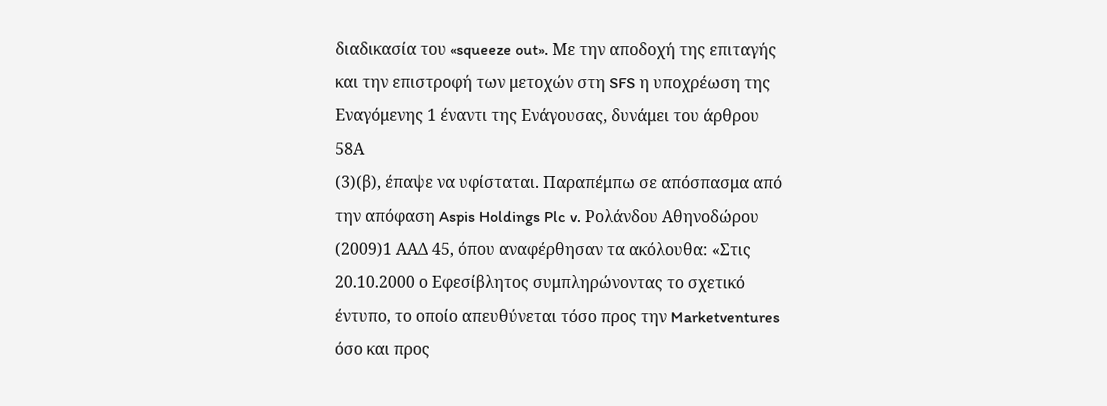διαδικασία του «squeeze out». Με την αποδοχή της επιταγής και την επιστροφή των μετοχών στη SFS η υποχρέωση της Εναγόμενης 1 έναντι της Ενάγουσας, δυνάμει του άρθρου 58Α
(3)(β), έπαψε να υφίσταται. Παραπέμπω σε απόσπασμα από την απόφαση Aspis Holdings Plc v. Ρολάνδου Αθηνοδώρου
(2009)1 ΑΑΔ 45, όπου αναφέρθησαν τα ακόλουθα: «Στις 20.10.2000 ο Εφεσίβλητος συμπληρώνοντας το σχετικό έντυπο, το οποίο απευθύνεται τόσο προς την Marketventures όσο και προς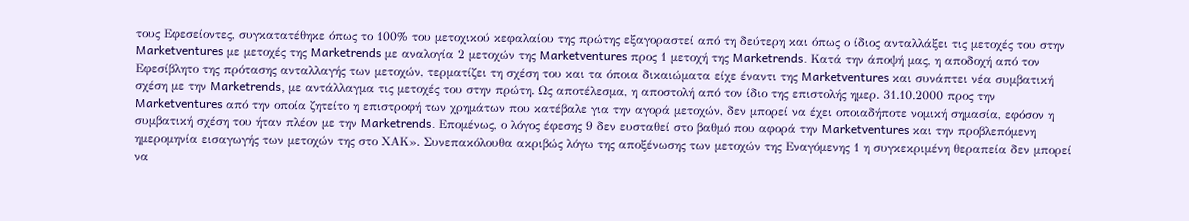τους Εφεσείοντες, συγκατατέθηκε όπως το 100% του μετοχικού κεφαλαίου της πρώτης εξαγοραστεί από τη δεύτερη και όπως ο ίδιος ανταλλάξει τις μετοχές του στην Marketventures με μετοχές της Marketrends με αναλογία 2 μετοχών της Marketventures προς 1 μετοχή της Marketrends. Κατά την άποψή μας, η αποδοχή από τον Εφεσίβλητο της πρότασης ανταλλαγής των μετοχών, τερματίζει τη σχέση του και τα όποια δικαιώματα είχε έναντι της Marketventures και συνάπτει νέα συμβατική σχέση με την Marketrends, με αντάλλαγμα τις μετοχές του στην πρώτη. Ως αποτέλεσμα, η αποστολή από τον ίδιο της επιστολής ημερ. 31.10.2000 προς την Marketventures από την οποία ζητείτο η επιστροφή των χρημάτων που κατέβαλε για την αγορά μετοχών, δεν μπορεί να έχει οποιαδήποτε νομική σημασία, εφόσον η συμβατική σχέση του ήταν πλέον με την Marketrends. Επομένως, ο λόγος έφεσης 9 δεν ευσταθεί στο βαθμό που αφορά την Marketventures και την προβλεπόμενη ημερομηνία εισαγωγής των μετοχών της στο ΧΑΚ». Συνεπακόλουθα ακριβώς λόγω της αποξένωσης των μετοχών της Εναγόμενης 1 η συγκεκριμένη θεραπεία δεν μπορεί να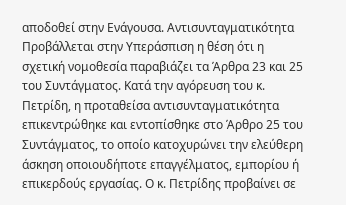αποδοθεί στην Ενάγουσα. Αντισυνταγματικότητα Προβάλλεται στην Υπεράσπιση η θέση ότι η σχετική νομοθεσία παραβιάζει τα Άρθρα 23 και 25 του Συντάγματος. Κατά την αγόρευση του κ. Πετρίδη, η προταθείσα αντισυνταγματικότητα επικεντρώθηκε και εντοπίσθηκε στο Άρθρο 25 του Συντάγματος, το οποίο κατοχυρώνει την ελεύθερη άσκηση οποιουδήποτε επαγγέλματος, εμπορίου ή επικερδούς εργασίας. Ο κ. Πετρίδης προβαίνει σε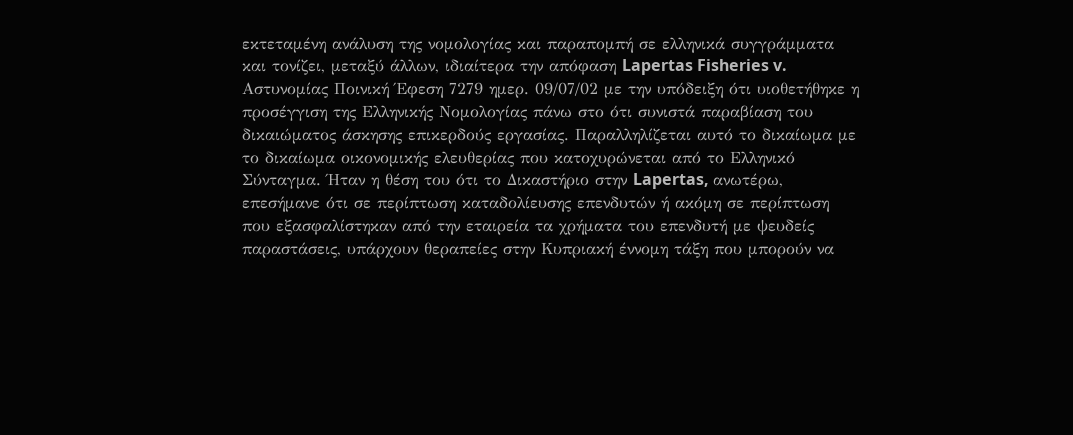εκτεταμένη ανάλυση της νομολογίας και παραπομπή σε ελληνικά συγγράμματα και τονίζει, μεταξύ άλλων, ιδιαίτερα την απόφαση Lapertas Fisheries v. Αστυνομίας Ποινική Έφεση 7279 ημερ. 09/07/02 με την υπόδειξη ότι υιοθετήθηκε η προσέγγιση της Ελληνικής Νομολογίας πάνω στο ότι συνιστά παραβίαση του δικαιώματος άσκησης επικερδούς εργασίας. Παραλληλίζεται αυτό το δικαίωμα με το δικαίωμα οικονομικής ελευθερίας που κατοχυρώνεται από το Ελληνικό Σύνταγμα. Ήταν η θέση του ότι το Δικαστήριο στην Lapertas, ανωτέρω, επεσήμανε ότι σε περίπτωση καταδολίευσης επενδυτών ή ακόμη σε περίπτωση που εξασφαλίστηκαν από την εταιρεία τα χρήματα του επενδυτή με ψευδείς παραστάσεις, υπάρχουν θεραπείες στην Κυπριακή έννομη τάξη που μπορούν να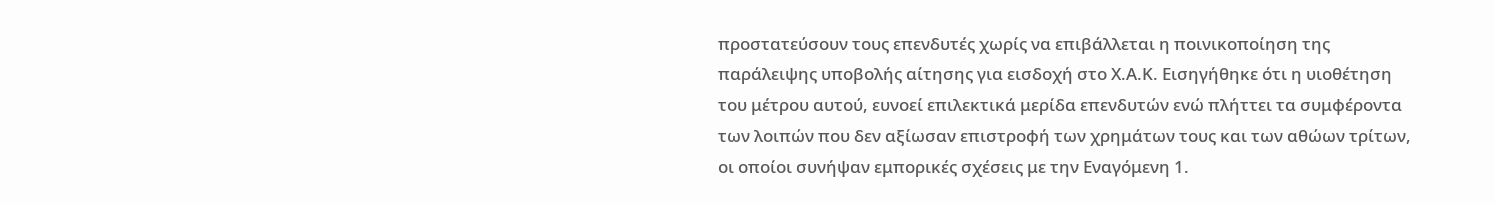προστατεύσουν τους επενδυτές χωρίς να επιβάλλεται η ποινικοποίηση της παράλειψης υποβολής αίτησης για εισδοχή στο Χ.Α.Κ. Εισηγήθηκε ότι η υιοθέτηση του μέτρου αυτού, ευνοεί επιλεκτικά μερίδα επενδυτών ενώ πλήττει τα συμφέροντα των λοιπών που δεν αξίωσαν επιστροφή των χρημάτων τους και των αθώων τρίτων, οι οποίοι συνήψαν εμπορικές σχέσεις με την Εναγόμενη 1.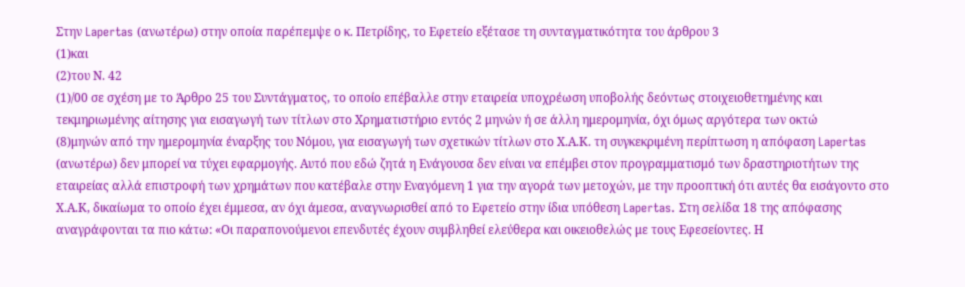Στην Lapertas (ανωτέρω) στην οποία παρέπεμψε ο κ. Πετρίδης, το Εφετείο εξέτασε τη συνταγματικότητα του άρθρου 3
(1)και
(2)του Ν. 42
(1)/00 σε σχέση με το Άρθρο 25 του Συντάγματος, το οποίο επέβαλλε στην εταιρεία υποχρέωση υποβολής δεόντως στοιχειοθετημένης και τεκμηριωμένης αίτησης για εισαγωγή των τίτλων στο Χρηματιστήριο εντός 2 μηνών ή σε άλλη ημερομηνία, όχι όμως αργότερα των οκτώ
(8)μηνών από την ημερομηνία έναρξης του Νόμου, για εισαγωγή των σχετικών τίτλων στο Χ.Α.Κ. τη συγκεκριμένη περίπτωση η απόφαση Lapertas (ανωτέρω) δεν μπορεί να τύχει εφαρμογής. Αυτό που εδώ ζητά η Ενάγουσα δεν είναι να επέμβει στον προγραμματισμό των δραστηριοτήτων της εταιρείας αλλά επιστροφή των χρημάτων που κατέβαλε στην Εναγόμενη 1 για την αγορά των μετοχών, με την προοπτική ότι αυτές θα εισάγοντο στο Χ.Α.Κ, δικαίωμα το οποίο έχει έμμεσα, αν όχι άμεσα, αναγνωρισθεί από το Εφετείο στην ίδια υπόθεση Lapertas. Στη σελίδα 18 της απόφασης αναγράφονται τα πιο κάτω: «Οι παραπονούμενοι επενδυτές έχουν συμβληθεί ελεύθερα και οικειοθελώς με τους Εφεσείοντες. Η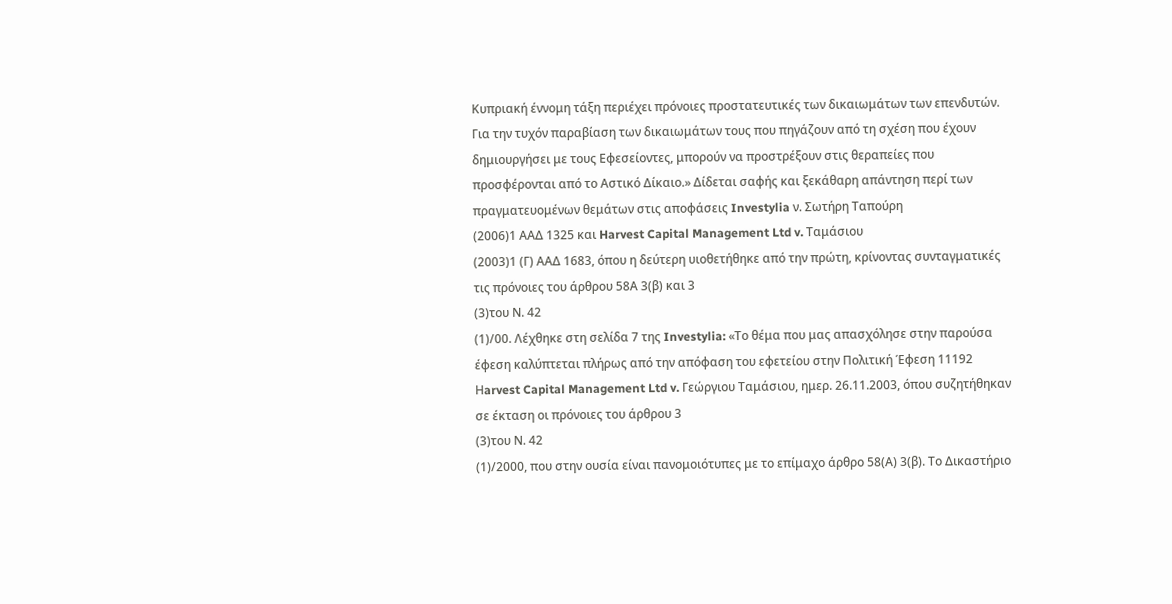Κυπριακή έννομη τάξη περιέχει πρόνοιες προστατευτικές των δικαιωμάτων των επενδυτών. Για την τυχόν παραβίαση των δικαιωμάτων τους που πηγάζουν από τη σχέση που έχουν δημιουργήσει με τους Εφεσείοντες, μπορούν να προστρέξουν στις θεραπείες που προσφέρονται από το Αστικό Δίκαιο.» Δίδεται σαφής και ξεκάθαρη απάντηση περί των πραγματευομένων θεμάτων στις αποφάσεις Investylia ν. Σωτήρη Ταπούρη
(2006)1 ΑΑΔ 1325 και Harvest Capital Management Ltd v. Ταμάσιου
(2003)1 (Γ) ΑΑΔ 1683, όπου η δεύτερη υιοθετήθηκε από την πρώτη, κρίνοντας συνταγματικές τις πρόνοιες του άρθρου 58Α 3(β) και 3
(3)του Ν. 42
(1)/00. Λέχθηκε στη σελίδα 7 της Investylia: «Το θέμα που μας απασχόλησε στην παρούσα έφεση καλύπτεται πλήρως από την απόφαση του εφετείου στην Πολιτική Έφεση 11192 Ηarvest Capital Management Ltd v. Γεώργιου Ταμάσιου, ημερ. 26.11.2003, όπου συζητήθηκαν σε έκταση οι πρόνοιες του άρθρου 3
(3)του Ν. 42
(1)/2000, που στην ουσία είναι πανομοιότυπες με το επίμαχο άρθρο 58(Α) 3(β). Το Δικαστήριο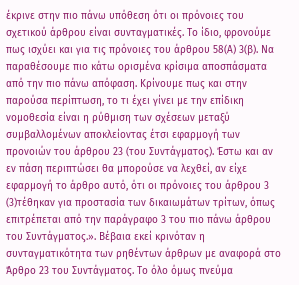έκρινε στην πιο πάνω υπόθεση ότι οι πρόνοιες του σχετικού άρθρου είναι συνταγματικές. Το ίδιο, φρονούμε πως ισχύει και για τις πρόνοιες του άρθρου 58(Α) 3(β). Να παραθέσουμε πιο κάτω ορισμένα κρίσιμα αποσπάσματα από την πιο πάνω απόφαση. Κρίνουμε πως και στην παρούσα περίπτωση, το τι έχει γίνει με την επίδικη νομοθεσία είναι η ρύθμιση των σχέσεων μεταξύ συμβαλλομένων αποκλείοντας έτσι εφαρμογή των προνοιών του άρθρου 23 (του Συντάγματος). Έστω και αν εν πάση περιπτώσει θα μπορούσε να λεχθεί, αν είχε εφαρμογή το άρθρο αυτό, ότι οι πρόνοιες του άρθρου 3
(3)τέθηκαν για προστασία των δικαιωμάτων τρίτων, όπως επιτρέπεται από την παράγραφο 3 του πιο πάνω άρθρου του Συντάγματος.». Βέβαια εκεί κρινόταν η συνταγματικότητα των ρηθέντων άρθρων με αναφορά στο Άρθρο 23 του Συντάγματος. Το όλο όμως πνεύμα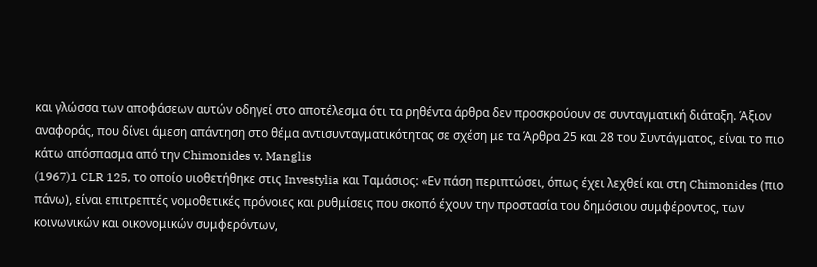και γλώσσα των αποφάσεων αυτών οδηγεί στο αποτέλεσμα ότι τα ρηθέντα άρθρα δεν προσκρούουν σε συνταγματική διάταξη. Άξιον αναφοράς, που δίνει άμεση απάντηση στο θέμα αντισυνταγματικότητας σε σχέση με τα Άρθρα 25 και 28 του Συντάγματος, είναι το πιο κάτω απόσπασμα από την Chimonides v. Manglis
(1967)1 CLR 125, το οποίο υιοθετήθηκε στις Investylia και Ταμάσιος: «Εν πάση περιπτώσει, όπως έχει λεχθεί και στη Chimonides (πιο πάνω), είναι επιτρεπτές νομοθετικές πρόνοιες και ρυθμίσεις που σκοπό έχουν την προστασία του δημόσιου συμφέροντος, των κοινωνικών και οικονομικών συμφερόντων,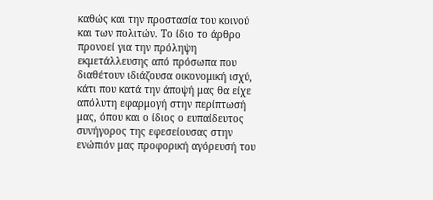καθώς και την προστασία του κοινού και των πολιτών. Το ίδιο το άρθρο προνοεί για την πρόληψη εκμετάλλευσης από πρόσωπα που διαθέτουν ιδιάζουσα οικονομική ισχύ, κάτι που κατά την άποψή μας θα είχε απόλυτη εφαρμογή στην περίπτωσή μας, όπου και ο ίδιος ο ευπαίδευτος συνήγορος της εφεσείουσας στην ενώπιόν μας προφορική αγόρευσή του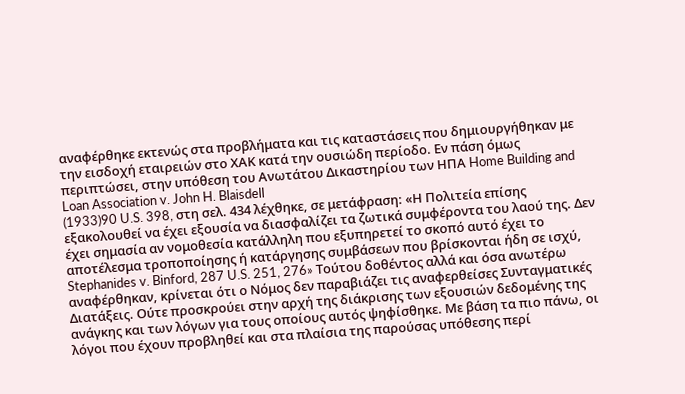αναφέρθηκε εκτενώς στα προβλήματα και τις καταστάσεις που δημιουργήθηκαν με την εισδοχή εταιρειών στο ΧΑΚ κατά την ουσιώδη περίοδο. Εν πάση όμως περιπτώσει, στην υπόθεση του Ανωτάτου Δικαστηρίου των ΗΠΑ Home Building and Loan Association v. John H. Blaisdell
(1933)90 U.S. 398, στη σελ. 434 λέχθηκε, σε μετάφραση: «Η Πολιτεία επίσης εξακολουθεί να έχει εξουσία να διασφαλίζει τα ζωτικά συμφέροντα του λαού της. Δεν έχει σημασία αν νομοθεσία κατάλληλη που εξυπηρετεί το σκοπό αυτό έχει το αποτέλεσμα τροποποίησης ή κατάργησης συμβάσεων που βρίσκονται ήδη σε ισχύ, Stephanides v. Binford, 287 U.S. 251, 276» Τούτου δοθέντος αλλά και όσα ανωτέρω αναφέρθηκαν, κρίνεται ότι ο Νόμος δεν παραβιάζει τις αναφερθείσες Συνταγματικές Διατάξεις. Ούτε προσκρούει στην αρχή της διάκρισης των εξουσιών δεδομένης της ανάγκης και των λόγων για τους οποίους αυτός ψηφίσθηκε. Με βάση τα πιο πάνω, οι λόγοι που έχουν προβληθεί και στα πλαίσια της παρούσας υπόθεσης περί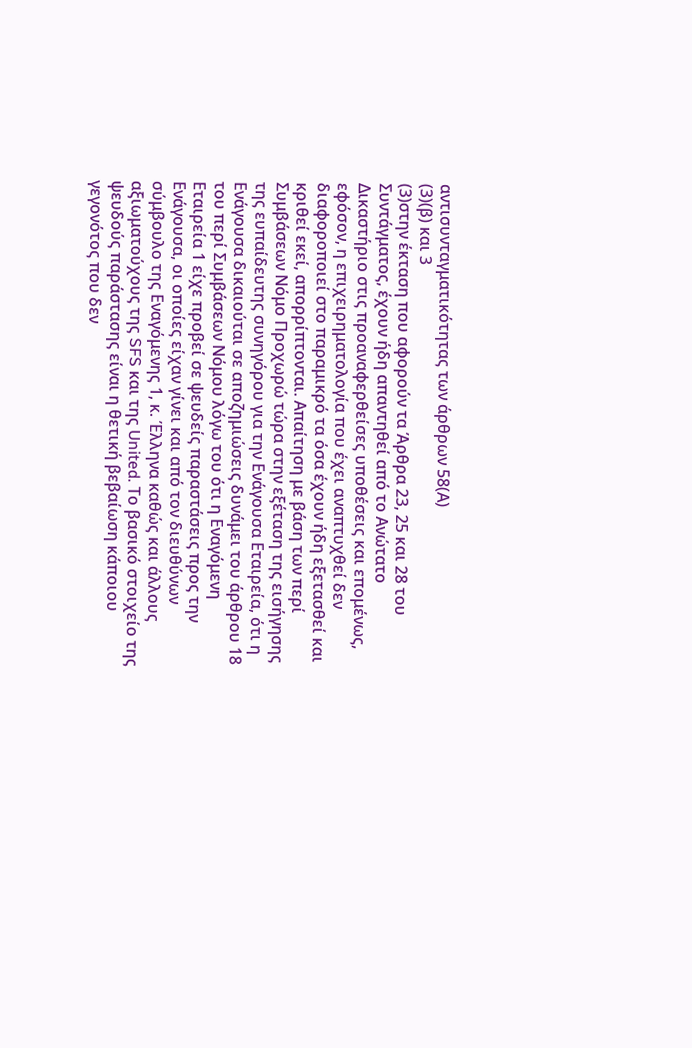αντισυνταγματικότητας των άρθρων 58(Α)
(3)(β) και 3
(3)στην έκταση που αφορούν τα Άρθρα 23, 25 και 28 του Συντάγματος, έχουν ήδη απαντηθεί από το Ανώτατο Δικαστήριο στις προαναφερθείσες υποθέσεις και επομένως, εφόσον, η επιχειρηματολογία που έχει αναπτυχθεί δεν διαφοροποιεί στο παραμικρό τα όσα έχουν ήδη εξετασθεί και κριθεί εκεί, απορρίπτονται. Απαίτηση με βάση των περί Συμβάσεων Νόμο Προχωρώ τώρα στην εξέταση της εισήγησης της ευπαίδευτης συνηγόρου για την Ενάγουσα Εταιρεία, ότι η Ενάγουσα δικαιούται σε αποζημιώσεις δυνάμει του άρθρου 18 του περί Συμβάσεων Νόμου λόγω του ότι η Εναγόμενη Εταιρεία 1 είχε προβεί σε ψευδείς παραστάσεις προς την Ενάγουσα, οι οποίες είχαν γίνει και από τον διευθύνων σύμβουλο της Εναγόμενης 1, κ. Έλληνα καθώς και άλλους αξιωματούχους της SFS και της United. Το βασικό στοιχείο της ψευδούς παράστασης είναι η θετική βεβαίωση κάποιου γεγονότος που δεν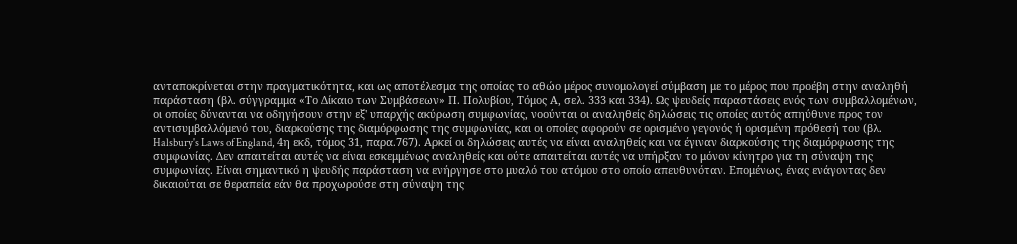ανταποκρίνεται στην πραγματικότητα, και ως αποτέλεσμα της οποίας το αθώο μέρος συνομολογεί σύμβαση με το μέρος που προέβη στην αναληθή παράσταση (βλ. σύγγραμμα «Το Δίκαιο των Συμβάσεων» Π. Πολυβίου, Τόμος Α, σελ. 333 και 334). Ως ψευδείς παραστάσεις ενός των συμβαλλομένων, οι οποίες δύνανται να οδηγήσουν στην εξ' υπαρχής ακύρωση συμφωνίας, νοούνται οι αναληθείς δηλώσεις τις οποίες αυτός απηύθυνε προς τον αντισυμβαλλόμενό του, διαρκούσης της διαμόρφωσης της συμφωνίας, και οι οποίες αφορούν σε ορισμένο γεγονός ή ορισμένη πρόθεσή του (βλ. Halsbury's Laws of England, 4η εκδ, τόμος 31, παρα.767). Αρκεί οι δηλώσεις αυτές να είναι αναληθείς και να έγιναν διαρκούσης της διαμόρφωσης της συμφωνίας. Δεν απαιτείται αυτές να είναι εσκεμμένως αναληθείς και ούτε απαιτείται αυτές να υπήρξαν το μόνον κίνητρο για τη σύναψη της συμφωνίας. Είναι σημαντικό η ψευδής παράσταση να ενήργησε στο μυαλό του ατόμου στο οποίο απευθυνόταν. Επομένως, ένας ενάγοντας δεν δικαιούται σε θεραπεία εάν θα προχωρούσε στη σύναψη της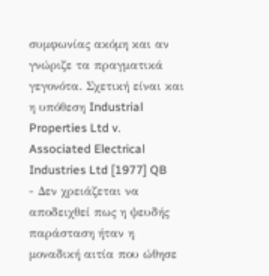συμφωνίας ακόμη και αν γνώριζε τα πραγματικά γεγονότα. Σχετική είναι και η υπόθεση Industrial Properties Ltd v. Associated Electrical Industries Ltd [1977] QB
- Δεν χρειάζεται να αποδειχθεί πως η ψευδής παράσταση ήταν η μοναδική αιτία που ώθησε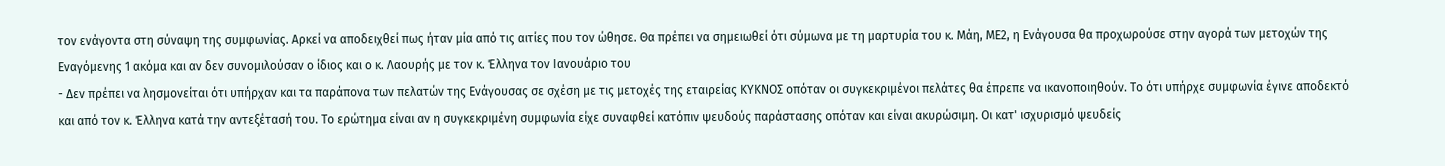τον ενάγοντα στη σύναψη της συμφωνίας. Αρκεί να αποδειχθεί πως ήταν μία από τις αιτίες που τον ώθησε. Θα πρέπει να σημειωθεί ότι σύμωνα με τη μαρτυρία του κ. Μάη, ΜΕ2, η Ενάγουσα θα προχωρούσε στην αγορά των μετοχών της Εναγόμενης 1 ακόμα και αν δεν συνομιλούσαν ο ίδιος και ο κ. Λαουρής με τον κ. Έλληνα τον Ιανουάριο του
- Δεν πρέπει να λησμονείται ότι υπήρχαν και τα παράπονα των πελατών της Ενάγουσας σε σχέση με τις μετοχές της εταιρείας ΚΥΚΝΟΣ οπόταν οι συγκεκριμένοι πελάτες θα έπρεπε να ικανοποιηθούν. Το ότι υπήρχε συμφωνία έγινε αποδεκτό και από τον κ. Έλληνα κατά την αντεξέτασή του. Το ερώτημα είναι αν η συγκεκριμένη συμφωνία είχε συναφθεί κατόπιν ψευδούς παράστασης οπόταν και είναι ακυρώσιμη. Οι κατ' ισχυρισμό ψευδείς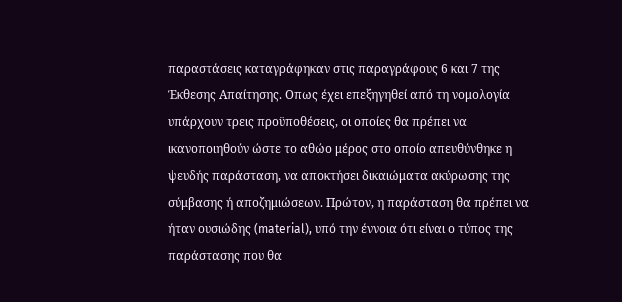παραστάσεις καταγράφηκαν στις παραγράφους 6 και 7 της Έκθεσης Απαίτησης. Οπως έχει επεξηγηθεί από τη νομολογία υπάρχουν τρεις προϋποθέσεις, οι οποίες θα πρέπει να ικανοποιηθούν ώστε το αθώο μέρος στο οποίο απευθύνθηκε η ψευδής παράσταση, να αποκτήσει δικαιώματα ακύρωσης της σύμβασης ή αποζημιώσεων. Πρώτον, η παράσταση θα πρέπει να ήταν ουσιώδης (material), υπό την έννοια ότι είναι ο τύπος της παράστασης που θα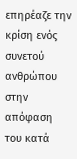επηρέαζε την κρίση ενός συνετού ανθρώπου στην απόφαση του κατά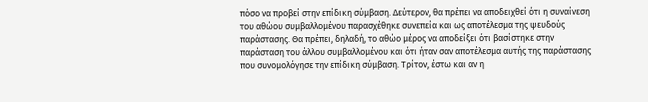πόσο να προβεί στην επίδικη σύμβαση. Δεύτερον, θα πρέπει να αποδειχθεί ότι η συναίνεση του αθώου συμβαλλομένου παρασχέθηκε συνεπεία και ως αποτέλεσμα της ψευδούς παράστασης. Θα πρέπει, δηλαδή, το αθώο μέρος να αποδείξει ότι βασίστηκε στην παράσταση του άλλου συμβαλλομένου και ότι ήταν σαν αποτέλεσμα αυτής της παράστασης που συνομολόγησε την επίδικη σύμβαση. Τρίτον, έστω και αν η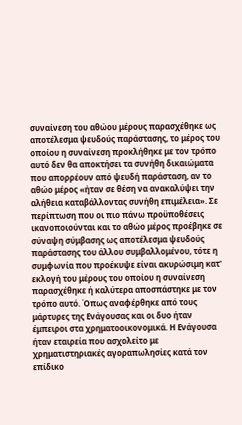συναίνεση του αθώου μέρους παρασχέθηκε ως αποτέλεσμα ψευδούς παράστασης, το μέρος του οποίου η συναίνεση προκλήθηκε με τον τρόπο αυτό δεν θα αποκτήσει τα συνήθη δικαιώματα που απορρέουν από ψευδή παράσταση, αν το αθώο μέρος «ήταν σε θέση να ανακαλύψει την αλήθεια καταβάλλοντας συνήθη επιμέλεια». Σε περίπτωση που οι πιο πάνω προϋποθέσεις ικανοποιούνται και το αθώο μέρος προέβηκε σε σύναψη σύμβασης ως αποτέλεσμα ψευδούς παράστασης του άλλου συμβαλλομένου, τότε η συμφωνία που προέκυψε είναι ακυρώσιμη κατ' εκλογή του μέρους του οποίου η συναίνεση παρασχέθηκε ή καλύτερα αποσπάστηκε με τον τρόπο αυτό. Όπως αναφέρθηκε από τους μάρτυρες της Ενάγουσας και οι δυο ήταν έμπειροι στα χρηματοοικονομικά. Η Ενάγουσα ήταν εταιρεία που ασχολείτο με χρηματιστηριακές αγοραπωλησίες κατά τον επίδικο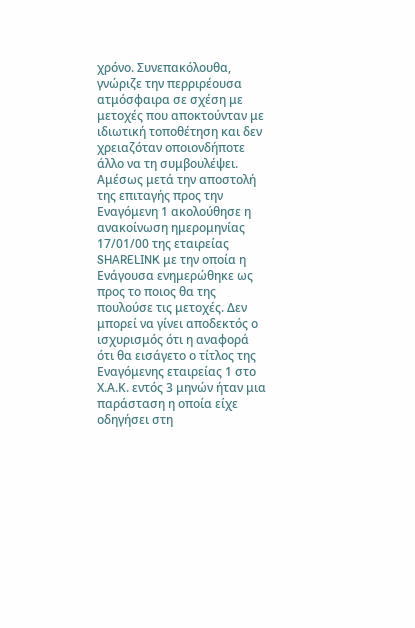χρόνο. Συνεπακόλουθα, γνώριζε την περριρέουσα ατμόσφαιρα σε σχέση με μετοχές που αποκτούνταν με ιδιωτική τοποθέτηση και δεν χρειαζόταν οποιονδήποτε άλλο να τη συμβουλέψει. Αμέσως μετά την αποστολή της επιταγής προς την Εναγόμενη 1 ακολούθησε η ανακοίνωση ημερομηνίας 17/01/00 της εταιρείας SHARELINK με την οποία η Ενάγουσα ενημερώθηκε ως προς το ποιος θα της πουλούσε τις μετοχές. Δεν μπορεί να γίνει αποδεκτός ο ισχυρισμός ότι η αναφορά ότι θα εισάγετο ο τίτλος της Εναγόμενης εταιρείας 1 στο Χ.Α.Κ. εντός 3 μηνών ήταν μια παράσταση η οποία είχε οδηγήσει στη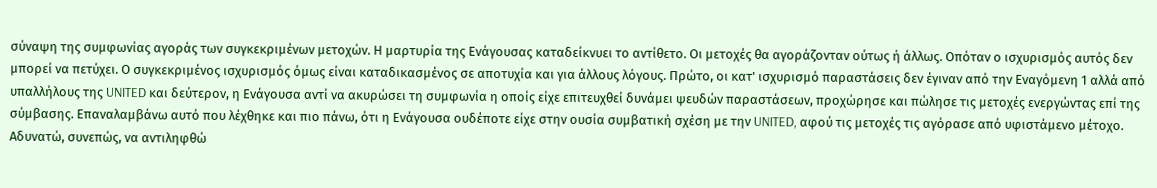σύναψη της συμφωνίας αγοράς των συγκεκριμένων μετοχών. Η μαρτυρία της Ενάγουσας καταδείκνυει το αντίθετο. Οι μετοχές θα αγοράζονταν ούτως ή άλλως. Οπόταν ο ισχυρισμός αυτός δεν μπορεί να πετύχει. Ο συγκεκριμένος ισχυρισμός όμως είναι καταδικασμένος σε αποτυχία και για άλλους λόγους. Πρώτο, οι κατ' ισχυρισμό παραστάσεις δεν έγιναν από την Εναγόμενη 1 αλλά από υπαλλήλους της UNITED και δεύτερον, η Ενάγουσα αντί να ακυρώσει τη συμφωνία η οποίς είχε επιτευχθεί δυνάμει ψευδών παραστάσεων, προχώρησε και πώλησε τις μετοχές ενεργώντας επί της σύμβασης. Επαναλαμβάνω αυτό που λέχθηκε και πιο πάνω, ότι η Ενάγουσα ουδέποτε είχε στην ουσία συμβατική σχέση με την UNITED, αφού τις μετοχές τις αγόρασε από υφιστάμενο μέτοχο. Αδυνατώ, συνεπώς, να αντιληφθώ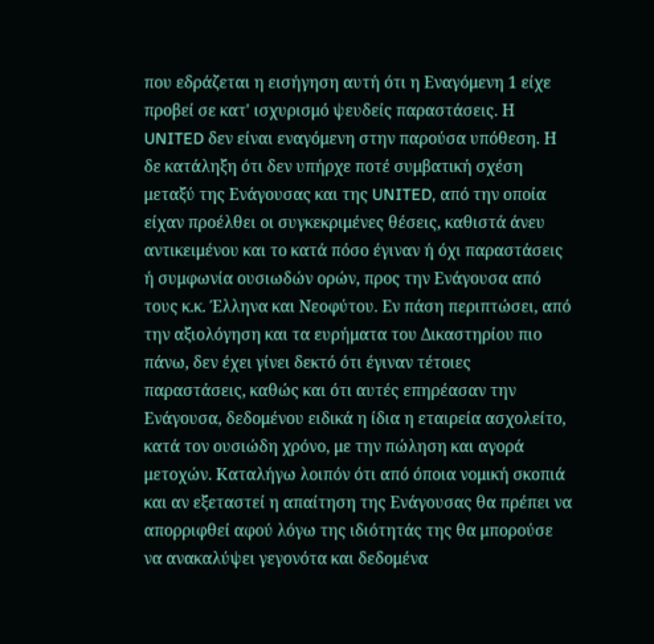που εδράζεται η εισήγηση αυτή ότι η Εναγόμενη 1 είχε προβεί σε κατ' ισχυρισμό ψευδείς παραστάσεις. Η UNITED δεν είναι εναγόμενη στην παρούσα υπόθεση. Η δε κατάληξη ότι δεν υπήρχε ποτέ συμβατική σχέση μεταξύ της Ενάγουσας και της UNITED, από την οποία είχαν προέλθει οι συγκεκριμένες θέσεις, καθιστά άνευ αντικειμένου και το κατά πόσο έγιναν ή όχι παραστάσεις ή συμφωνία ουσιωδών ορών, προς την Ενάγουσα από τους κ.κ. Έλληνα και Νεοφύτου. Εν πάση περιπτώσει, από την αξιολόγηση και τα ευρήματα του Δικαστηρίου πιο πάνω, δεν έχει γίνει δεκτό ότι έγιναν τέτοιες παραστάσεις, καθώς και ότι αυτές επηρέασαν την Ενάγουσα, δεδομένου ειδικά η ίδια η εταιρεία ασχολείτο, κατά τον ουσιώδη χρόνο, με την πώληση και αγορά μετοχών. Καταλήγω λοιπόν ότι από όποια νομική σκοπιά και αν εξεταστεί η απαίτηση της Ενάγουσας θα πρέπει να απορριφθεί αφού λόγω της ιδιότητάς της θα μπορούσε να ανακαλύψει γεγονότα και δεδομένα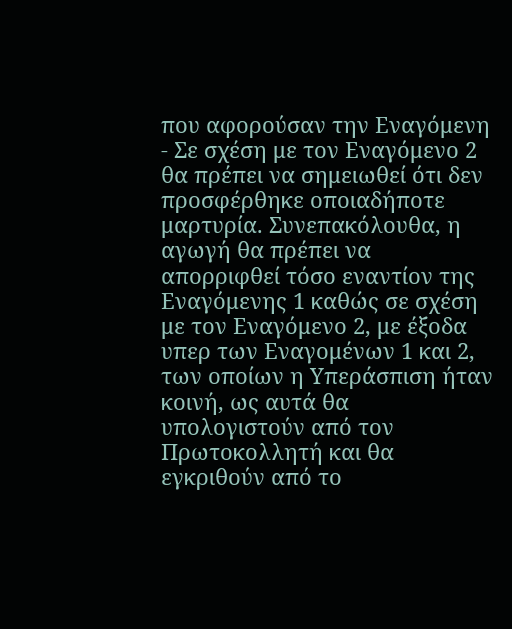που αφορούσαν την Εναγόμενη
- Σε σχέση με τον Εναγόμενο 2 θα πρέπει να σημειωθεί ότι δεν προσφέρθηκε οποιαδήποτε μαρτυρία. Συνεπακόλουθα, η αγωγή θα πρέπει να απορριφθεί τόσο εναντίον της Εναγόμενης 1 καθώς σε σχέση με τον Εναγόμενο 2, με έξοδα υπερ των Εναγομένων 1 και 2, των οποίων η Υπεράσπιση ήταν κοινή, ως αυτά θα υπολογιστούν από τον Πρωτοκολλητή και θα εγκριθούν από το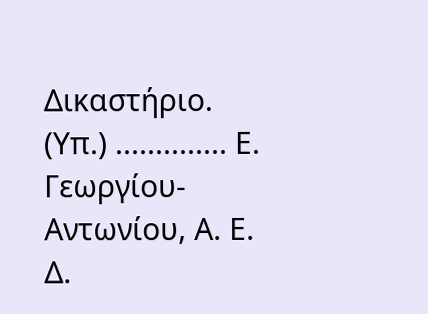Δικαστήριο. (Υπ.) .............. Ε. Γεωργίου-Αντωνίου, Α. Ε. Δ.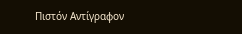Πιστόν Αντίγραφον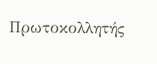Πρωτοκολλητής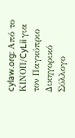cylaw.org: Από το ΚΙΝOΠ/CyLii για τον Παγκύπριο Δικηγορικό Σύλλογο